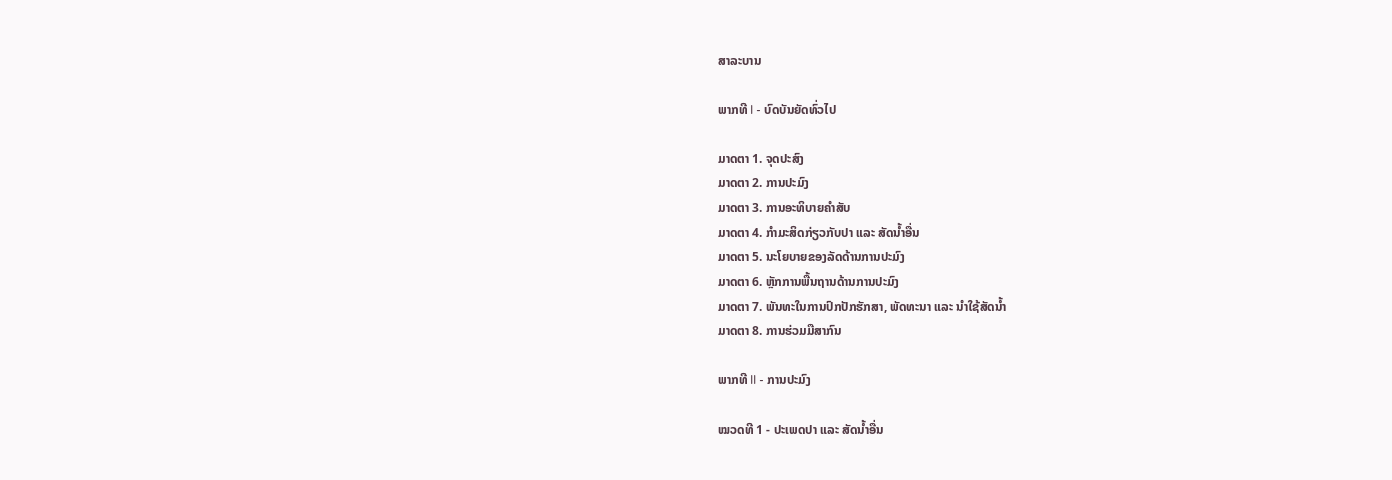ສາລະບານ

ພາກທີ I - ບົດບັນຍັດທົ່ວໄປ

ມາດຕາ 1. ຈຸດປະສົງ
ມາດຕາ 2. ການປະມົງ
ມາດຕາ 3. ການອະທິບາຍຄໍາສັບ
ມາດຕາ 4. ກໍາມະສິດກ່ຽວກັບປາ ແລະ ສັດນໍ້າອື່ນ
ມາດຕາ 5. ນະໂຍບາຍຂອງລັດດ້ານການປະມົງ
ມາດຕາ 6. ຫຼັກການພື້ນຖານດ້ານການປະມົງ
ມາດຕາ 7. ພັນທະໃນການປົກປັກຮັກສາ, ພັດທະນາ ແລະ ນໍາໃຊ້ສັດນໍ້າ
ມາດຕາ 8. ການຮ່ວມມືສາກົນ

ພາກທີ II - ການປະມົງ

ໝວດທີ 1 - ປະເພດປາ ແລະ ສັດນໍ້າອື່ນ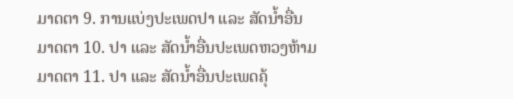ມາດຕາ 9. ການແບ່ງປະເພດປາ ແລະ ສັດນໍ້າອື່ນ
ມາດຕາ 10. ປາ ແລະ ສັດນໍ້າອື່ນປະເພດຫວງຫ້າມ
ມາດຕາ 11. ປາ ແລະ ສັດນໍ້າອື່ນປະເພດຄຸ້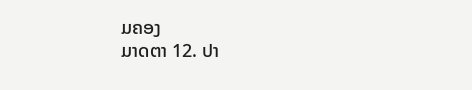ມຄອງ
ມາດຕາ 12. ປາ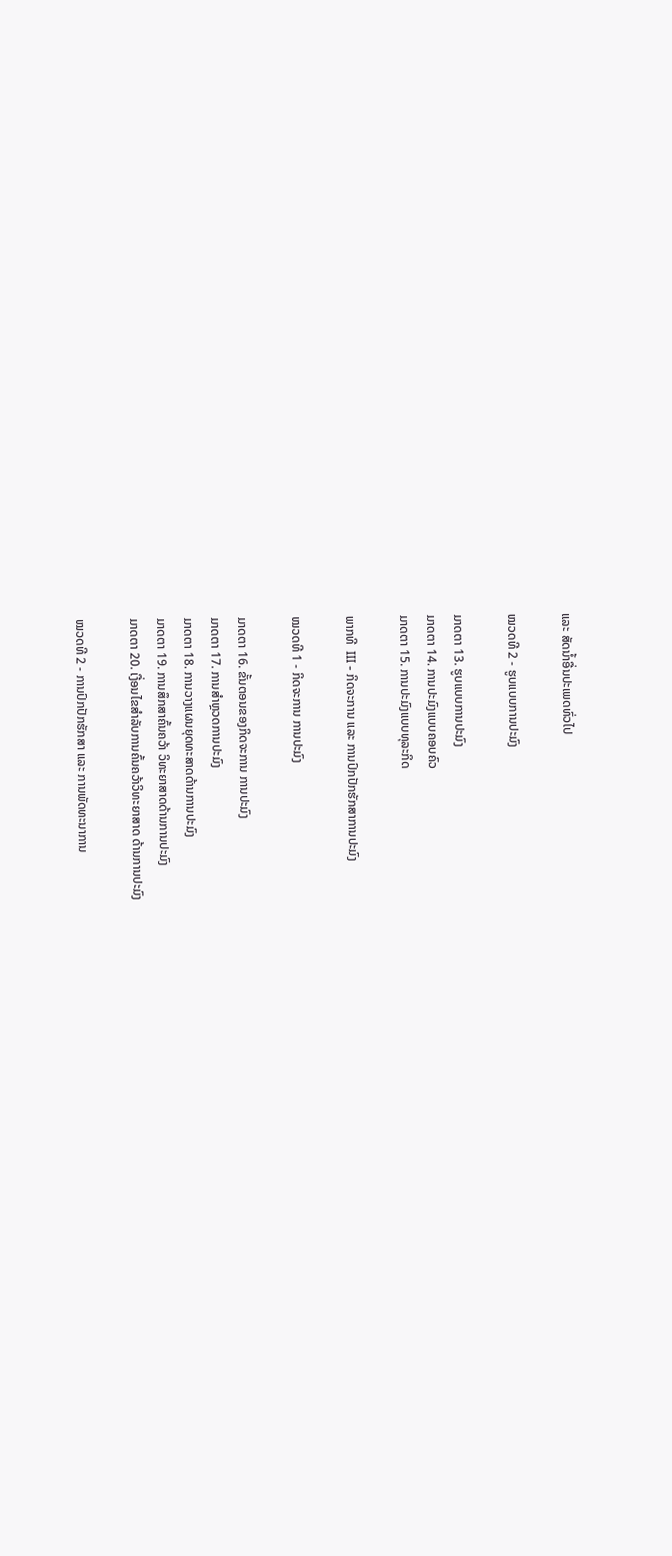ແລະ ສັດນໍ້າອື່ນປະເພດທົ່ວໄປ

ໝວດທີ 2 - ຮູບແບບການປະມົງ

ມາດຕາ 13. ຮູບແບບການປະມົງ
ມາດຕາ 14. ການປະມົງແບບຄອບຄົວ
ມາດຕາ 15. ການປະມົງແບບທຸລະກິດ

ພາກທີ  III - ກິດຈະການ ແລະ ການປົກປັກຮັກສາການປະມົງ

ໝວດທີ 1 - ກິດຈະການ ການປະມົງ

ມາດຕາ 16. ຂັ້ນຕອນຂອງກິດຈະການ ການປະມົງ
ມາດຕາ 17. ການສໍາຫຼວດການປະມົງ
ມາດຕາ 18. ການວາງແຜນຍຸດທະສາດດ້ານການປະມົງ
ມາດຕາ 19. ການສຶກສາຄົ້ນຄວ້າ ວິທະຍາສາດດ້ານການປະມົງ
ມາດຕາ 20. ເງື່ອນໄຂສໍາລັບການຄົ້ນຄວ້າວິທະຍາສາດ ດ້ານການປະມົງ

ໝວດທີ 2 - ການປົກປັກຮັກສາ ແລະ ການພັດທະນາການ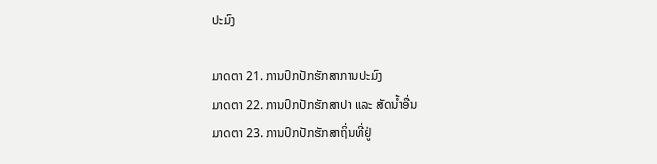ປະມົງ

ມາດຕາ 21. ການປົກປັກຮັກສາການປະມົງ
ມາດຕາ 22. ການປົກປັກຮັກສາປາ ແລະ ສັດນໍ້າອື່ນ
ມາດຕາ 23. ການປົກປັກຮັກສາຖິ່ນທີ່ຢູ່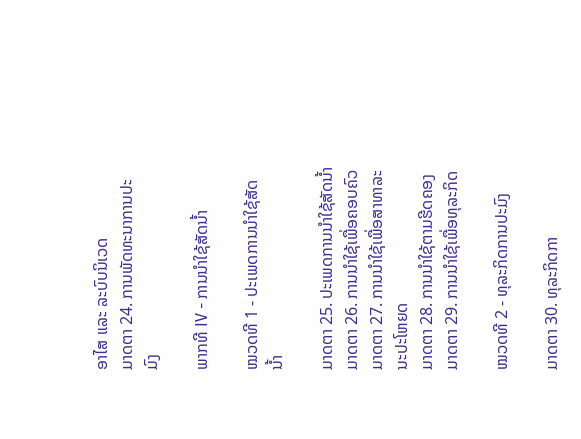ອາໄສ ແລະ ລະບົບນິເວດ
ມາດຕາ 24. ການພັດທະນາການປະມົງ

ພາກທີ IV - ການນໍາໃຊ້ສັດນໍ້າ

ໝວດທີ 1 - ປະເພດການນໍາໃຊ້ສັດນໍ້າ

ມາດຕາ 25. ປະເພດການນໍາໃຊ້ສັດນໍ້າ
ມາດຕາ 26. ການນໍາໃຊ້ເພື່ອຄອບຄົວ
ມາດຕາ 27. ການນໍາໃຊ້ເພື່ອສາທາລະນະປະໂຫຍດ
ມາດຕາ 28. ການນໍາໃຊ້ຕາມຮີດຄອງ
ມາດຕາ 29. ການນໍາໃຊ້ເພື່ອທຸລະກິດ

ໝວດທີ 2 - ທຸລະກິດການປະມົງ

ມາດຕາ 30. ທຸລະກິດກາ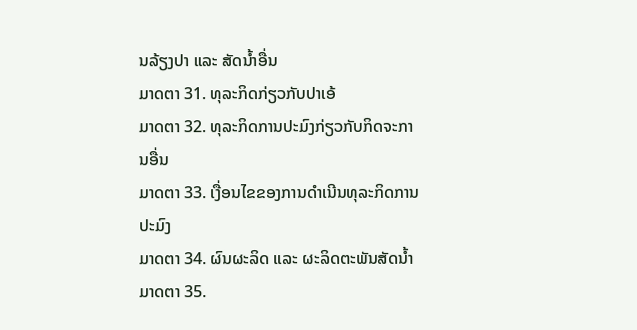ນລ້ຽງປາ ແລະ ສັດນໍ້າອື່ນ
ມາດຕາ 31. ທຸລະກິດກ່ຽວກັບປາເອ້
ມາດຕາ 32. ທຸລະກິດການປະມົງກ່ຽວກັບກິດຈະການອື່ນ
ມາດຕາ 33. ເງື່ອນໄຂຂອງການດໍາເນີນທຸລະກິດການປະມົງ
ມາດຕາ 34. ຜົນຜະລິດ ແລະ ຜະລິດຕະພັນສັດນໍ້າ
ມາດຕາ 35.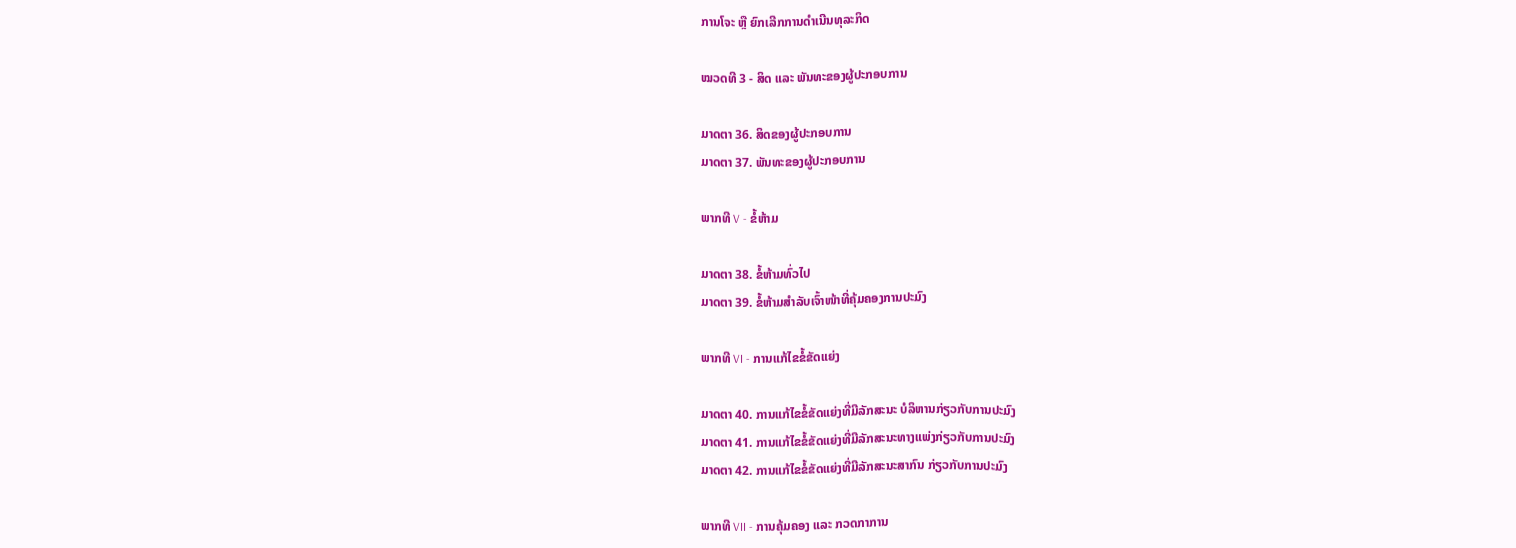ການໂຈະ ຫຼື ຍົກເລີກການດໍາເນີນທຸລະກິດ

ໝວດທີ 3 - ສິດ ແລະ ພັນທະຂອງຜູ້ປະກອບການ

ມາດຕາ 36. ສິດຂອງຜູ້ປະກອບການ
ມາດຕາ 37. ພັນທະຂອງຜູ້ປະກອບການ

ພາກທີ V - ຂໍ້ຫ້າມ

ມາດຕາ 38. ຂໍ້ຫ້າມທົ່ວໄປ
ມາດຕາ 39. ຂໍ້ຫ້າມສໍາລັບເຈົ້າໜ້າທີ່ຄຸ້ມຄອງການປະມົງ

ພາກທີ VI - ການແກ້ໄຂຂໍ້ຂັດແຍ່ງ

ມາດຕາ 40. ການແກ້ໄຂຂໍ້ຂັດແຍ່ງທີ່ມີລັກສະນະ ບໍລິຫານກ່ຽວກັບການປະມົງ
ມາດຕາ 41. ການແກ້ໄຂຂໍ້ຂັດແຍ່ງທີ່ມີລັກສະນະທາງແພ່ງກ່ຽວກັບການປະມົງ
ມາດຕາ 42. ການແກ້ໄຂຂໍ້ຂັດແຍ່ງທີ່ມີລັກສະນະສາກົນ ກ່ຽວກັບການປະມົງ

ພາກທີ VII - ການຄຸ້ມຄອງ ແລະ ກວດກາການ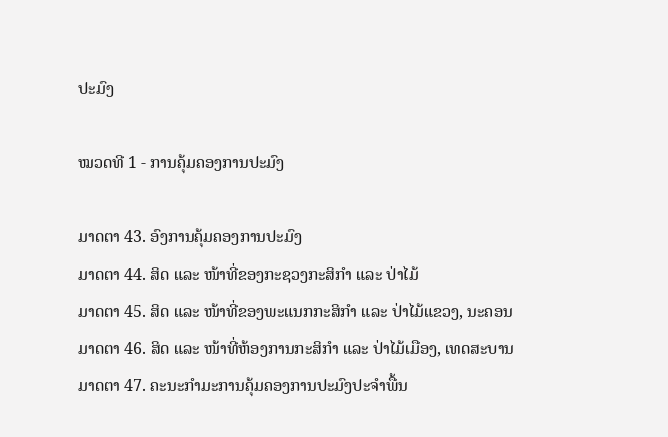ປະມົງ

ໝວດທີ 1 - ການຄຸ້ມຄອງການປະມົງ

ມາດຕາ 43. ອົງການຄຸ້ມຄອງການປະມົງ
ມາດຕາ 44. ສິດ ແລະ ໜ້າທີ່ຂອງກະຊວງກະສິກໍາ ແລະ ປ່າໄມ້
ມາດຕາ 45. ສິດ ແລະ ໜ້າທີ່ຂອງພະແນກກະສິກໍາ ແລະ ປ່າໄມ້ແຂວງ, ນະຄອນ
ມາດຕາ 46. ສິດ ແລະ ໜ້າທີ່ຫ້ອງການກະສິກໍາ ແລະ ປ່າໄມ້ເມືອງ, ເທດສະບານ
ມາດຕາ 47. ຄະນະກໍາມະການຄຸ້ມຄອງການປະມົງປະຈໍາພື້ນ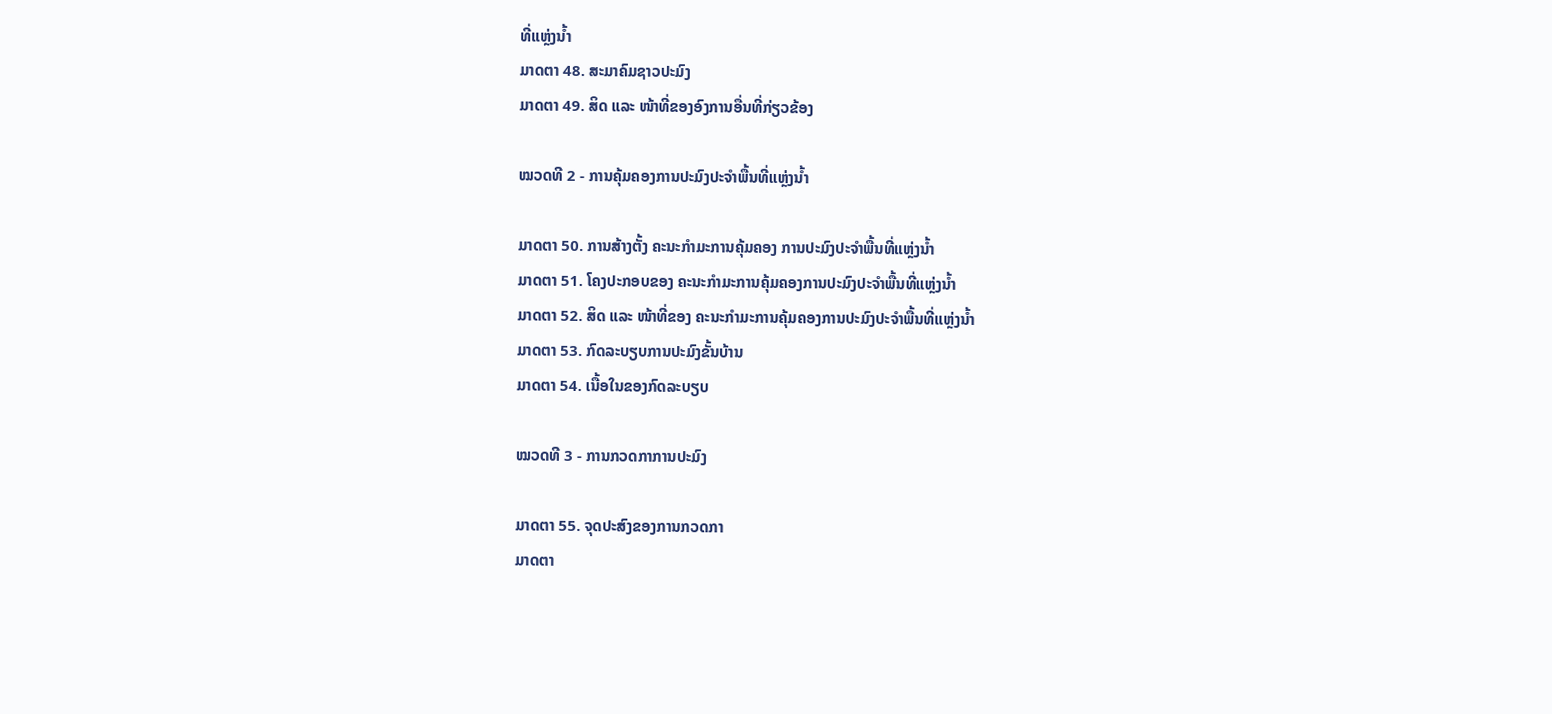ທີ່ແຫຼ່ງນໍ້າ
ມາດຕາ 48. ສະມາຄົມຊາວປະມົງ
ມາດຕາ 49. ສິດ ແລະ ໜ້າທີ່ຂອງອົງການອື່ນທີ່ກ່ຽວຂ້ອງ

ໝວດທີ 2 - ການຄຸ້ມຄອງການປະມົງປະຈໍາພື້ນທີ່ແຫຼ່ງນໍ້າ

ມາດຕາ 50. ການສ້າງຕັ້ງ ຄະນະກໍາມະການຄຸ້ມຄອງ ການປະມົງປະຈໍາພື້ນທີ່ແຫຼ່ງນໍ້າ
ມາດຕາ 51. ໂຄງປະກອບຂອງ ຄະນະກໍາມະການຄຸ້ມຄອງການປະມົງປະຈໍາພື້ນທີ່ແຫຼ່ງນໍ້າ
ມາດຕາ 52. ສິດ ແລະ ໜ້າທີ່ຂອງ ຄະນະກໍາມະການຄຸ້ມຄອງການປະມົງປະຈໍາພື້ນທີ່ແຫຼ່ງນໍ້າ
ມາດຕາ 53. ກົດລະບຽບການປະມົງຂັ້ນບ້ານ
ມາດຕາ 54. ເນື້ອໃນຂອງກົດລະບຽບ

ໝວດທີ 3 - ການກວດກາການປະມົງ

ມາດຕາ 55. ຈຸດປະສົງຂອງການກວດກາ
ມາດຕາ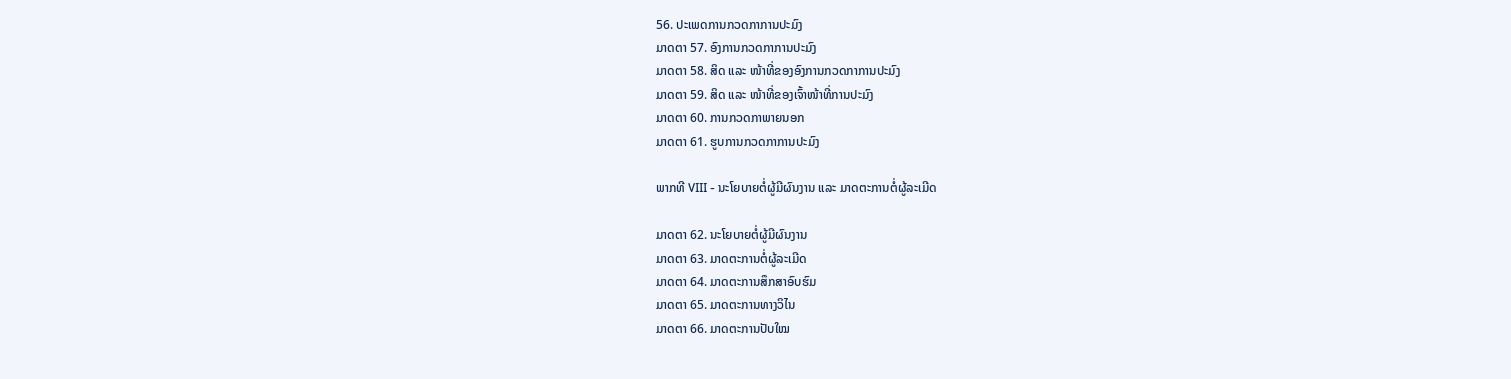56. ປະເພດການກວດກາການປະມົງ
ມາດຕາ 57. ອົງການກວດກາການປະມົງ
ມາດຕາ 58. ສິດ ແລະ ໜ້າທີ່ຂອງອົງການກວດກາການປະມົງ
ມາດຕາ 59. ສິດ ແລະ ໜ້າທີ່ຂອງເຈົ້າໜ້າທີ່ການປະມົງ
ມາດຕາ 60. ການກວດກາພາຍນອກ
ມາດຕາ 61. ຮູບການກວດກາການປະມົງ

ພາກທີ VIII - ນະໂຍບາຍຕໍ່ຜູ້ມີຜົນງານ ແລະ ມາດຕະການຕໍ່ຜູ້ລະເມີດ

ມາດຕາ 62. ນະໂຍບາຍຕໍ່ຜູ້ມີຜົນງານ
ມາດຕາ 63. ມາດຕະການຕໍ່ຜູ້ລະເມີດ
ມາດຕາ 64. ມາດຕະການສຶກສາອົບຮົມ
ມາດຕາ 65. ມາດຕະການທາງວິໄນ
ມາດຕາ 66. ມາດຕະການປັບໃໝ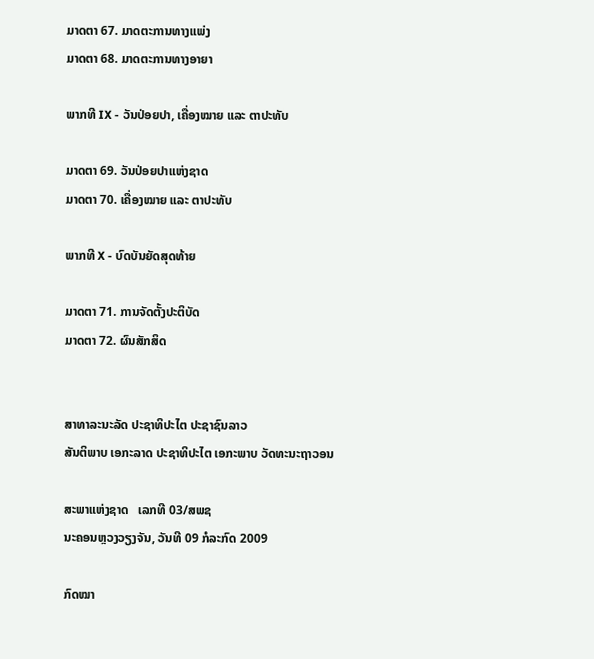ມາດຕາ 67. ມາດຕະການທາງແພ່ງ
ມາດຕາ 68. ມາດຕະການທາງອາຍາ

ພາກທີ IX - ວັນປ່ອຍປາ, ເຄື່ອງໝາຍ ແລະ ຕາປະທັບ

ມາດຕາ 69. ວັນປ່ອຍປາແຫ່ງຊາດ
ມາດຕາ 70. ເຄື່ອງໝາຍ ແລະ ຕາປະທັບ

ພາກທີ X - ບົດບັນຍັດສຸດທ້າຍ

ມາດຕາ 71. ການຈັດຕັ້ງປະຕິບັດ
ມາດຕາ 72. ຜົນສັກສິດ


ສາທາລະນະລັດ ປະຊາທິປະໄຕ ປະຊາຊົນລາວ
ສັນຕິພາບ ເອກະລາດ ປະຊາທິປະໄຕ ເອກະພາບ ວັດທະນະຖາວອນ

ສະພາແຫ່ງຊາດ   ເລກທີ 03/ສພຊ
ນະຄອນຫຼວງວຽງຈັນ, ວັນທີ 09 ກໍລະກົດ 2009

ກົດໝາ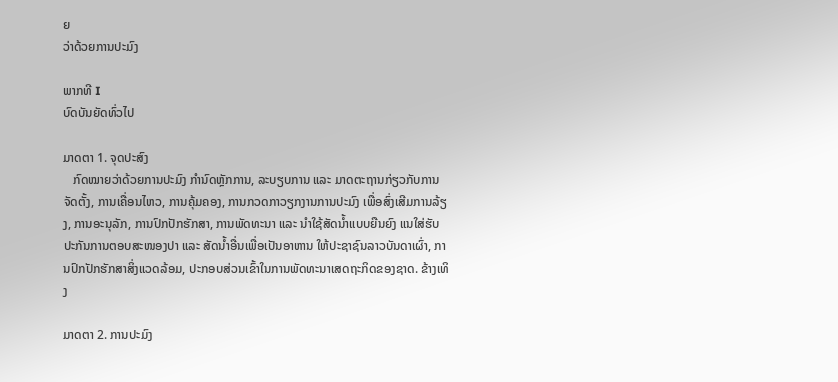ຍ
ວ່າດ້ວຍການປະມົງ

ພາກທີ I
ບົດບັນຍັດທົ່ວໄປ

ມາດຕາ 1. ຈຸດປະສົງ
   ກົດໝາຍວ່າດ້ວຍການປະມົງ ກໍານົດຫຼັກການ, ລະບຽບການ ແລະ ມາດຕະຖານກ່ຽວກັບການຈັດຕັ້ງ, ການເຄື່ອນໄຫວ, ການຄຸ້ມຄອງ, ການກວດກາວຽກງານການປະມົງ ເພື່ອສົ່ງເສີມການລ້ຽງ, ການອະນຸລັກ, ການປົກປັກຮັກສາ, ການພັດທະນາ ແລະ ນໍາໃຊ້ສັດນໍ້າແບບຍືນຍົງ ແນໃສ່ຮັບປະກັນການຕອບສະໜອງປາ ແລະ ສັດນໍ້າອື່ນເພື່ອເປັນອາຫານ ໃຫ້ປະຊາຊົນລາວບັນດາເຜົ່າ, ການປົກປັກຮັກສາສິ່ງແວດລ້ອມ, ປະກອບສ່ວນເຂົ້າໃນການພັດທະນາເສດຖະກິດຂອງຊາດ. ຂ້າງເທິງ

ມາດຕາ 2. ການປະມົງ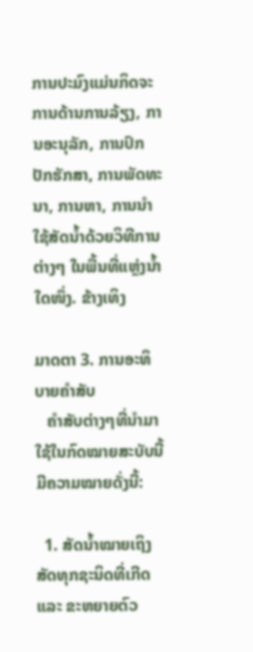ການປະມົງແມ່ນກິດຈະການດ້ານການລ້ຽງ, ການອະນຸລັກ, ການປົກປັກຮັກສາ, ການພັດທະນາ, ການຫາ, ການນໍາໃຊ້ສັດນໍ້າດ້ວຍວິທີການຕ່າງໆ ໃນພື້ນທີ່ແຫຼ່ງນໍ້າໃດໜຶ່ງ. ຂ້າງເທິງ

ມາດຕາ 3. ການອະທິບາຍຄໍາສັບ
   ຄໍາສັບຕ່າງໆທີ່ນໍາມາໃຊ້ໃນກົດໝາຍສະບັບນີ້ ມີຄວາມໝາຍດັ່ງນີ້:

  1. ສັດນໍ້າໝາຍເຖິງສັດທຸກຊະນິດທີ່ເກີດ ແລະ ຂະຫຍາຍຕົວ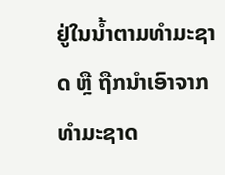ຢູ່ໃນນໍ້າຕາມທໍາມະຊາດ ຫຼື ຖືກນໍາເອົາຈາກທໍາມະຊາດ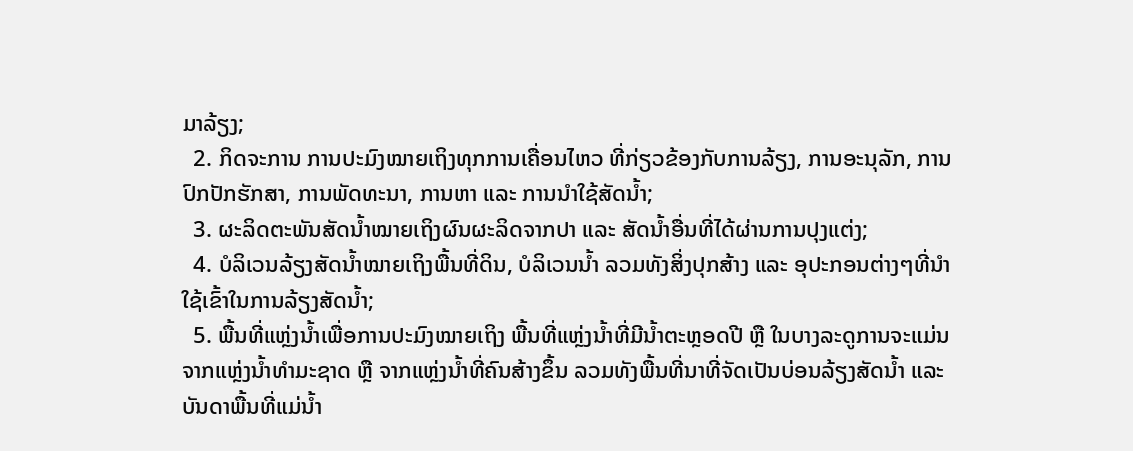ມາລ້ຽງ;
  2. ກິດຈະການ ການປະມົງໝາຍເຖິງທຸກການເຄື່ອນໄຫວ ທີ່ກ່ຽວຂ້ອງກັບການລ້ຽງ, ການອະນຸລັກ, ການປົກປັກຮັກສາ, ການພັດທະນາ, ການຫາ ແລະ ການນໍາໃຊ້ສັດນໍ້າ;
  3. ຜະລິດຕະພັນສັດນໍ້າໝາຍເຖິງຜົນຜະລິດຈາກປາ ແລະ ສັດນໍ້າອື່ນທີ່ໄດ້ຜ່ານການປຸງແຕ່ງ;
  4. ບໍລິເວນລ້ຽງສັດນໍ້າໝາຍເຖິງພື້ນທີ່ດິນ, ບໍລິເວນນໍ້າ ລວມທັງສິ່ງປຸກສ້າງ ແລະ ອຸປະກອນຕ່າງໆທີ່ນໍາໃຊ້ເຂົ້າໃນການລ້ຽງສັດນໍ້າ;
  5. ພື້ນທີ່ແຫຼ່ງນໍ້າເພື່ອການປະມົງໝາຍເຖິງ ພື້ນທີ່ແຫຼ່ງນໍ້າທີ່ມີນໍ້າຕະຫຼອດປີ ຫຼື ໃນບາງລະດູການຈະແມ່ນຈາກແຫຼ່ງນໍ້າທໍາມະຊາດ ຫຼື ຈາກແຫຼ່ງນໍ້າທີ່ຄົນສ້າງຂຶ້ນ ລວມທັງພື້ນທີ່ນາທີ່ຈັດເປັນບ່ອນລ້ຽງສັດນໍ້າ ແລະ ບັນດາພື້ນທີ່ແມ່ນໍ້າ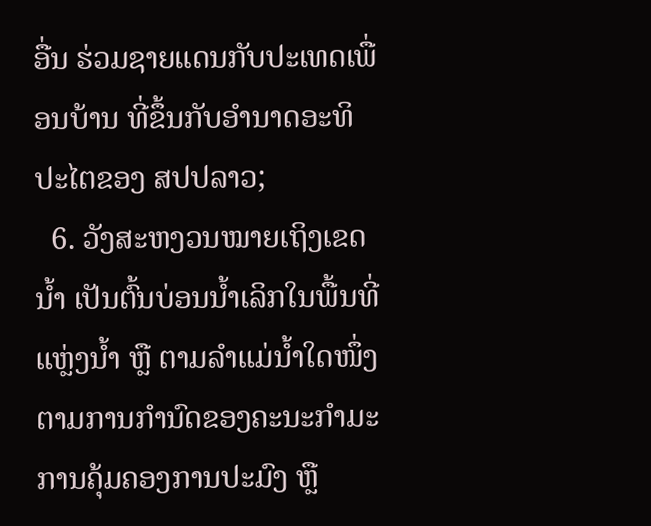ອື່ນ ຮ່ວມຊາຍແດນກັບປະເທດເພື່ອນບ້ານ ທີ່ຂຶ້ນກັບອໍານາດອະທິປະໄຕຂອງ ສປປລາວ;
  6. ວັງສະຫງວນໝາຍເຖິງເຂດນໍ້າ ເປັນຕົ້ນບ່ອນນໍ້າເລິກໃນພື້ນທີ່ແຫຼ່ງນໍ້າ ຫຼື ຕາມລໍາແມ່ນໍ້າໃດໜຶ່ງ ຕາມການກໍານົດຂອງຄະນະກໍາມະການຄຸ້ມຄອງການປະມົງ ຫຼື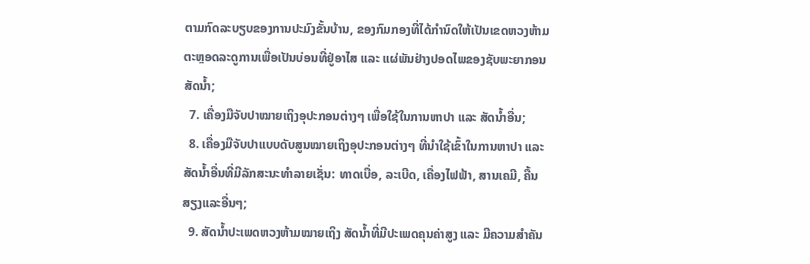ຕາມກົດລະບຽບຂອງການປະມົງຂັ້ນບ້ານ, ຂອງກົມກອງທີ່ໄດ້ກໍານົດໃຫ້ເປັນເຂດຫວງຫ້າມ ຕະຫຼອດລະດູການເພື່ອເປັນບ່ອນທີ່ຢູ່ອາໄສ ແລະ ແຜ່ພັນຢ່າງປອດໄພຂອງຊັບພະຍາກອນສັດນໍ້າ;
  7. ເຄື່ອງມືຈັບປາໝາຍເຖິງອຸປະກອນຕ່າງໆ ເພື່ອໃຊ້ໃນການຫາປາ ແລະ ສັດນໍ້າອື່ນ;
  8. ເຄື່ອງມືຈັບປາແບບດັບສູນໝາຍເຖິງອຸປະກອນຕ່າງໆ ທີ່ນໍາໃຊ້ເຂົ້າໃນການຫາປາ ແລະ ສັດນໍ້າອື່ນທີ່ມີລັກສະນະທໍາລາຍເຊັ່ນ: ທາດເບື່ອ, ລະເບີດ, ເຄື່ອງໄຟຟ້າ, ສານເຄມີ, ຄື້ນສຽງແລະອື່ນໆ;
  9. ສັດນໍ້າປະເພດຫວງຫ້າມໝາຍເຖິງ ສັດນໍ້າທີ່ມີປະເພດຄຸນຄ່າສູງ ແລະ ມີຄວາມສໍາຄັນ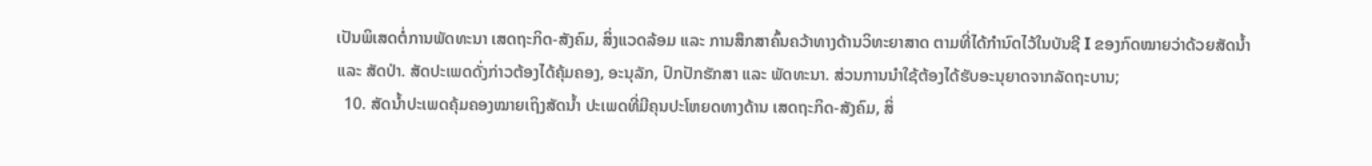ເປັນພິເສດຕໍ່ການພັດທະນາ ເສດຖະກິດ-ສັງຄົມ, ສິ່ງແວດລ້ອມ ແລະ ການສຶກສາຄົ້ນຄວ້າທາງດ້ານວິທະຍາສາດ ຕາມທີ່ໄດ້ກໍານົດໄວ້ໃນບັນຊີ I ຂອງກົດໝາຍວ່າດ້ວຍສັດນໍ້າ ແລະ ສັດປ່າ. ສັດປະເພດດັ່ງກ່າວຕ້ອງໄດ້ຄຸ້ມຄອງ, ອະນຸລັກ, ປົກປັກຮັກສາ ແລະ ພັດທະນາ. ສ່ວນການນໍາໃຊ້ຕ້ອງໄດ້ຮັບອະນຸຍາດຈາກລັດຖະບານ;
  10. ສັດນໍ້າປະເພດຄຸ້ມຄອງໝາຍເຖິງສັດນໍ້າ ປະເພດທີ່ມີຄຸນປະໂຫຍດທາງດ້ານ ເສດຖະກິດ-ສັງຄົມ, ສິ່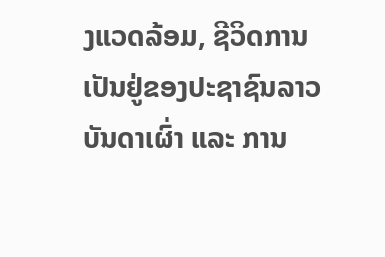ງແວດລ້ອມ, ຊີວິດການເປັນຢູ່ຂອງປະຊາຊົນລາວບັນດາເຜົ່າ ແລະ ການ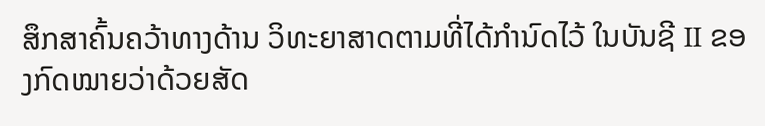ສຶກສາຄົ້ນຄວ້າທາງດ້ານ ວິທະຍາສາດຕາມທີ່ໄດ້ກໍານົດໄວ້ ໃນບັນຊີ II ຂອງກົດໝາຍວ່າດ້ວຍສັດ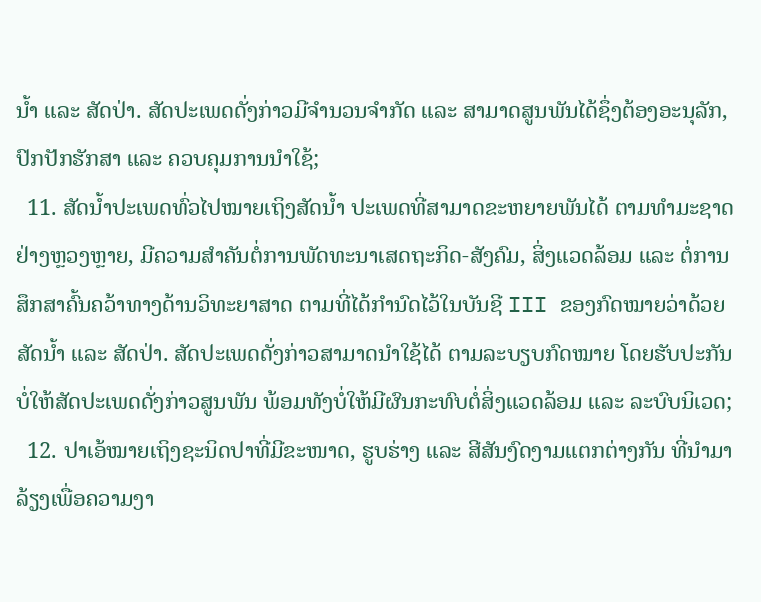ນໍ້າ ແລະ ສັດປ່າ. ສັດປະເພດດັ່ງກ່າວມີຈໍານວນຈໍາກັດ ແລະ ສາມາດສູນພັນໄດ້ຊຶ່ງຕ້ອງອະນຸລັກ, ປົກປັກຮັກສາ ແລະ ຄວບຄຸມການນໍາໃຊ້;
  11. ສັດນໍ້າປະເພດທົ່ວໄປໝາຍເຖິງສັດນໍ້າ ປະເພດທີ່ສາມາດຂະຫຍາຍພັນໄດ້ ຕາມທໍາມະຊາດຢ່າງຫຼວງຫຼາຍ, ມີຄວາມສໍາຄັນຕໍ່ການພັດທະນາເສດຖະກິດ-ສັງຄົມ, ສິ່ງແວດລ້ອມ ແລະ ຕໍ່ການສຶກສາຄົ້ນຄວ້າທາງດ້ານວິທະຍາສາດ ຕາມທີ່ໄດ້ກໍານົດໄວ້ໃນບັນຊີ III ຂອງກົດໝາຍວ່າດ້ວຍສັດນໍ້າ ແລະ ສັດປ່າ. ສັດປະເພດດັ່ງກ່າວສາມາດນໍາໃຊ້ໄດ້ ຕາມລະບຽບກົດໝາຍ ໂດຍຮັບປະກັນບໍ່ໃຫ້ສັດປະເພດດັ່ງກ່າວສູນພັນ ພ້ອມທັງບໍ່ໃຫ້ມີຜົນກະທົບຕໍ່ສິ່ງແວດລ້ອມ ແລະ ລະບົບນິເວດ;
  12. ປາເອ້ໝາຍເຖິງຊະນິດປາທີ່ມີຂະໜາດ, ຮູບຮ່າງ ແລະ ສີສັນງົດງາມແຕກຕ່າງກັນ ທີ່ນໍາມາລ້ຽງເພື່ອຄວາມງາ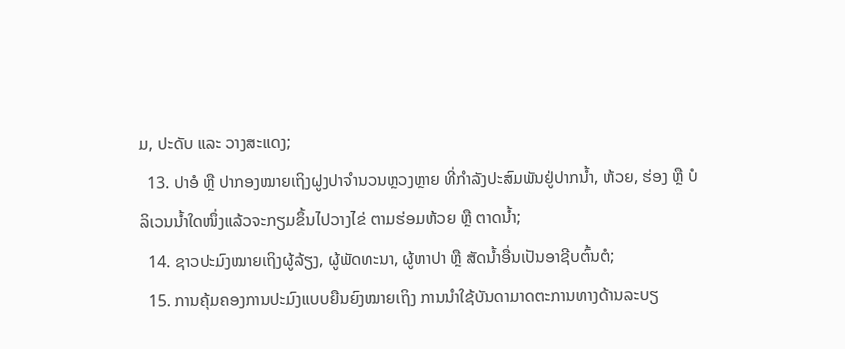ມ, ປະດັບ ແລະ ວາງສະແດງ;
  13. ປາອໍ ຫຼື ປາກອງໝາຍເຖິງຝູງປາຈໍານວນຫຼວງຫຼາຍ ທີ່ກໍາລັງປະສົມພັນຢູ່ປາກນໍ້າ, ຫ້ວຍ, ຮ່ອງ ຫຼື ບໍລິເວນນໍ້າໃດໜຶ່ງແລ້ວຈະກຽມຂຶ້ນໄປວາງໄຂ່ ຕາມຮ່ອມຫ້ວຍ ຫຼື ຕາດນໍ້າ;
  14. ຊາວປະມົງໝາຍເຖິງຜູ້ລ້ຽງ, ຜູ້ພັດທະນາ, ຜູ້ຫາປາ ຫຼື ສັດນໍ້າອື່ນເປັນອາຊີບຕົ້ນຕໍ;
  15. ການຄຸ້ມຄອງການປະມົງແບບຍືນຍົງໝາຍເຖິງ ການນໍາໃຊ້ບັນດາມາດຕະການທາງດ້ານລະບຽ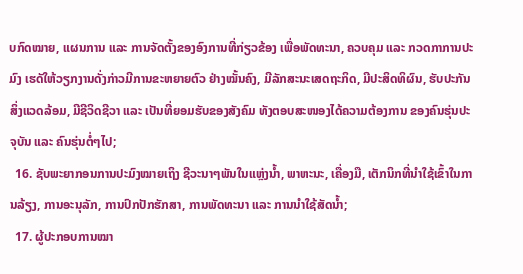ບກົດໝາຍ, ແຜນການ ແລະ ການຈັດຕັ້ງຂອງອົງການທີ່ກ່ຽວຂ້ອງ ເພື່ອພັດທະນາ, ຄວບຄຸມ ແລະ ກວດກາການປະມົງ ເຮດັໃຫ້ວຽກງານດັ່ງກ່າວມີການຂະຫຍາຍຕົວ ຢ່າງໝັ້ນຄົງ, ມີລັກສະນະເສດຖະກິດ, ມີປະສິດທິຜົນ, ຮັບປະກັນສິ່ງແວດລ້ອມ, ມີຊີວິດຊີວາ ແລະ ເປັນທີ່ຍອມຮັບຂອງສັງຄົມ ທັງຕອບສະໜອງໄດ້ຄວາມຕ້ອງການ ຂອງຄົນຮຸ່ນປະຈຸບັນ ແລະ ຄົນຮຸ່ນຕໍ່ໆໄປ;
  16. ຊັບພະຍາກອນການປະມົງໝາຍເຖິງ ຊີວະນາໆພັນໃນແຫຼ່ງນໍ້າ, ພາຫະນະ, ເຄື່ອງມື, ເຕັກນິກທີ່ນໍາໃຊ້ເຂົ້າໃນການລ້ຽງ, ການອະນຸລັກ, ການປົກປັກຮັກສາ, ການພັດທະນາ ແລະ ການນໍາໃຊ້ສັດນໍ້າ;
  17. ຜູ້ປະກອບການໝາ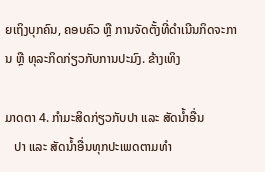ຍເຖິງບຸກຄົນ, ຄອບຄົວ ຫຼື ການຈັດຕັ້ງທີ່ດໍາເນີນກິດຈະການ ຫຼື ທຸລະກິດກ່ຽວກັບການປະມົງ. ຂ້າງເທິງ

ມາດຕາ 4. ກໍາມະສິດກ່ຽວກັບປາ ແລະ ສັດນໍ້າອື່ນ
   ປາ ແລະ ສັດນໍ້າອື່ນທຸກປະເພດຕາມທໍາ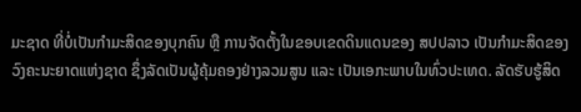ມະຊາດ ທີ່ບໍ່ເປັນກໍາມະສິດຂອງບຸກຄົນ ຫຼື ການຈັດຕັ້ງໃນຂອບເຂດດິນແດນຂອງ ສປປລາວ ເປັນກໍາມະສິດຂອງວົງຄະນະຍາດແຫ່ງຊາດ ຊຶ່ງລັດເປັນຜູ້ຄຸ້ມຄອງຢ່າງລວມສູນ ແລະ ເປັນເອກະພາບໃນທົ່ວປະເທດ. ລັດຮັບຮູ້ສິດ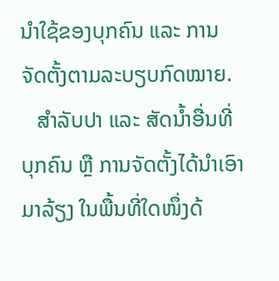ນໍາໃຊ້ຂອງບຸກຄົນ ແລະ ການຈັດຕັ້ງຕາມລະບຽບກົດໝາຍ.
   ສໍາລັບປາ ແລະ ສັດນໍ້າອື່ນທີ່ບຸກຄົນ ຫຼື ການຈັດຕັ້ງໄດ້ນໍາເອົາມາລ້ຽງ ໃນພື້ນທີ່ໃດໜຶ່ງດ້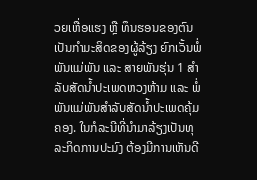ວຍເຫື່ອແຮງ ຫຼື ທຶນຮອນຂອງຕົນເປັນກໍາມະສິດຂອງຜູ້ລ້ຽງ ຍົກເວັ້ນພໍ່ພັນແມ່ພັນ ແລະ ສາຍພັນຮຸ່ນ 1 ສໍາລັບສັດນໍ້າປະເພດຫວງຫ້າມ ແລະ ພໍ່ພັນແມ່ພັນສໍາລັບສັດນໍ້າປະເພດຄຸ້ມຄອງ. ໃນກໍລະນີທີ່ນໍາມາລ້ຽງເປັນທຸລະກິດການປະມົງ ຕ້ອງມີການເຫັນດີ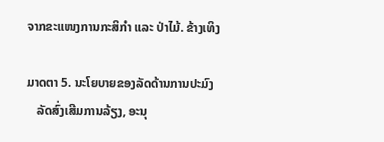ຈາກຂະແໜງການກະສິກໍາ ແລະ ປ່າໄມ້. ຂ້າງເທິງ

ມາດຕາ 5. ນະໂຍບາຍຂອງລັດດ້ານການປະມົງ
   ລັດສົ່ງເສີມການລ້ຽງ, ອະນຸ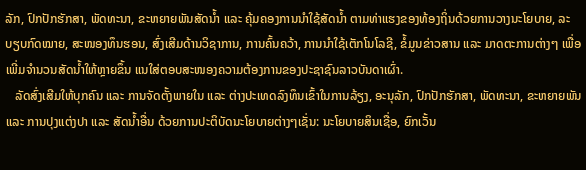ລັກ, ປົກປັກຮັກສາ, ພັດທະນາ, ຂະຫຍາຍພັນສັດນໍ້າ ແລະ ຄຸ້ມຄອງການນໍາໃຊ້ສັດນໍ້າ ຕາມທ່າແຮງຂອງທ້ອງຖິ່ນດ້ວຍການວາງນະໂຍບາຍ, ລະບຽບກົດໝາຍ, ສະໜອງທຶນຮອນ, ສົ່ງເສີມດ້ານວິຊາການ, ການຄົ້ນຄວ້າ, ການນໍາໃຊ້ເຕັກໂນໂລຊີ, ຂໍ້ມູນຂ່າວສານ ແລະ ມາດຕະການຕ່າງໆ ເພື່ອເພີ່ມຈໍານວນສັດນໍ້າໃຫ້ຫຼາຍຂຶ້ນ ແນໃສ່ຕອບສະໜອງຄວາມຕ້ອງການຂອງປະຊາຊົນລາວບັນດາເຜົ່າ.
   ລັດສົ່ງເສີມໃຫ້ບຸກຄົນ ແລະ ການຈັດຕັ້ງພາຍໃນ ແລະ ຕ່າງປະເທດລົງທຶນເຂົ້າໃນການລ້ຽງ, ອະນຸລັກ, ປົກປັກຮັກສາ, ພັດທະນາ, ຂະຫຍາຍພັນ ແລະ ການປຸງແຕ່ງປາ ແລະ ສັດນໍ້າອື່ນ ດ້ວຍການປະຕິບັດນະໂຍບາຍຕ່າງໆເຊັ່ນ: ນະໂຍບາຍສິນເຊື່ອ, ຍົກເວັ້ນ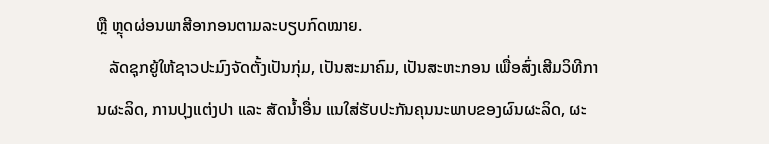ຫຼື ຫຼຸດຜ່ອນພາສີອາກອນຕາມລະບຽບກົດໝາຍ.
   ລັດຊຸກຍູ້ໃຫ້ຊາວປະມົງຈັດຕັ້ງເປັນກຸ່ມ, ເປັນສະມາຄົມ, ເປັນສະຫະກອນ ເພື່ອສົ່ງເສີມວິທີການຜະລິດ, ການປຸງແຕ່ງປາ ແລະ ສັດນໍ້າອື່ນ ແນໃສ່ຮັບປະກັນຄຸນນະພາບຂອງຜົນຜະລິດ, ຜະ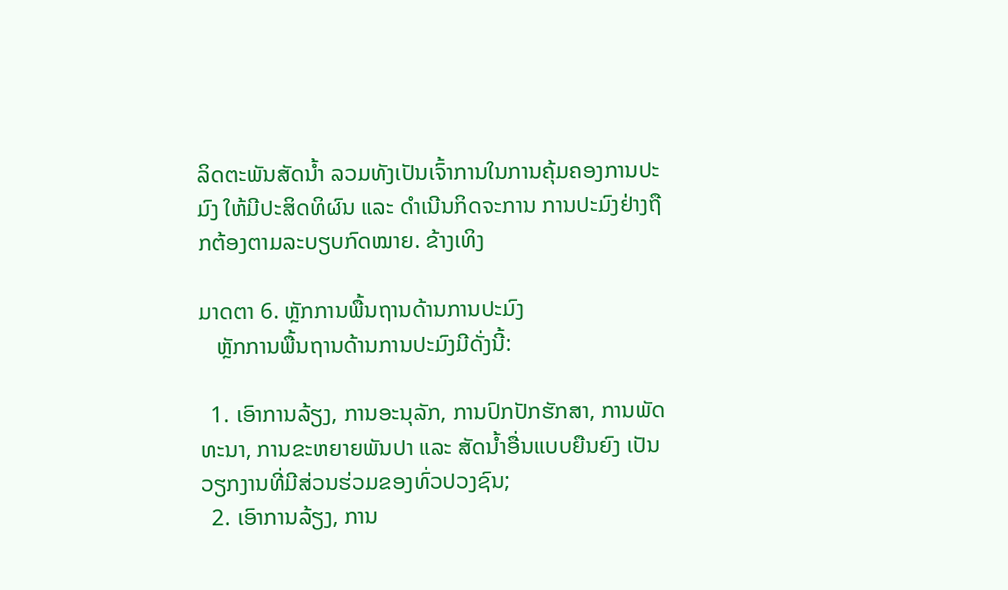ລິດຕະພັນສັດນໍ້າ ລວມທັງເປັນເຈົ້າການໃນການຄຸ້ມຄອງການປະມົງ ໃຫ້ມີປະສິດທິຜົນ ແລະ ດໍາເນີນກິດຈະການ ການປະມົງຢ່າງຖືກຕ້ອງຕາມລະບຽບກົດໝາຍ. ຂ້າງເທິງ

ມາດຕາ 6. ຫຼັກການພື້ນຖານດ້ານການປະມົງ
   ຫຼັກການພື້ນຖານດ້ານການປະມົງມີດັ່ງນີ້:

  1. ເອົາການລ້ຽງ, ການອະນຸລັກ, ການປົກປັກຮັກສາ, ການພັດທະນາ, ການຂະຫຍາຍພັນປາ ແລະ ສັດນໍ້າອື່ນແບບຍືນຍົງ ເປັນວຽກງານທີ່ມີສ່ວນຮ່ວມຂອງທົ່ວປວງຊົນ;
  2. ເອົາການລ້ຽງ, ການ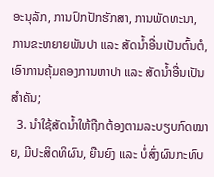ອະນຸລັກ, ການປົກປັກຮັກສາ, ການພັດທະນາ, ການຂະຫຍາຍພັນປາ ແລະ ສັດນໍ້າອື່ນເປັນຕົ້ນຕໍ, ເອົາການຄຸ້ມຄອງການຫາປາ ແລະ ສັດນໍ້າອື່ນເປັນສໍາຄັນ;
  3. ນໍາໃຊ້ສັດນໍ້າໃຫ້ຖືກຕ້ອງຕາມລະບຽບກົດໝາຍ, ມີປະສິດທິຜົນ, ຍືນຍົງ ແລະ ບໍ່ສົ່ງຜົນກະທົບ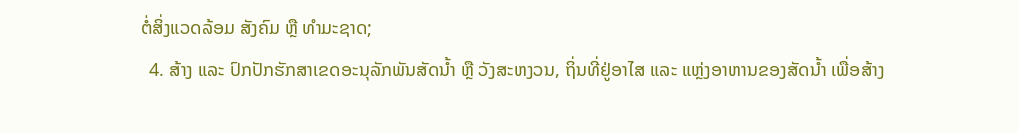ຕໍ່ສິ່ງແວດລ້ອມ ສັງຄົມ ຫຼື ທໍາມະຊາດ;
  4. ສ້າງ ແລະ ປົກປັກຮັກສາເຂດອະນຸລັກພັນສັດນໍ້າ ຫຼື ວັງສະຫງວນ, ຖິ່ນທີ່ຢູ່ອາໄສ ແລະ ແຫຼ່ງອາຫານຂອງສັດນໍ້າ ເພື່ອສ້າງ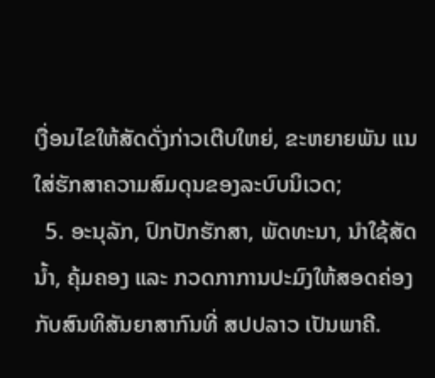ເງື່ອນໄຂໃຫ້ສັດດັ່ງກ່າວເຕີບໃຫຍ່, ຂະຫຍາຍພັນ ແນໃສ່ຮັກສາຄວາມສົມດຸນຂອງລະບົບນິເວດ;
  5. ອະນຸລັກ, ປົກປັກຮັກສາ, ພັດທະນາ, ນໍາໃຊ້ສັດນໍ້າ, ຄຸ້ມຄອງ ແລະ ກວດກາການປະມົງໃຫ້ສອດຄ່ອງກັບສົນທິສັນຍາສາກົນທີ່ ສປປລາວ ເປັນພາຄີ.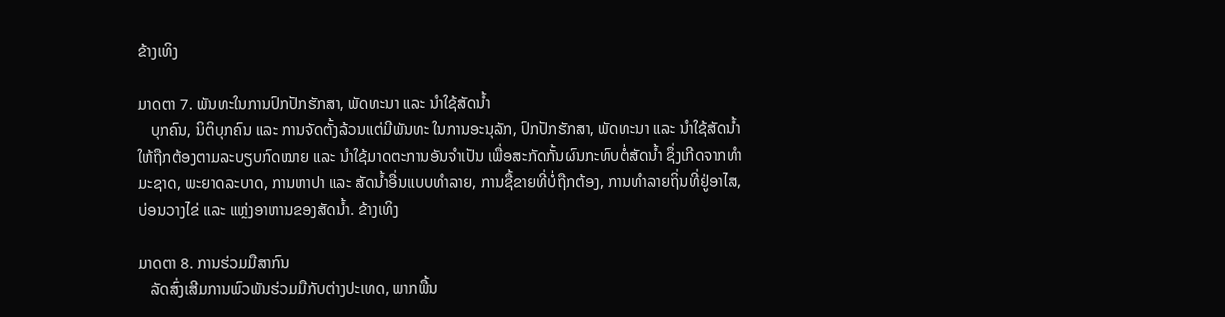ຂ້າງເທິງ

ມາດຕາ 7. ພັນທະໃນການປົກປັກຮັກສາ, ພັດທະນາ ແລະ ນໍາໃຊ້ສັດນໍ້າ
   ບຸກຄົນ, ນິຕິບຸກຄົນ ແລະ ການຈັດຕັ້ງລ້ວນແຕ່ມີພັນທະ ໃນການອະນຸລັກ, ປົກປັກຮັກສາ, ພັດທະນາ ແລະ ນໍາໃຊ້ສັດນໍ້າໃຫ້ຖືກຕ້ອງຕາມລະບຽບກົດໝາຍ ແລະ ນໍາໃຊ້ມາດຕະການອັນຈໍາເປັນ ເພື່ອສະກັດກັ້ນຜົນກະທົບຕໍ່ສັດນໍ້າ ຊຶ່ງເກີດຈາກທໍາມະຊາດ, ພະຍາດລະບາດ, ການຫາປາ ແລະ ສັດນໍ້າອື່ນແບບທໍາລາຍ, ການຊື້ຂາຍທີ່ບໍ່ຖືກຕ້ອງ, ການທໍາລາຍຖິ່ນທີ່ຢູ່ອາໄສ, ບ່ອນວາງໄຂ່ ແລະ ແຫຼ່ງອາຫານຂອງສັດນໍ້າ. ຂ້າງເທິງ

ມາດຕາ 8. ການຮ່ວມມືສາກົນ
   ລັດສົ່ງເສີມການພົວພັນຮ່ວມມືກັບຕ່າງປະເທດ, ພາກພື້ນ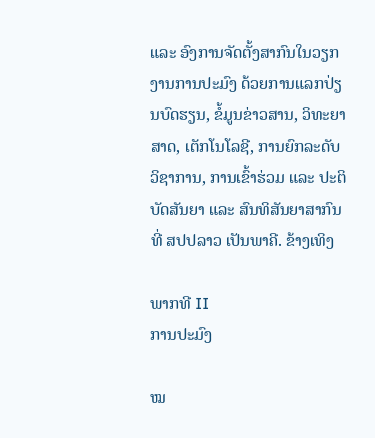ແລະ ອົງການຈັດຕັ້ງສາກົນໃນວຽກງານການປະມົງ ດ້ວຍການແລກປ່ຽນບົດຮຽນ, ຂໍ້ມູນຂ່າວສານ, ວິທະຍາສາດ, ເຕັກໂນໂລຊີ, ການຍົກລະດັບວິຊາການ, ການເຂົ້າຮ່ວມ ແລະ ປະຕິບັດສັນຍາ ແລະ ສົນທິສັນຍາສາກົນທີ່ ສປປລາວ ເປັນພາຄີ. ຂ້າງເທິງ

ພາກທີ II
ການປະມົງ

ໝ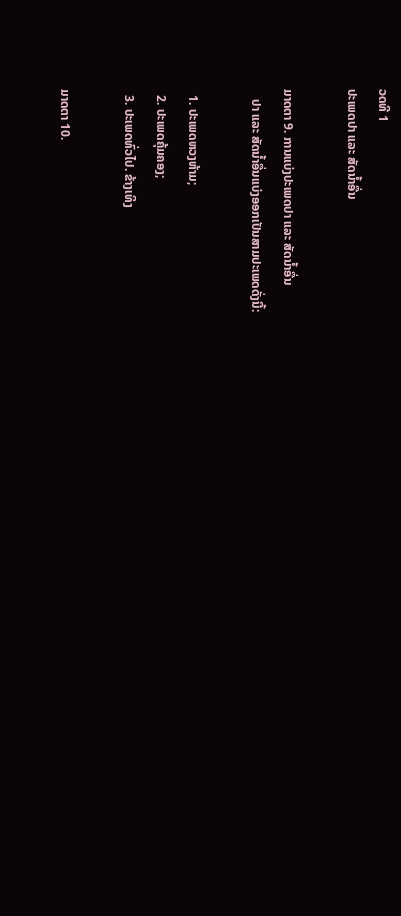ວດທີ 1
ປະເພດປາ ແລະ ສັດນໍ້າອື່ນ

ມາດຕາ 9. ການແບ່ງປະເພດປາ ແລະ ສັດນໍ້າອື່ນ
   ປາ ແລະ ສັດນໍ້າອື່ນແບ່ງອອກເປັນສາມປະເພດດັ່ງນີ້:

  1. ປະເພດຫວງຫ້າມ;
  2. ປະເພດຄຸ້ມຄອງ;
  3. ປະເພດທົ່ວໄປ. ຂ້າງເທິງ

ມາດຕາ 10.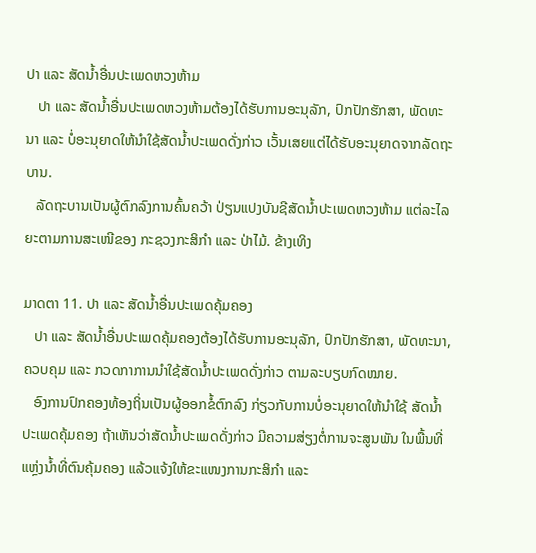ປາ ແລະ ສັດນໍ້າອື່ນປະເພດຫວງຫ້າມ
   ປາ ແລະ ສັດນໍ້າອື່ນປະເພດຫວງຫ້າມຕ້ອງໄດ້ຮັບການອະນຸລັກ, ປົກປັກຮັກສາ, ພັດທະນາ ແລະ ບໍ່ອະນຸຍາດໃຫ້ນໍາໃຊ້ສັດນໍ້າປະເພດດັ່ງກ່າວ ເວັ້ນເສຍແຕ່ໄດ້ຮັບອະນຸຍາດຈາກລັດຖະບານ.
   ລັດຖະບານເປັນຜູ້ຕົກລົງການຄົ້ນຄວ້າ ປ່ຽນແປງບັນຊີສັດນໍ້າປະເພດຫວງຫ້າມ ແຕ່ລະໄລຍະຕາມການສະເໜີຂອງ ກະຊວງກະສິກໍາ ແລະ ປ່າໄມ້. ຂ້າງເທິງ

ມາດຕາ 11. ປາ ແລະ ສັດນໍ້າອື່ນປະເພດຄຸ້ມຄອງ
   ປາ ແລະ ສັດນໍ້າອື່ນປະເພດຄຸ້ມຄອງຕ້ອງໄດ້ຮັບການອະນຸລັກ, ປົກປັກຮັກສາ, ພັດທະນາ, ຄວບຄຸມ ແລະ ກວດກາການນໍາໃຊ້ສັດນໍ້າປະເພດດັ່ງກ່າວ ຕາມລະບຽບກົດໝາຍ.
   ອົງການປົກຄອງທ້ອງຖິ່ນເປັນຜູ້ອອກຂໍ້ຕົກລົງ ກ່ຽວກັບການບໍ່ອະນຸຍາດໃຫ້ນໍາໃຊ້ ສັດນໍ້າປະເພດຄຸ້ມຄອງ ຖ້າເຫັນວ່າສັດນໍ້າປະເພດດັ່ງກ່າວ ມີຄວາມສ່ຽງຕໍ່ການຈະສູນພັນ ໃນພື້ນທີ່ແຫຼ່ງນໍ້າທີ່ຕົນຄຸ້ມຄອງ ແລ້ວແຈ້ງໃຫ້ຂະແໜງການກະສິກໍາ ແລະ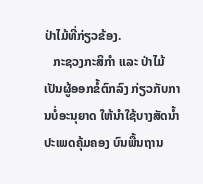ປ່າໄມ້ທີ່ກ່ຽວຂ້ອງ.
   ກະຊວງກະສິກໍາ ແລະ ປ່າໄມ້ເປັນຜູ້ອອກຂໍ້ຕົກລົງ ກ່ຽວກັບການບໍ່ອະນຸຍາດ ໃຫ້ນໍາໃຊ້ບາງສັດນໍ້າປະເພດຄຸ້ມຄອງ ບົນພື້ນຖານ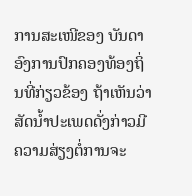ການສະເໜີຂອງ ບັນດາອົງການປົກຄອງທ້ອງຖິ່ນທີ່ກ່ຽວຂ້ອງ ຖ້າເຫັນວ່າສັດນໍ້າປະເພດດັ່ງກ່າວມີຄວາມສ່ຽງຕໍ່ການຈະ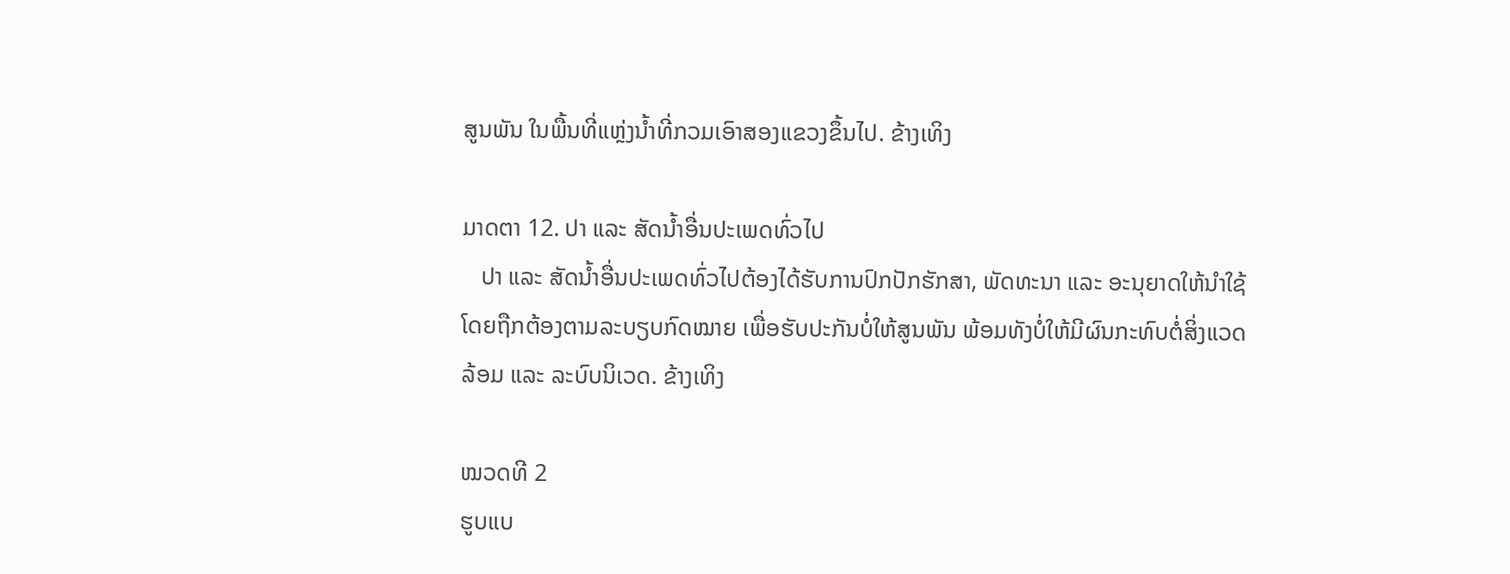ສູນພັນ ໃນພື້ນທີ່ແຫຼ່ງນໍ້າທີ່ກວມເອົາສອງແຂວງຂຶ້ນໄປ. ຂ້າງເທິງ

ມາດຕາ 12. ປາ ແລະ ສັດນໍ້າອື່ນປະເພດທົ່ວໄປ
   ປາ ແລະ ສັດນໍ້າອື່ນປະເພດທົ່ວໄປຕ້ອງໄດ້ຮັບການປົກປັກຮັກສາ, ພັດທະນາ ແລະ ອະນຸຍາດໃຫ້ນໍາໃຊ້ ໂດຍຖືກຕ້ອງຕາມລະບຽບກົດໝາຍ ເພື່ອຮັບປະກັນບໍ່ໃຫ້ສູນພັນ ພ້ອມທັງບໍ່ໃຫ້ມີຜົນກະທົບຕໍ່ສິ່ງແວດລ້ອມ ແລະ ລະບົບນິເວດ. ຂ້າງເທິງ

ໝວດທີ 2
ຮູບແບ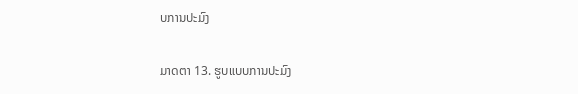ບການປະມົງ

ມາດຕາ 13. ຮູບແບບການປະມົງ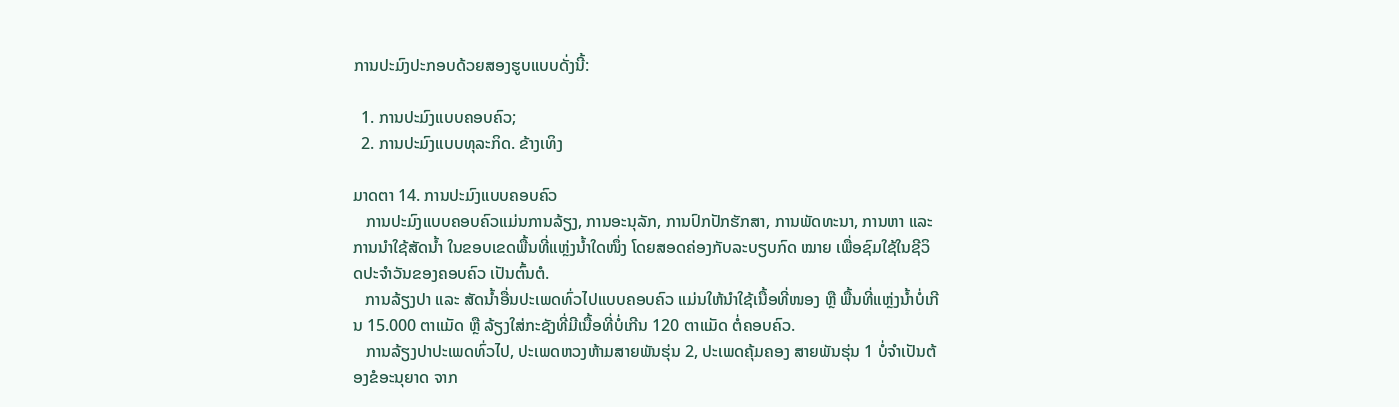ການປະມົງປະກອບດ້ວຍສອງຮູບແບບດັ່ງນີ້:

  1. ການປະມົງແບບຄອບຄົວ;
  2. ການປະມົງແບບທຸລະກິດ. ຂ້າງເທິງ

ມາດຕາ 14. ການປະມົງແບບຄອບຄົວ
   ການປະມົງແບບຄອບຄົວແມ່ນການລ້ຽງ, ການອະນຸລັກ, ການປົກປັກຮັກສາ, ການພັດທະນາ, ການຫາ ແລະ ການນໍາໃຊ້ສັດນໍ້າ ໃນຂອບເຂດພື້ນທີ່ແຫຼ່ງນໍ້າໃດໜຶ່ງ ໂດຍສອດຄ່ອງກັບລະບຽບກົດ ໝາຍ ເພື່ອຊົມໃຊ້ໃນຊີວິດປະຈໍາວັນຂອງຄອບຄົວ ເປັນຕົ້ນຕໍ.
   ການລ້ຽງປາ ແລະ ສັດນໍ້າອື່ນປະເພດທົ່ວໄປແບບຄອບຄົວ ແມ່ນໃຫ້ນໍາໃຊ້ເນື້ອທີ່ໜອງ ຫຼື ພື້ນທີ່ແຫຼ່ງນໍ້າບໍ່ເກີນ 15.000 ຕາແມັດ ຫຼື ລ້ຽງໃສ່ກະຊັງທີ່ມີເນື້ອທີ່ບໍ່ເກີນ 120 ຕາແມັດ ຕໍ່ຄອບຄົວ.
   ການລ້ຽງປາປະເພດທົ່ວໄປ, ປະເພດຫວງຫ້າມສາຍພັນຮຸ່ນ 2, ປະເພດຄຸ້ມຄອງ ສາຍພັນຮຸ່ນ 1 ບໍ່ຈໍາເປັນຕ້ອງຂໍອະນຸຍາດ ຈາກ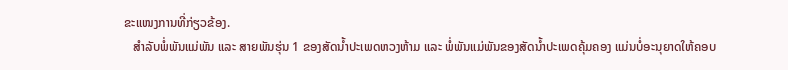ຂະແໜງການທີ່ກ່ຽວຂ້ອງ.
   ສໍາລັບພໍ່ພັນແມ່ພັນ ແລະ ສາຍພັນຮຸ່ນ 1 ຂອງສັດນໍ້າປະເພດຫວງຫ້າມ ແລະ ພໍ່ພັນແມ່ພັນຂອງສັດນໍ້າປະເພດຄຸ້ມຄອງ ແມ່ນບໍ່ອະນຸຍາດໃຫ້ຄອບ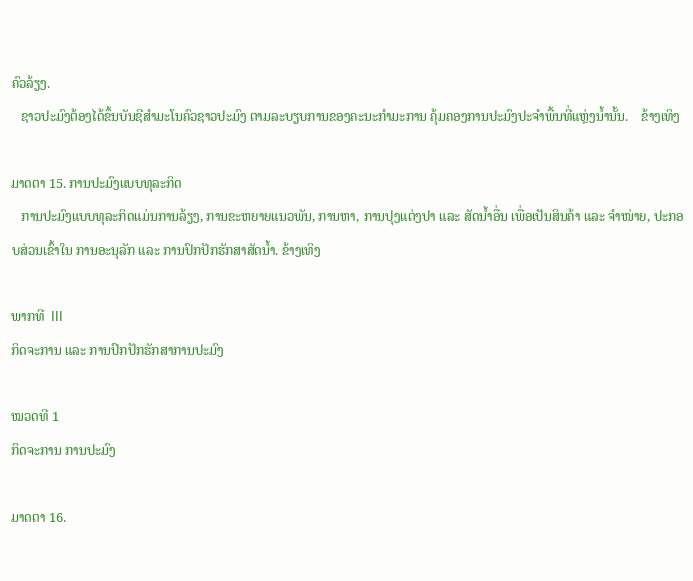ຄົວລ້ຽງ.
   ຊາວປະມົງຕ້ອງໄດ້ຂຶ້ນບັນຊີສໍາມະໂນຄົວຊາວປະມົງ ຕາມລະບຽບການຂອງຄະນະກໍາມະການ ຄຸ້ມຄອງການປະມົງປະຈໍາພື້ນທີ່ແຫຼ່ງນໍ້ານັ້ນ.    ຂ້າງເທິງ

ມາດຕາ 15. ການປະມົງແບບທຸລະກິດ
   ການປະມົງແບບທຸລະກິດແມ່ນການລ້ຽງ, ການຂະຫຍາຍແນວພັນ, ການຫາ, ການປຸງແຕ່ງປາ ແລະ ສັດນໍ້າອື່ນ ເພື່ອເປັນສິນຄ້າ ແລະ ຈໍາໜ່າຍ, ປະກອບສ່ວນເຂົ້າໃນ ການອະນຸລັກ ແລະ ການປົກປັກຮັກສາສັດນໍ້າ. ຂ້າງເທິງ

ພາກທີ  III
ກິດຈະການ ແລະ ການປົກປັກຮັກສາການປະມົງ

ໝວດທີ 1
ກິດຈະການ ການປະມົງ

ມາດຕາ 16.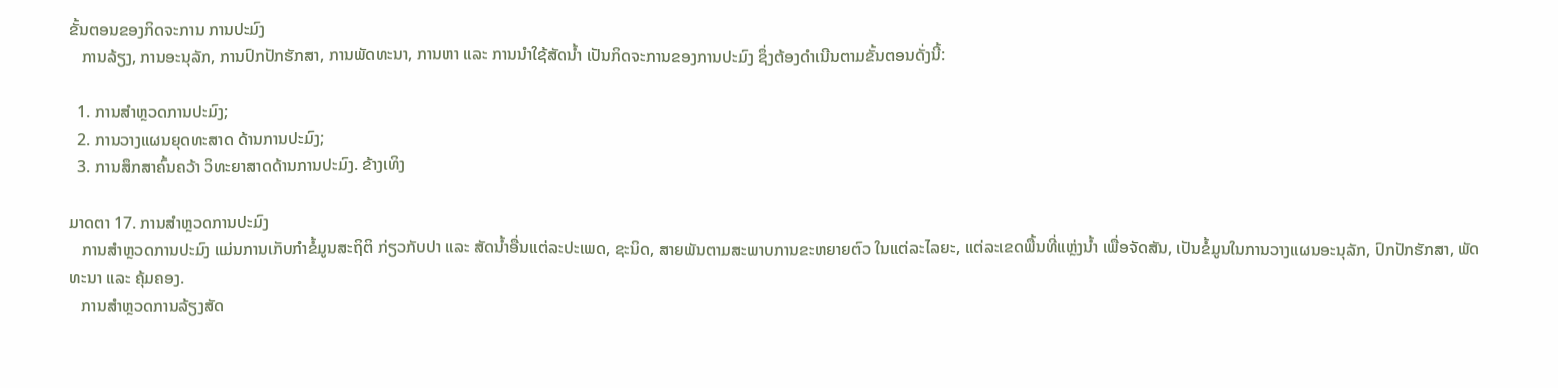ຂັ້ນຕອນຂອງກິດຈະການ ການປະມົງ
   ການລ້ຽງ, ການອະນຸລັກ, ການປົກປັກຮັກສາ, ການພັດທະນາ, ການຫາ ແລະ ການນໍາໃຊ້ສັດນໍ້າ ເປັນກິດຈະການຂອງການປະມົງ ຊຶ່ງຕ້ອງດໍາເນີນຕາມຂັ້ນຕອນດັ່ງນີ້:

  1. ການສໍາຫຼວດການປະມົງ;
  2. ການວາງແຜນຍຸດທະສາດ ດ້ານການປະມົງ;
  3. ການສຶກສາຄົ້ນຄວ້າ ວິທະຍາສາດດ້ານການປະມົງ. ຂ້າງເທິງ

ມາດຕາ 17. ການສໍາຫຼວດການປະມົງ
   ການສໍາຫຼວດການປະມົງ ແມ່ນການເກັບກໍາຂໍ້ມູນສະຖິຕິ ກ່ຽວກັບປາ ແລະ ສັດນໍ້າອື່ນແຕ່ລະປະເພດ, ຊະນິດ, ສາຍພັນຕາມສະພາບການຂະຫຍາຍຕົວ ໃນແຕ່ລະໄລຍະ, ແຕ່ລະເຂດພື້ນທີ່ແຫຼ່ງນໍ້າ ເພື່ອຈັດສັນ, ເປັນຂໍ້ມູນໃນການວາງແຜນອະນຸລັກ, ປົກປັກຮັກສາ, ພັດທະນາ ແລະ ຄຸ້ມຄອງ.
   ການສໍາຫຼວດການລ້ຽງສັດ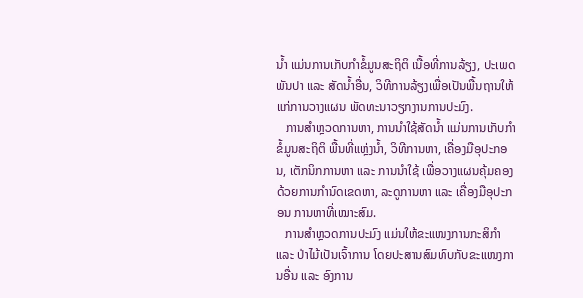ນໍ້າ ແມ່ນການເກັບກໍາຂໍ້ມູນສະຖິຕິ ເນື້ອທີ່ການລ້ຽງ, ປະເພດພັນປາ ແລະ ສັດນໍ້າອື່ນ, ວິທີການລ້ຽງເພື່ອເປັນພື້ນຖານໃຫ້ແກ່ການວາງແຜນ ພັດທະນາວຽກງານການປະມົງ.
   ການສໍາຫຼວດການຫາ, ການນໍາໃຊ້ສັດນໍ້າ ແມ່ນການເກັບກໍາຂໍ້ມູນສະຖິຕິ ພື້ນທີ່ແຫຼ່ງນໍ້າ, ວິທີການຫາ, ເຄື່ອງມືອຸປະກອນ, ເຕັກນິກການຫາ ແລະ ການນໍາໃຊ້ ເພື່ອວາງແຜນຄຸ້ມຄອງດ້ວຍການກໍານົດເຂດຫາ, ລະດູການຫາ ແລະ ເຄື່ອງມືອຸປະກອນ ການຫາທີ່ເໝາະສົມ.
   ການສໍາຫຼວດການປະມົງ ແມ່ນໃຫ້ຂະແໜງການກະສິກໍາ ແລະ ປ່າໄມ້ເປັນເຈົ້າການ ໂດຍປະສານສົມທົບກັບຂະແໜງການອື່ນ ແລະ ອົງການ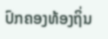ປົກຄອງທ້ອງຖິ່ນ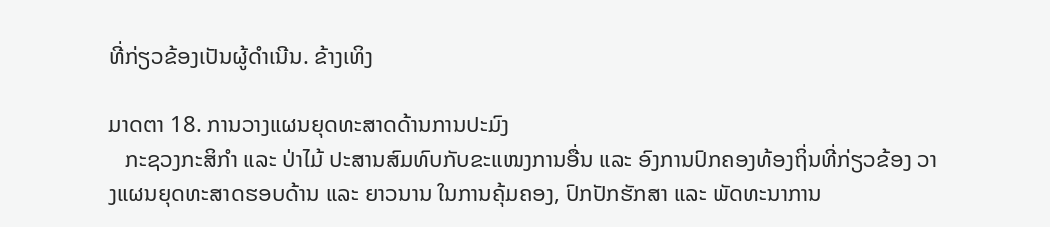ທີ່ກ່ຽວຂ້ອງເປັນຜູ້ດໍາເນີນ. ຂ້າງເທິງ

ມາດຕາ 18. ການວາງແຜນຍຸດທະສາດດ້ານການປະມົງ
   ກະຊວງກະສິກໍາ ແລະ ປ່າໄມ້ ປະສານສົມທົບກັບຂະແໜງການອື່ນ ແລະ ອົງການປົກຄອງທ້ອງຖິ່ນທີ່ກ່ຽວຂ້ອງ ວາງແຜນຍຸດທະສາດຮອບດ້ານ ແລະ ຍາວນານ ໃນການຄຸ້ມຄອງ, ປົກປັກຮັກສາ ແລະ ພັດທະນາການ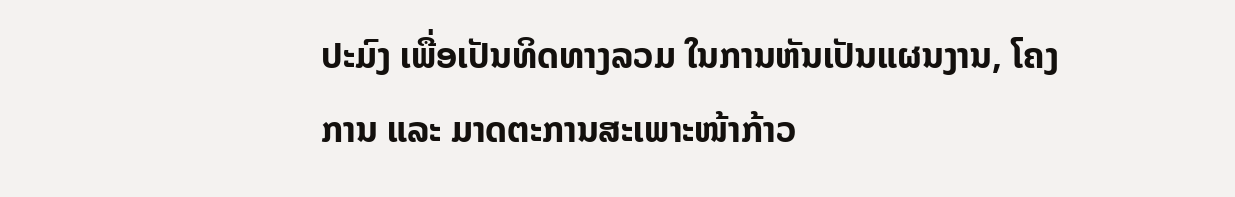ປະມົງ ເພື່ອເປັນທິດທາງລວມ ໃນການຫັນເປັນແຜນງານ, ໂຄງການ ແລະ ມາດຕະການສະເພາະໜ້າກ້າວ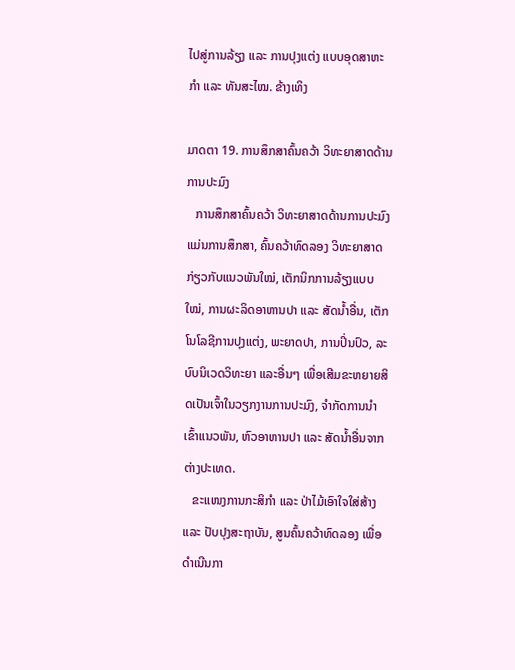ໄປສູ່ການລ້ຽງ ແລະ ການປຸງແຕ່ງ ແບບອຸດສາຫະກໍາ ແລະ ທັນສະໄໝ. ຂ້າງເທິງ

ມາດຕາ 19. ການສຶກສາຄົ້ນຄວ້າ ວິທະຍາສາດດ້ານການປະມົງ
   ການສຶກສາຄົ້ນຄວ້າ ວິທະຍາສາດດ້ານການປະມົງ ແມ່ນການສຶກສາ, ຄົ້ນຄວ້າທົດລອງ ວິທະຍາສາດກ່ຽວກັບແນວພັນໃໝ່, ເຕັກນິກການລ້ຽງແບບໃໝ່, ການຜະລິດອາຫານປາ ແລະ ສັດນໍ້າອື່ນ, ເຕັກໂນໂລຊີການປຸງແຕ່ງ, ພະຍາດປາ, ການປິ່ນປົວ, ລະບົບນິເວດວິທະຍາ ແລະອື່ນໆ ເພື່ອເສີມຂະຫຍາຍສິດເປັນເຈົ້າໃນວຽກງານການປະມົງ, ຈໍາກັດການນໍາເຂົ້າແນວພັນ, ຫົວອາຫານປາ ແລະ ສັດນໍ້າອື່ນຈາກຕ່າງປະເທດ.
   ຂະແໜງການກະສິກໍາ ແລະ ປ່າໄມ້ເອົາໃຈໃສ່ສ້າງ ແລະ ປັບປຸງສະຖາບັນ, ສູນຄົ້ນຄວ້າທົດລອງ ເພື່ອດໍາເນີນກາ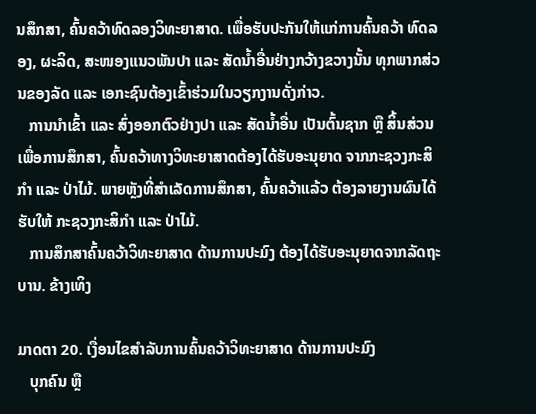ນສຶກສາ, ຄົ້ນຄວ້າທົດລອງວິທະຍາສາດ. ເພື່ອຮັບປະກັນໃຫ້ແກ່ການຄົ້ນຄວ້າ ທົດລອງ, ຜະລິດ, ສະໜອງແນວພັນປາ ແລະ ສັດນໍ້າອື່ນຢ່າງກວ້າງຂວາງນັ້ນ ທຸກພາກສ່ວນຂອງລັດ ແລະ ເອກະຊົນຕ້ອງເຂົ້າຮ່ວມໃນວຽກງານດັ່ງກ່າວ.
   ການນໍາເຂົ້າ ແລະ ສົ່ງອອກຕົວຢ່າງປາ ແລະ ສັດນໍ້າອື່ນ ເປັນຕົ້ນຊາກ ຫຼື ສິ້ນສ່ວນເພື່ອການສຶກສາ, ຄົ້ນຄວ້າທາງວິທະຍາສາດຕ້ອງໄດ້ຮັບອະນຸຍາດ ຈາກກະຊວງກະສິກໍາ ແລະ ປ່າໄມ້. ພາຍຫຼັງທີ່ສໍາເລັດການສຶກສາ, ຄົ້ນຄວ້າແລ້ວ ຕ້ອງລາຍງານຜົນໄດ້ຮັບໃຫ້ ກະຊວງກະສິກໍາ ແລະ ປ່າໄມ້.
   ການສຶກສາຄົ້ນຄວ້າວິທະຍາສາດ ດ້ານການປະມົງ ຕ້ອງໄດ້ຮັບອະນຸຍາດຈາກລັດຖະບານ. ຂ້າງເທິງ

ມາດຕາ 20. ເງື່ອນໄຂສໍາລັບການຄົ້ນຄວ້າວິທະຍາສາດ ດ້ານການປະມົງ
   ບຸກຄົນ ຫຼື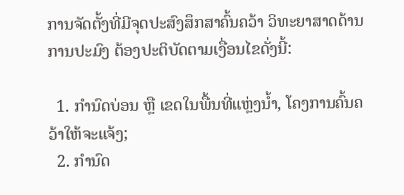ການຈັດຕັ້ງທີ່ມີຈຸດປະສົງສຶກສາຄົ້ນຄວ້າ ວິທະຍາສາດດ້ານການປະມົງ ຕ້ອງປະຕິບັດຕາມເງື່ອນໄຂດັ່ງນີ້:

  1. ກໍານົດບ່ອນ ຫຼື ເຂດໃນພື້ນທີ່ແຫຼ່ງນໍ້າ, ໂຄງການຄົ້ນຄວ້າໃຫ້ຈະແຈ້ງ;
  2. ກໍານົດ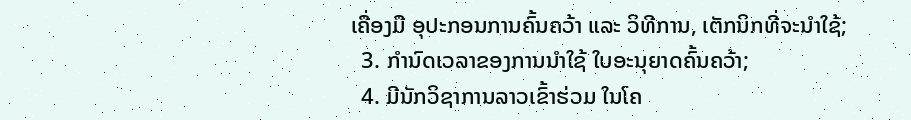ເຄື່ອງມື ອຸປະກອນການຄົ້ນຄວ້າ ແລະ ວິທີການ, ເຕັກນິກທີ່ຈະນໍາໃຊ້;
  3. ກໍານົດເວລາຂອງການນໍາໃຊ້ ໃບອະນຸຍາດຄົ້ນຄວ້າ;
  4. ມີນັກວິຊາການລາວເຂົ້າຮ່ວມ ໃນໂຄ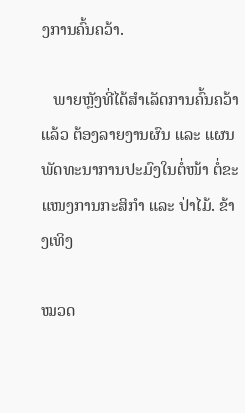ງການຄົ້ນຄວ້າ.

   ພາຍຫຼັງທີ່ໄດ້ສໍາເລັດການຄົ້ນຄວ້າແລ້ວ ຕ້ອງລາຍງານຜົນ ແລະ ແຜນພັດທະນາການປະມົງໃນຕໍ່ໜ້າ ຕໍ່ຂະແໜງການກະສິກໍາ ແລະ ປ່າໄມ້. ຂ້າງເທິງ

ໝວດ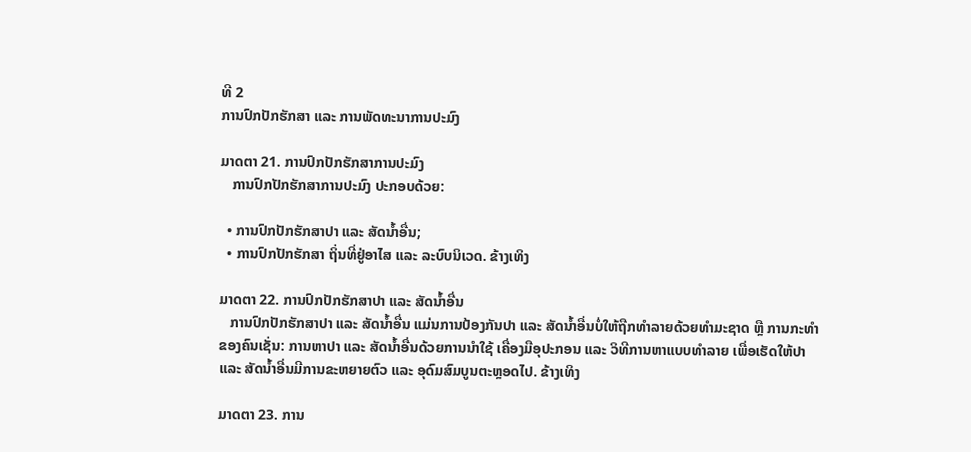ທີ 2
ການປົກປັກຮັກສາ ແລະ ການພັດທະນາການປະມົງ

ມາດຕາ 21. ການປົກປັກຮັກສາການປະມົງ
   ການປົກປັກຮັກສາການປະມົງ ປະກອບດ້ວຍ:

  • ການປົກປັກຮັກສາປາ ແລະ ສັດນໍ້າອື່ນ;
  • ການປົກປັກຮັກສາ ຖິ່ນທີ່ຢູ່ອາໄສ ແລະ ລະບົບນິເວດ. ຂ້າງເທິງ

ມາດຕາ 22. ການປົກປັກຮັກສາປາ ແລະ ສັດນໍ້າອື່ນ
   ການປົກປັກຮັກສາປາ ແລະ ສັດນໍ້າອື່ນ ແມ່ນການປ້ອງກັນປາ ແລະ ສັດນໍ້າອື່ນບໍ່ໃຫ້ຖືກທໍາລາຍດ້ວຍທໍາມະຊາດ ຫຼື ການກະທໍາຂອງຄົນເຊັ່ນ: ການຫາປາ ແລະ ສັດນໍ້າອື່ນດ້ວຍການນໍາໃຊ້ ເຄື່ອງມືອຸປະກອນ ແລະ ວິທີການຫາແບບທໍາລາຍ ເພື່ອເຮັດໃຫ້ປາ ແລະ ສັດນໍ້າອື່ນມີການຂະຫຍາຍຕົວ ແລະ ອຸດົມສົມບູນຕະຫຼອດໄປ. ຂ້າງເທິງ

ມາດຕາ 23. ການ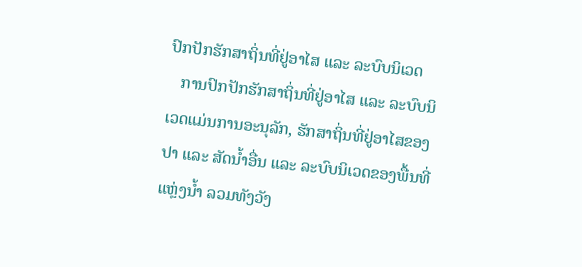ປົກປັກຮັກສາຖິ່ນທີ່ຢູ່ອາໄສ ແລະ ລະບົບນິເວດ
   ການປົກປັກຮັກສາຖິ່ນທີ່ຢູ່ອາໄສ ແລະ ລະບົບນິເວດແມ່ນການອະນຸລັກ, ຮັກສາຖິ່ນທີ່ຢູ່ອາໄສຂອງປາ ແລະ ສັດນໍ້າອື່ນ ແລະ ລະບົບນິເວດຂອງພື້ນທີ່ແຫຼ່ງນໍ້າ ລວມທັງວັງ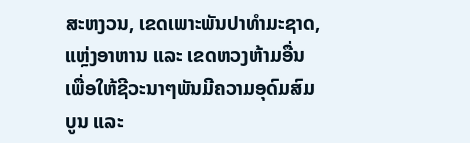ສະຫງວນ, ເຂດເພາະພັນປາທໍາມະຊາດ, ແຫຼ່ງອາຫານ ແລະ ເຂດຫວງຫ້າມອື່ນ ເພື່ອໃຫ້ຊີວະນາໆພັນມີຄວາມອຸດົມສົມບູນ ແລະ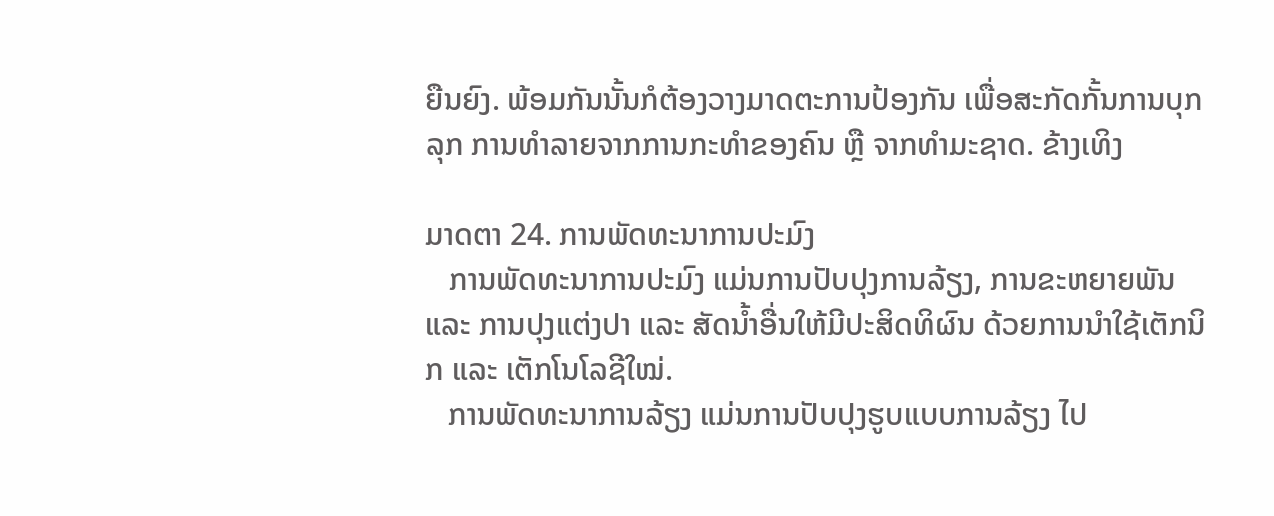ຍືນຍົງ. ພ້ອມກັນນັ້ນກໍຕ້ອງວາງມາດຕະການປ້ອງກັນ ເພື່ອສະກັດກັ້ນການບຸກລຸກ ການທໍາລາຍຈາກການກະທໍາຂອງຄົນ ຫຼື ຈາກທໍາມະຊາດ. ຂ້າງເທິງ

ມາດຕາ 24. ການພັດທະນາການປະມົງ
   ການພັດທະນາການປະມົງ ແມ່ນການປັບປຸງການລ້ຽງ, ການຂະຫຍາຍພັນ ແລະ ການປຸງແຕ່ງປາ ແລະ ສັດນໍ້າອື່ນໃຫ້ມີປະສິດທິຜົນ ດ້ວຍການນໍາໃຊ້ເຕັກນິກ ແລະ ເຕັກໂນໂລຊີໃໝ່.
   ການພັດທະນາການລ້ຽງ ແມ່ນການປັບປຸງຮູບແບບການລ້ຽງ ໄປ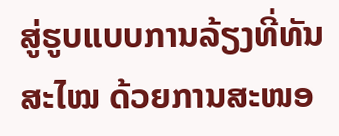ສູ່ຮູບແບບການລ້ຽງທີ່ທັນສະໄໝ ດ້ວຍການສະໜອ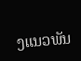ງແນວພັນ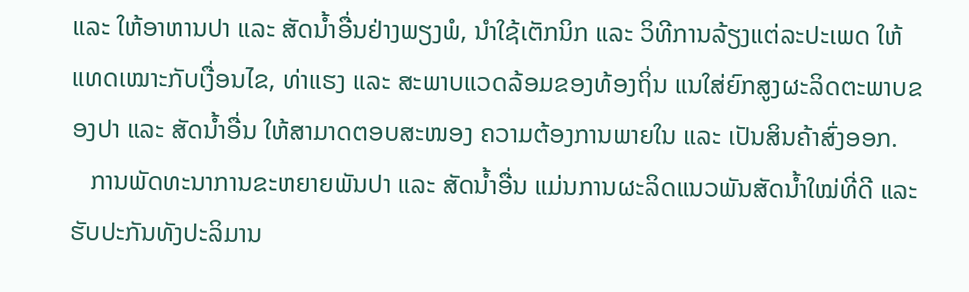ແລະ ໃຫ້ອາຫານປາ ແລະ ສັດນໍ້າອື່ນຢ່າງພຽງພໍ, ນໍາໃຊ້ເຕັກນິກ ແລະ ວິທີການລ້ຽງແຕ່ລະປະເພດ ໃຫ້ແທດເໝາະກັບເງື່ອນໄຂ, ທ່າແຮງ ແລະ ສະພາບແວດລ້ອມຂອງທ້ອງຖິ່ນ ແນໃສ່ຍົກສູງຜະລິດຕະພາບຂອງປາ ແລະ ສັດນໍ້າອື່ນ ໃຫ້ສາມາດຕອບສະໜອງ ຄວາມຕ້ອງການພາຍໃນ ແລະ ເປັນສິນຄ້າສົ່ງອອກ.
   ການພັດທະນາການຂະຫຍາຍພັນປາ ແລະ ສັດນໍ້າອື່ນ ແມ່ນການຜະລິດແນວພັນສັດນໍ້າໃໝ່ທີ່ດີ ແລະ ຮັບປະກັນທັງປະລິມານ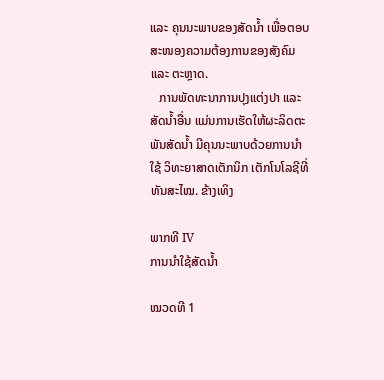ແລະ ຄຸນນະພາບຂອງສັດນໍ້າ ເພື່ອຕອບສະໜອງຄວາມຕ້ອງການຂອງສັງຄົມ ແລະ ຕະຫຼາດ.
   ການພັດທະນາການປຸງແຕ່ງປາ ແລະ ສັດນໍ້າອື່ນ ແມ່ນການເຮັດໃຫ້ຜະລິດຕະພັນສັດນໍ້າ ມີຄຸນນະພາບດ້ວຍການນໍາໃຊ້ ວິທະຍາສາດເຕັກນິກ ເຕັກໂນໂລຊີທີ່ທັນສະໄໝ. ຂ້າງເທິງ

ພາກທີ IV
ການນໍາໃຊ້ສັດນໍ້າ

ໝວດທີ 1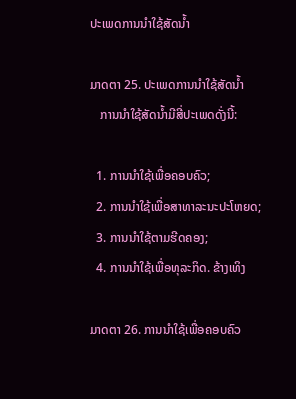ປະເພດການນໍາໃຊ້ສັດນໍ້າ

ມາດຕາ 25. ປະເພດການນໍາໃຊ້ສັດນໍ້າ
   ການນໍາໃຊ້ສັດນໍ້າມີສີ່ປະເພດດັ່ງນີ້:

  1. ການນໍາໃຊ້ເພື່ອຄອບຄົວ;
  2. ການນໍາໃຊ້ເພື່ອສາທາລະນະປະໂຫຍດ;
  3. ການນໍາໃຊ້ຕາມຮີດຄອງ;
  4. ການນໍາໃຊ້ເພື່ອທຸລະກິດ. ຂ້າງເທິງ

ມາດຕາ 26. ການນໍາໃຊ້ເພື່ອຄອບຄົວ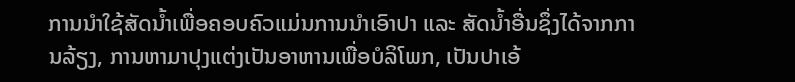ການນໍາໃຊ້ສັດນໍ້າເພື່ອຄອບຄົວແມ່ນການນໍາເອົາປາ ແລະ ສັດນໍ້າອື່ນຊຶ່ງໄດ້ຈາກການລ້ຽງ, ການຫາມາປຸງແຕ່ງເປັນອາຫານເພື່ອບໍລິໂພກ, ເປັນປາເອ້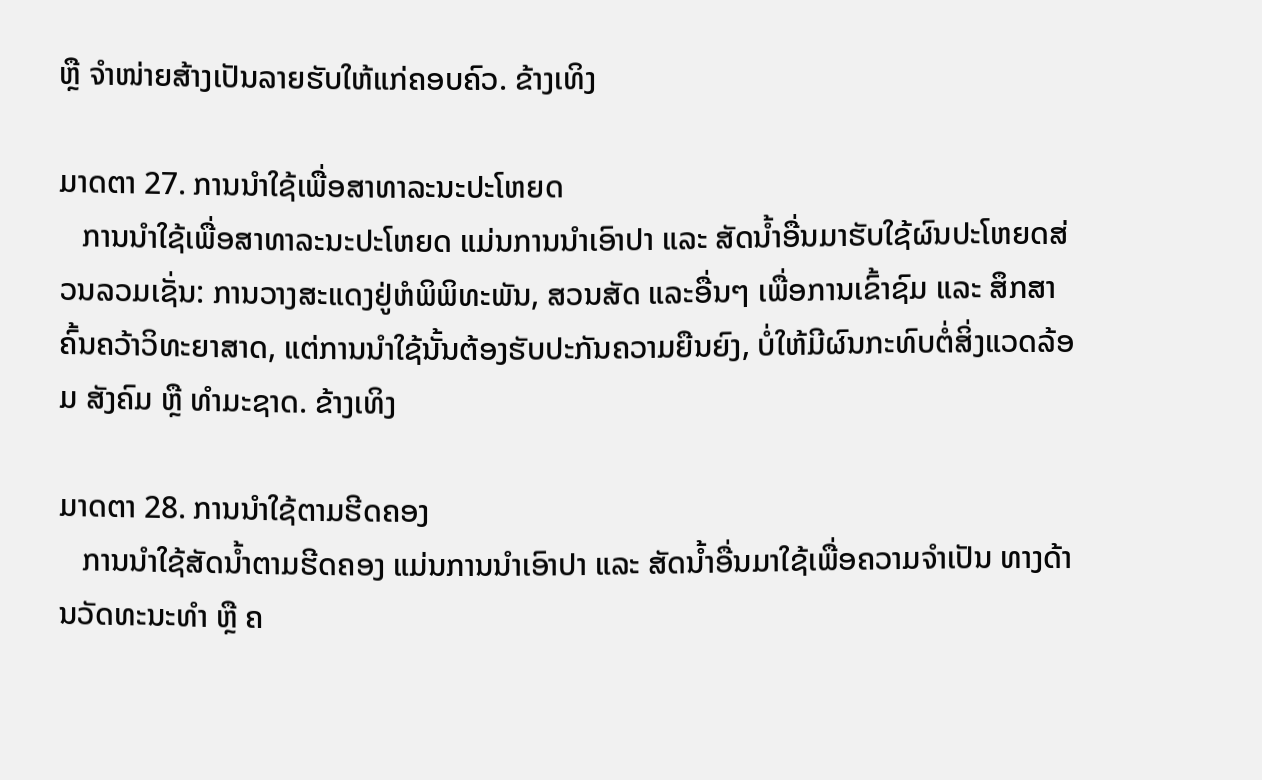ຫຼື ຈໍາໜ່າຍສ້າງເປັນລາຍຮັບໃຫ້ແກ່ຄອບຄົວ. ຂ້າງເທິງ

ມາດຕາ 27. ການນໍາໃຊ້ເພື່ອສາທາລະນະປະໂຫຍດ
   ການນໍາໃຊ້ເພື່ອສາທາລະນະປະໂຫຍດ ແມ່ນການນໍາເອົາປາ ແລະ ສັດນໍ້າອື່ນມາຮັບໃຊ້ຜົນປະໂຫຍດສ່ວນລວມເຊັ່ນ: ການວາງສະແດງຢູ່ຫໍພິພິທະພັນ, ສວນສັດ ແລະອື່ນໆ ເພື່ອການເຂົ້າຊົມ ແລະ ສຶກສາຄົ້ນຄວ້າວິທະຍາສາດ, ແຕ່ການນໍາໃຊ້ນັ້ນຕ້ອງຮັບປະກັນຄວາມຍືນຍົງ, ບໍ່ໃຫ້ມີຜົນກະທົບຕໍ່ສິ່ງແວດລ້ອມ ສັງຄົມ ຫຼື ທໍາມະຊາດ. ຂ້າງເທິງ

ມາດຕາ 28. ການນໍາໃຊ້ຕາມຮີດຄອງ
   ການນໍາໃຊ້ສັດນໍ້າຕາມຮີດຄອງ ແມ່ນການນໍາເອົາປາ ແລະ ສັດນໍ້າອື່ນມາໃຊ້ເພື່ອຄວາມຈໍາເປັນ ທາງດ້ານວັດທະນະທໍາ ຫຼື ຄ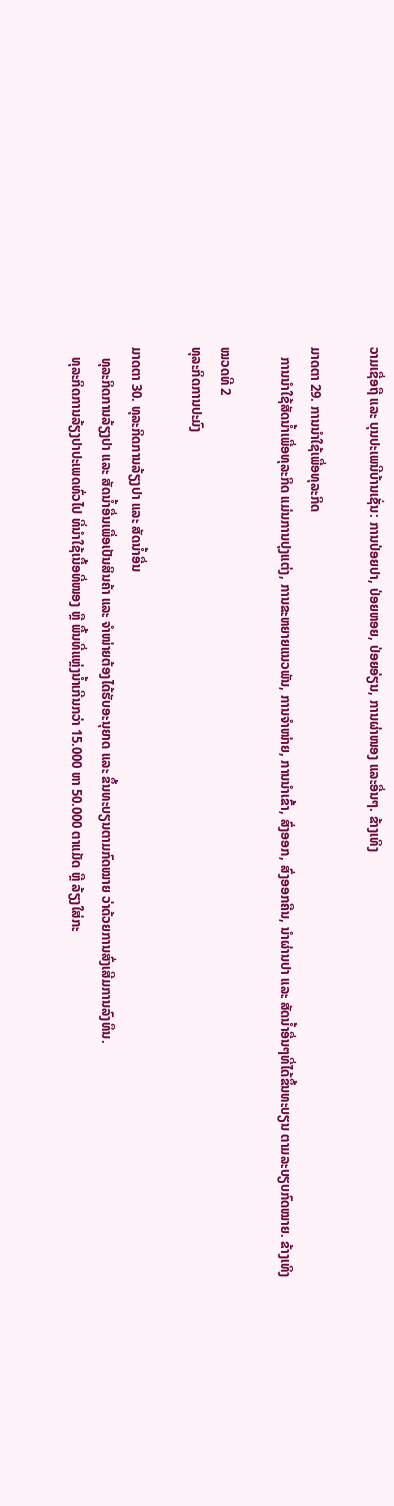ວາມເຊື່ອຖື ແລະ ບຸນປະເພນີບ້ານເຊັ່ນ: ການປ່ອຍປາ, ປ່ອຍຫອຍ, ປ່ອຍອ່ຽນ, ການຜ່າໜອງ ແລະອື່ນໆ. ຂ້າງເທິງ

ມາດຕາ 29. ການນໍາໃຊ້ເພື່ອທຸລະກິດ
   ການນໍາໃຊ້ສັດນໍ້າເພື່ອທຸລະກິດ ແມ່ນການປຸງແຕ່ງ, ການຂະຫຍາຍແນວພັນ, ການຈໍາໜ່າຍ, ການນໍາເຂົ້າ, ສົ່ງອອກ, ສົ່ງອອກຄືນ, ນໍາຜ່ານປາ ແລະ ສັດນໍ້າອື່ນໆທີ່ໄດ້ຂຶ້ນທະບຽນ ຕາມລະບຽບກົດໝາຍ. ຂ້າງເທິງ

ໝວດທີ 2
ທຸລະກິດການປະມົງ

ມາດຕາ 30. ທຸລະກິດການລ້ຽງປາ ແລະ ສັດນໍ້າອື່ນ
   ທຸລະກິດການລ້ຽງປາ ແລະ ສັດນໍ້າອື່ນເພື່ອເປັນສິນຄ້າ ແລະ ຈໍາໜ່າຍຕ້ອງໄດ້ຮັບອະນຸຍາດ ແລະ ຂຶ້ນທະບຽນຕາມກົດໝາຍ ວ່າດ້ວຍການສົ່ງເສີມການລົງທຶນ.
   ທຸລະກິດການລ້ຽງປາປະເພດທົ່ວໄປ ທີ່ນໍາໃຊ້ເນື້ອທີ່ໜອງ ຫຼື ພື້ນທີ່ແຫຼ່ງນໍ້າເກີນກວ່າ 15.000 ຫາ 50.000 ຕາແມັດ ຫຼື ລ້ຽງໃສ່ກະ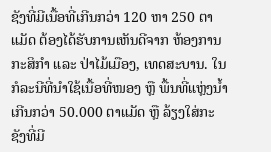ຊັງທີ່ມີເນື້ອທີ່ເກີນກວ່າ 120 ຫາ 250 ຕາແມັດ ຕ້ອງໄດ້ຮັບການເຫັນດີຈາກ ຫ້ອງການກະສິກໍາ ແລະ ປ່າໄມ້ເມືອງ, ເທດສະບານ. ໃນກໍລະນີທີ່ນໍາໃຊ້ເນື້ອທີ່ໜອງ ຫຼື ພື້ນທີ່ແຫຼ່ງນໍ້າ ເກີນກວ່າ 50.000 ຕາແມັດ ຫຼື ລ້ຽງໃສ່ກະຊັງທີ່ມີ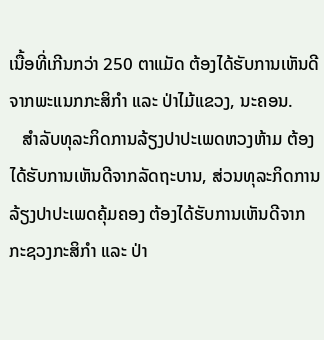ເນື້ອທີ່ເກີນກວ່າ 250 ຕາແມັດ ຕ້ອງໄດ້ຮັບການເຫັນດີຈາກພະແນກກະສິກໍາ ແລະ ປ່າໄມ້ແຂວງ, ນະຄອນ.
   ສໍາລັບທຸລະກິດການລ້ຽງປາປະເພດຫວງຫ້າມ ຕ້ອງໄດ້ຮັບການເຫັນດີຈາກລັດຖະບານ, ສ່ວນທຸລະກິດການລ້ຽງປາປະເພດຄຸ້ມຄອງ ຕ້ອງໄດ້ຮັບການເຫັນດີຈາກ ກະຊວງກະສິກໍາ ແລະ ປ່າ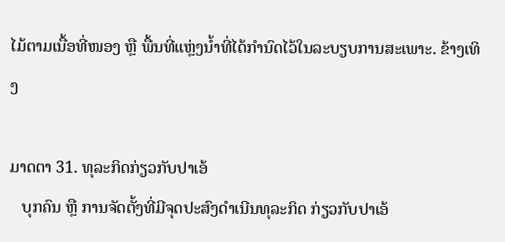ໄມ້ຕາມເນື້ອທີ່ໜອງ ຫຼື ພື້ນທີ່ແຫຼ່ງນໍ້າທີ່ໄດ້ກໍານົດໄວ້ໃນລະບຽບການສະເພາະ. ຂ້າງເທິງ

ມາດຕາ 31. ທຸລະກິດກ່ຽວກັບປາເອ້
   ບຸກຄົນ ຫຼື ການຈັດຕັ້ງທີ່ມີຈຸດປະສົງດໍາເນີນທຸລະກິດ ກ່ຽວກັບປາເອ້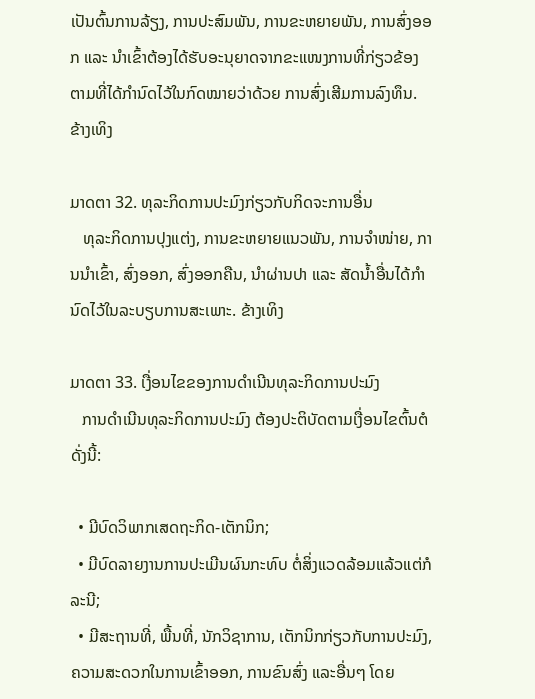ເປັນຕົ້ນການລ້ຽງ, ການປະສົມພັນ, ການຂະຫຍາຍພັນ, ການສົ່ງອອກ ແລະ ນໍາເຂົ້າຕ້ອງໄດ້ຮັບອະນຸຍາດຈາກຂະແໜງການທີ່ກ່ຽວຂ້ອງ ຕາມທີ່ໄດ້ກໍານົດໄວ້ໃນກົດໝາຍວ່າດ້ວຍ ການສົ່ງເສີມການລົງທຶນ. ຂ້າງເທິງ

ມາດຕາ 32. ທຸລະກິດການປະມົງກ່ຽວກັບກິດຈະການອື່ນ
   ທຸລະກິດການປຸງແຕ່ງ, ການຂະຫຍາຍແນວພັນ, ການຈໍາໜ່າຍ, ການນໍາເຂົ້າ, ສົ່ງອອກ, ສົ່ງອອກຄືນ, ນໍາຜ່ານປາ ແລະ ສັດນໍ້າອື່ນໄດ້ກໍານົດໄວ້ໃນລະບຽບການສະເພາະ. ຂ້າງເທິງ

ມາດຕາ 33. ເງື່ອນໄຂຂອງການດໍາເນີນທຸລະກິດການປະມົງ
   ການດໍາເນີນທຸລະກິດການປະມົງ ຕ້ອງປະຕິບັດຕາມເງື່ອນໄຂຕົ້ນຕໍດັ່ງນີ້:

  • ມີບົດວິພາກເສດຖະກິດ-ເຕັກນິກ;
  • ມີບົດລາຍງານການປະເມີນຜົນກະທົບ ຕໍ່ສິ່ງແວດລ້ອມແລ້ວແຕ່ກໍລະນີ;
  • ມີສະຖານທີ່, ພື້ນທີ່, ນັກວິຊາການ, ເຕັກນິກກ່ຽວກັບການປະມົງ, ຄວາມສະດວກໃນການເຂົ້າອອກ, ການຂົນສົ່ງ ແລະອື່ນໆ ໂດຍ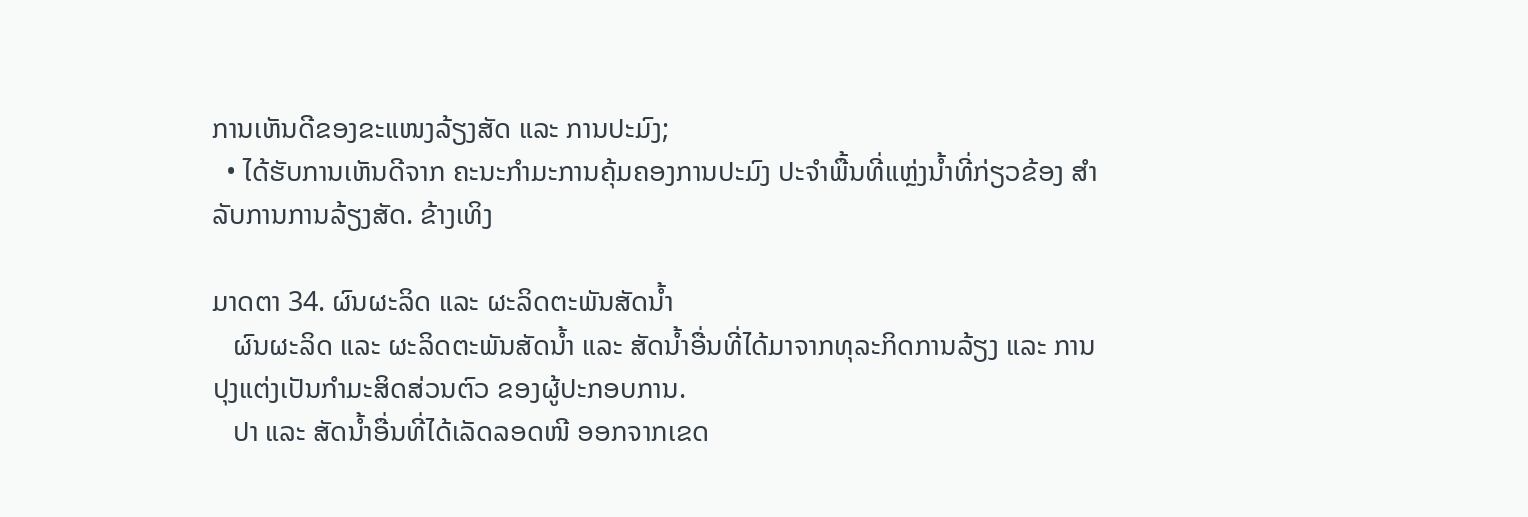ການເຫັນດີຂອງຂະແໜງລ້ຽງສັດ ແລະ ການປະມົງ;
  • ໄດ້ຮັບການເຫັນດີຈາກ ຄະນະກໍາມະການຄຸ້ມຄອງການປະມົງ ປະຈໍາພື້ນທີ່ແຫຼ່ງນໍ້າທີ່ກ່ຽວຂ້ອງ ສໍາລັບການການລ້ຽງສັດ. ຂ້າງເທິງ

ມາດຕາ 34. ຜົນຜະລິດ ແລະ ຜະລິດຕະພັນສັດນໍ້າ
   ຜົນຜະລິດ ແລະ ຜະລິດຕະພັນສັດນໍ້າ ແລະ ສັດນໍ້າອື່ນທີ່ໄດ້ມາຈາກທຸລະກິດການລ້ຽງ ແລະ ການປຸງແຕ່ງເປັນກໍາມະສິດສ່ວນຕົວ ຂອງຜູ້ປະກອບການ.
   ປາ ແລະ ສັດນໍ້າອື່ນທີ່ໄດ້ເລັດລອດໜີ ອອກຈາກເຂດ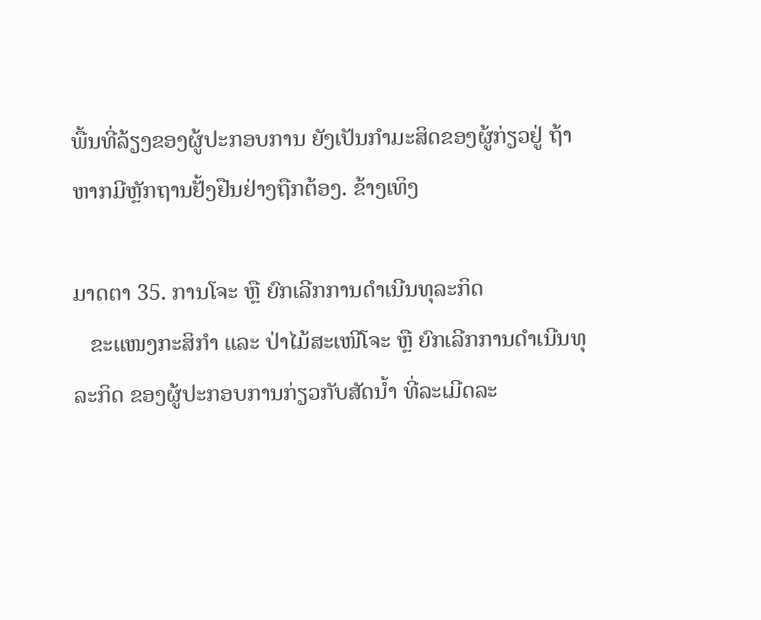ພື້ນທີ່ລ້ຽງຂອງຜູ້ປະກອບການ ຍັງເປັນກໍາມະສິດຂອງຜູ້ກ່ຽວຢູ່ ຖ້າຫາກມີຫຼັກຖານຢັ້ງຢືນຢ່າງຖືກຕ້ອງ. ຂ້າງເທິງ

ມາດຕາ 35. ການໂຈະ ຫຼື ຍົກເລີກການດໍາເນີນທຸລະກິດ
   ຂະແໜງກະສິກໍາ ແລະ ປ່າໄມ້ສະເໜີໂຈະ ຫຼື ຍົກເລີກການດໍາເນີນທຸລະກິດ ຂອງຜູ້ປະກອບການກ່ຽວກັບສັດນໍ້າ ທີ່ລະເມີດລະ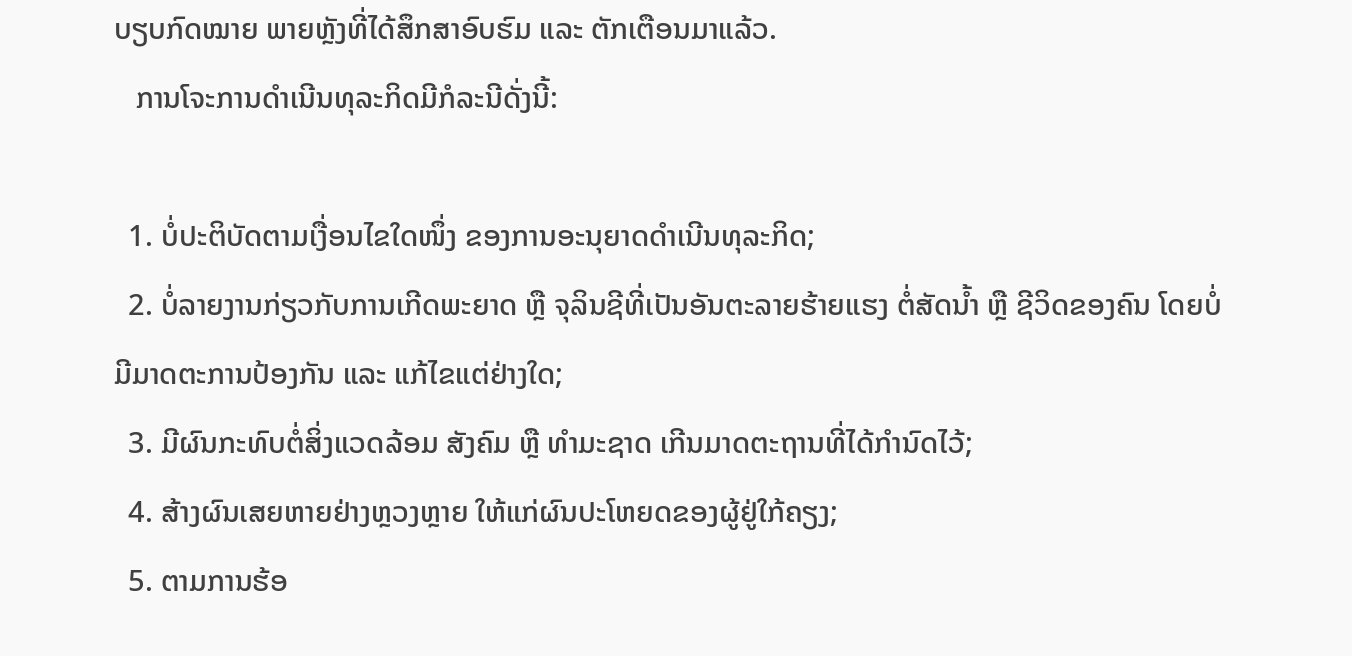ບຽບກົດໝາຍ ພາຍຫຼັງທີ່ໄດ້ສຶກສາອົບຮົມ ແລະ ຕັກເຕືອນມາແລ້ວ.
   ການໂຈະການດໍາເນີນທຸລະກິດມີກໍລະນີດັ່ງນີ້:

  1. ບໍ່ປະຕິບັດຕາມເງື່ອນໄຂໃດໜຶ່ງ ຂອງການອະນຸຍາດດໍາເນີນທຸລະກິດ;
  2. ບໍ່ລາຍງານກ່ຽວກັບການເກີດພະຍາດ ຫຼື ຈຸລິນຊີທີ່ເປັນອັນຕະລາຍຮ້າຍແຮງ ຕໍ່ສັດນໍ້າ ຫຼື ຊີວິດຂອງຄົນ ໂດຍບໍ່ມີມາດຕະການປ້ອງກັນ ແລະ ແກ້ໄຂແຕ່ຢ່າງໃດ;
  3. ມີຜົນກະທົບຕໍ່ສິ່ງແວດລ້ອມ ສັງຄົມ ຫຼື ທໍາມະຊາດ ເກີນມາດຕະຖານທີ່ໄດ້ກໍານົດໄວ້;
  4. ສ້າງຜົນເສຍຫາຍຢ່າງຫຼວງຫຼາຍ ໃຫ້ແກ່ຜົນປະໂຫຍດຂອງຜູ້ຢູ່ໃກ້ຄຽງ;
  5. ຕາມການຮ້ອ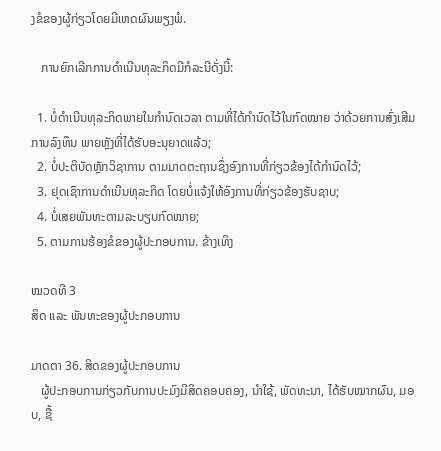ງຂໍຂອງຜູ້ກ່ຽວໂດຍມີເຫດຜົນພຽງພໍ.

   ການຍົກເລີກການດໍາເນີນທຸລະກິດມີກໍລະນີດັ່ງນີ້:

  1. ບໍ່ດໍາເນີນທຸລະກິດພາຍໃນກໍານົດເວລາ ຕາມທີ່ໄດ້ກໍານົດໄວ້ໃນກົດໝາຍ ວ່າດ້ວຍການສົ່ງເສີມການລົງທຶນ ພາຍຫຼັງທີ່ໄດ້ຮັບອະນຸຍາດແລ້ວ;
  2. ບໍ່ປະຕິບັດຫຼັກວິຊາການ ຕາມມາດຕະຖານຊຶ່ງອົງການທີ່ກ່ຽວຂ້ອງໄດ້ກໍານົດໄວ້;
  3. ຢຸດເຊົາການດໍາເນີນທຸລະກິດ ໂດຍບໍ່ແຈ້ງໃຫ້ອົງການທີ່ກ່ຽວຂ້ອງຮັບຊາບ;
  4. ບໍ່ເສຍພັນທະຕາມລະບຽບກົດໝາຍ;
  5. ຕາມການຮ້ອງຂໍຂອງຜູ້ປະກອບການ. ຂ້າງເທິງ

ໝວດທີ 3
ສິດ ແລະ ພັນທະຂອງຜູ້ປະກອບການ

ມາດຕາ 36. ສິດຂອງຜູ້ປະກອບການ
   ຜູ້ປະກອບການກ່ຽວກັບການປະມົງມີສິດຄອບຄອງ, ນໍາໃຊ້, ພັດທະນາ, ໄດ້ຮັບໝາກຜົນ, ມອບ, ຊື້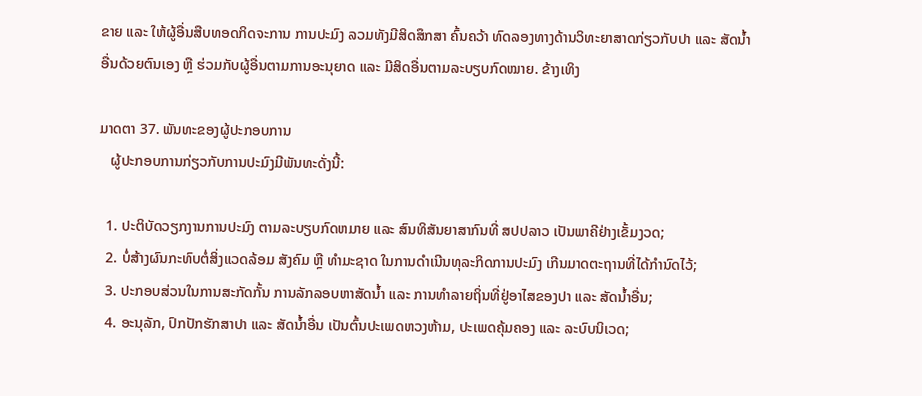ຂາຍ ແລະ ໃຫ້ຜູ້ອື່ນສືບທອດກິດຈະການ ການປະມົງ ລວມທັງມີສິດສຶກສາ ຄົ້ນຄວ້າ ທົດລອງທາງດ້ານວິທະຍາສາດກ່ຽວກັບປາ ແລະ ສັດນໍ້າອື່ນດ້ວຍຕົນເອງ ຫຼື ຮ່ວມກັບຜູ້ອື່ນຕາມການອະນຸຍາດ ແລະ ມີສິດອື່ນຕາມລະບຽບກົດໝາຍ. ຂ້າງເທິງ

ມາດຕາ 37. ພັນທະຂອງຜູ້ປະກອບການ
   ຜູ້ປະກອບການກ່ຽວກັບການປະມົງມີພັນທະດັ່ງນີ້:

  1. ປະຕິບັດວຽກງານການປະມົງ ຕາມລະບຽບກົດຫມາຍ ແລະ ສົນທິສັນຍາສາກົນທີ່ ສປປລາວ ເປັນພາຄີຢ່າງເຂັ້ມງວດ;
  2. ບໍ່ສ້າງຜົນກະທົບຕໍ່ສິ່ງແວດລ້ອມ ສັງຄົມ ຫຼື ທໍາມະຊາດ ໃນການດໍາເນີນທຸລະກິດການປະມົງ ເກີນມາດຕະຖານທີ່ໄດ້ກໍານົດໄວ້;
  3. ປະກອບສ່ວນໃນການສະກັດກັ້ນ ການລັກລອບຫາສັດນໍ້າ ແລະ ການທໍາລາຍຖິ່ນທີ່ຢູ່ອາໄສຂອງປາ ແລະ ສັດນໍ້າອື່ນ;
  4. ອະນຸລັກ, ປົກປັກຮັກສາປາ ແລະ ສັດນໍ້າອື່ນ ເປັນຕົ້ນປະເພດຫວງຫ້າມ, ປະເພດຄຸ້ມຄອງ ແລະ ລະບົບນິເວດ;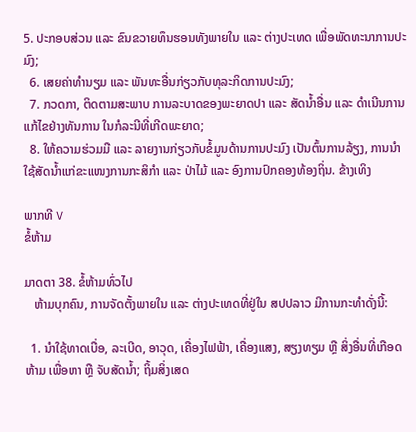5. ປະກອບສ່ວນ ແລະ ຂົນຂວາຍທຶນຮອນທັງພາຍໃນ ແລະ ຕ່າງປະເທດ ເພື່ອພັດທະນາການປະມົງ;
  6. ເສຍຄ່າທໍານຽມ ແລະ ພັນທະອື່ນກ່ຽວກັບທຸລະກິດການປະມົງ;
  7. ກວດກາ, ຕິດຕາມສະພາບ ການລະບາດຂອງພະຍາດປາ ແລະ ສັດນໍ້າອື່ນ ແລະ ດໍາເນີນການແກ້ໄຂຢ່າງທັນການ ໃນກໍລະນີທີ່ເກີດພະຍາດ;
  8. ໃຫ້ຄວາມຮ່ວມມື ແລະ ລາຍງານກ່ຽວກັບຂໍ້ມູນດ້ານການປະມົງ ເປັນຕົ້ນການລ້ຽງ, ການນໍາໃຊ້ສັດນໍ້າແກ່ຂະແໜງການກະສິກໍາ ແລະ ປ່າໄມ້ ແລະ ອົງການປົກຄອງທ້ອງຖິ່ນ. ຂ້າງເທິງ

ພາກທີ V
ຂໍ້ຫ້າມ

ມາດຕາ 38. ຂໍ້ຫ້າມທົ່ວໄປ
   ຫ້າມບຸກຄົນ, ການຈັດຕັ້ງພາຍໃນ ແລະ ຕ່າງປະເທດທີ່ຢູ່ໃນ ສປປລາວ ມີການກະທໍາດັ່ງນີ້:

  1. ນໍາໃຊ້ທາດເບື່ອ, ລະເບີດ, ອາວຸດ, ເຄື່ອງໄຟຟ້າ, ເຄື່ອງແສງ, ສຽງທຽມ ຫຼື ສິ່ງອື່ນທີ່ເກືອດຫ້າມ ເພື່ອຫາ ຫຼື ຈັບສັດນໍ້າ; ຖິ້ມສິ່ງເສດ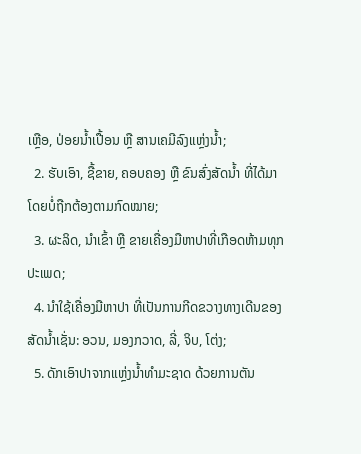ເຫຼືອ, ປ່ອຍນໍ້າເປື້ອນ ຫຼື ສານເຄມີລົງແຫຼ່ງນໍ້າ;
  2. ຮັບເອົາ, ຊື້ຂາຍ, ຄອບຄອງ ຫຼື ຂົນສົ່ງສັດນໍ້າ ທີ່ໄດ້ມາໂດຍບໍ່ຖືກຕ້ອງຕາມກົດໝາຍ;
  3. ຜະລິດ, ນໍາເຂົ້າ ຫຼື ຂາຍເຄື່ອງມືຫາປາທີ່ເກືອດຫ້າມທຸກປະເພດ;
  4. ນໍາໃຊ້ເຄື່ອງມືຫາປາ ທີ່ເປັນການກີດຂວາງທາງເດີນຂອງສັດນໍ້າເຊັ່ນ: ອວນ, ມອງກວາດ, ລີ່, ຈິບ, ໂຕ່ງ;
  5. ດັກເອົາປາຈາກແຫຼ່ງນໍ້າທໍາມະຊາດ ດ້ວຍການຕັນ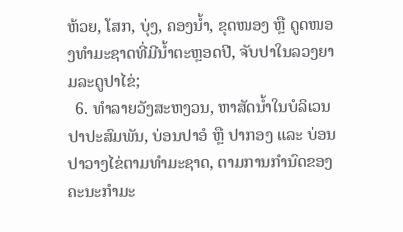ຫ້ວຍ, ໂສກ, ບຸ່ງ, ຄອງນໍ້າ, ຂຸດໜອງ ຫຼື ດູດໜອງທໍາມະຊາດທີ່ມີນໍ້າຕະຫຼອດປີ, ຈັບປາໃນລວງຍາມລະດູປາໄຂ່;
  6. ທໍາລາຍວັງສະຫງວນ, ຫາສັດນໍ້າໃນບໍລິເວນປາປະສົມພັນ, ບ່ອນປາອໍ ຫຼື ປາກອງ ແລະ ບ່ອນປາວາງໄຂ່ຕາມທໍາມະຊາດ, ຕາມການກໍານົດຂອງ ຄະນະກໍາມະ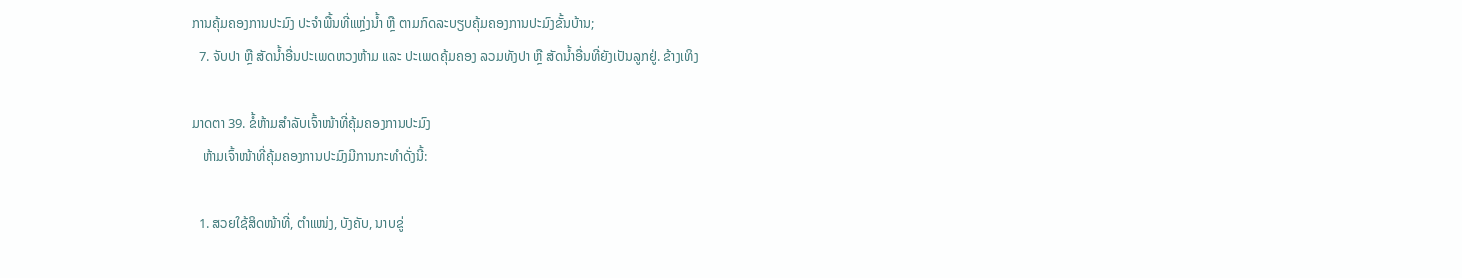ການຄຸ້ມຄອງການປະມົງ ປະຈໍາພື້ນທີ່ແຫຼ່ງນໍ້າ ຫຼື ຕາມກົດລະບຽບຄຸ້ມຄອງການປະມົງຂັ້ນບ້ານ;
  7. ຈັບປາ ຫຼື ສັດນໍ້າອື່ນປະເພດຫວງຫ້າມ ແລະ ປະເພດຄຸ້ມຄອງ ລວມທັງປາ ຫຼື ສັດນໍ້າອື່ນທີ່ຍັງເປັນລູກຢູ່. ຂ້າງເທິງ

ມາດຕາ 39. ຂໍ້ຫ້າມສໍາລັບເຈົ້າໜ້າທີ່ຄຸ້ມຄອງການປະມົງ
   ຫ້າມເຈົ້າໜ້າທີ່ຄຸ້ມຄອງການປະມົງມີການກະທໍາດັ່ງນີ້:

  1. ສວຍໃຊ້ສິດໜ້າທີ່, ຕໍາແໜ່ງ, ບັງຄັບ, ນາບຂູ່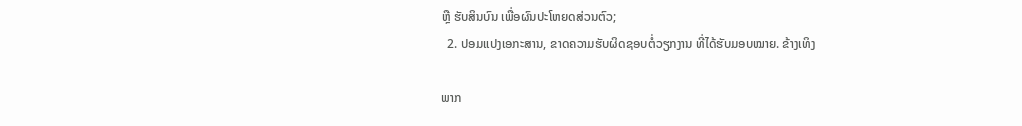ຫຼື ຮັບສິນບົນ ເພື່ອຜົນປະໂຫຍດສ່ວນຕົວ;
  2. ປອມແປງເອກະສານ, ຂາດຄວາມຮັບຜິດຊອບຕໍ່ວຽກງານ ທີ່ໄດ້ຮັບມອບໝາຍ. ຂ້າງເທິງ

ພາກ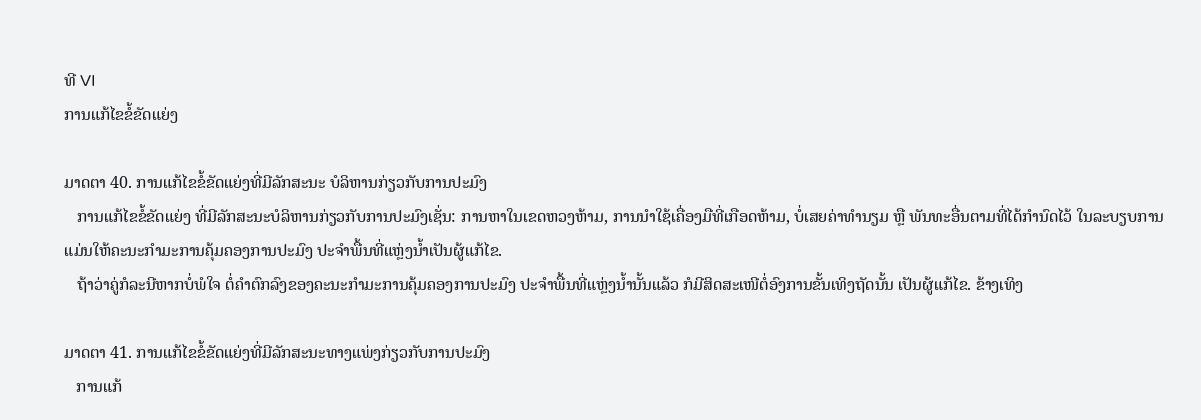ທີ VI
ການແກ້ໄຂຂໍ້ຂັດແຍ່ງ

ມາດຕາ 40. ການແກ້ໄຂຂໍ້ຂັດແຍ່ງທີ່ມີລັກສະນະ ບໍລິຫານກ່ຽວກັບການປະມົງ
   ການແກ້ໄຂຂໍ້ຂັດແຍ່ງ ທີ່ມີລັກສະນະບໍລິຫານກ່ຽວກັບການປະມົງເຊັ່ນ: ການຫາໃນເຂດຫວງຫ້າມ, ການນໍາໃຊ້ເຄື່ອງມືທີ່ເກືອດຫ້າມ, ບໍ່ເສຍຄ່າທໍານຽມ ຫຼື ພັນທະອື່ນຕາມທີ່ໄດ້ກໍານົດໄວ້ ໃນລະບຽບການ ແມ່ນໃຫ້ຄະນະກໍາມະການຄຸ້ມຄອງການປະມົງ ປະຈໍາພື້ນທີ່ແຫຼ່ງນໍ້າເປັນຜູ້ແກ້ໄຂ.
   ຖ້າວ່າຄູ່ກໍລະນີຫາກບໍ່ພໍໃຈ ຕໍ່ຄໍາຕົກລົງຂອງຄະນະກໍາມະການຄຸ້ມຄອງການປະມົງ ປະຈໍາພື້ນທີ່ແຫຼ່ງນໍ້ານັ້ນແລ້ວ ກໍມີສິດສະເໜີຕໍ່ອົງການຂັ້ນເທິງຖັດນັ້ນ ເປັນຜູ້ແກ້ໄຂ. ຂ້າງເທິງ

ມາດຕາ 41. ການແກ້ໄຂຂໍ້ຂັດແຍ່ງທີ່ມີລັກສະນະທາງແພ່ງກ່ຽວກັບການປະມົງ
   ການແກ້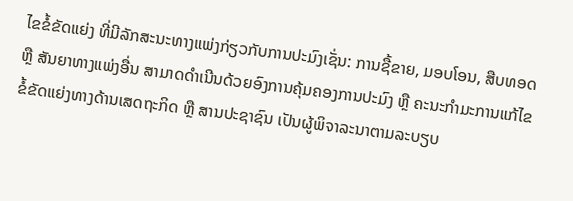ໄຂຂໍ້ຂັດແຍ່ງ ທີ່ມີລັກສະນະທາງແພ່ງກ່ຽວກັບການປະມົງເຊັ່ນ: ການຊື້ຂາຍ, ມອບໂອນ, ສືບທອດ ຫຼື ສັນຍາທາງແພ່ງອື່ນ ສາມາດດໍາເນີນດ້ວຍອົງການຄຸ້ມຄອງການປະມົງ ຫຼື ຄະນະກໍາມະການແກ້ໄຂຂໍ້ຂັດແຍ່ງທາງດ້ານເສດຖະກິດ ຫຼື ສານປະຊາຊົນ ເປັນຜູ້ພິຈາລະນາຕາມລະບຽບ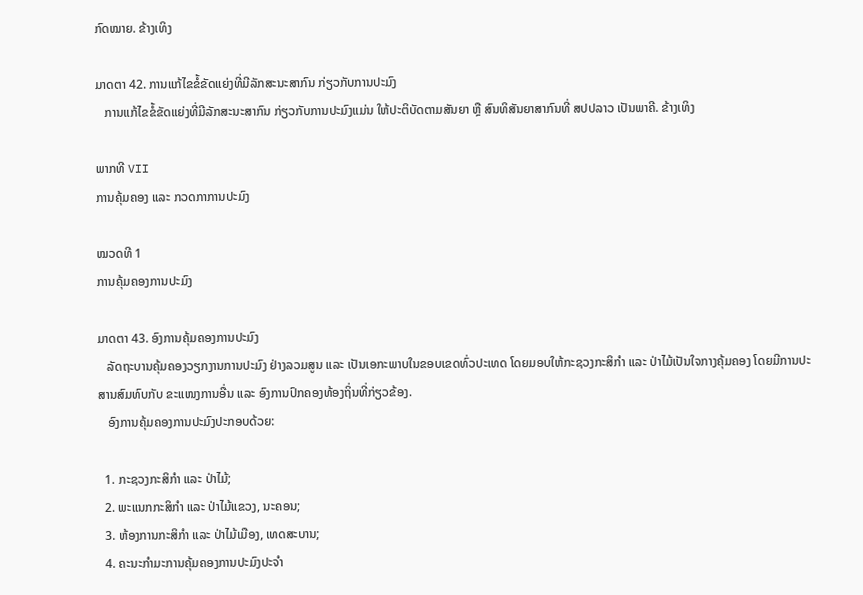ກົດໝາຍ. ຂ້າງເທິງ

ມາດຕາ 42. ການແກ້ໄຂຂໍ້ຂັດແຍ່ງທີ່ມີລັກສະນະສາກົນ ກ່ຽວກັບການປະມົງ
   ການແກ້ໄຂຂໍ້ຂັດແຍ່ງທີ່ມີລັກສະນະສາກົນ ກ່ຽວກັບການປະມົງແມ່ນ ໃຫ້ປະຕິບັດຕາມສັນຍາ ຫຼື ສົນທິສັນຍາສາກົນທີ່ ສປປລາວ ເປັນພາຄີ. ຂ້າງເທິງ

ພາກທີ VII
ການຄຸ້ມຄອງ ແລະ ກວດກາການປະມົງ

ໝວດທີ 1
ການຄຸ້ມຄອງການປະມົງ

ມາດຕາ 43. ອົງການຄຸ້ມຄອງການປະມົງ
   ລັດຖະບານຄຸ້ມຄອງວຽກງານການປະມົງ ຢ່າງລວມສູນ ແລະ ເປັນເອກະພາບໃນຂອບເຂດທົ່ວປະເທດ ໂດຍມອບໃຫ້ກະຊວງກະສິກໍາ ແລະ ປ່າໄມ້ເປັນໃຈກາງຄຸ້ມຄອງ ໂດຍມີການປະສານສົມທົບກັບ ຂະແໜງການອື່ນ ແລະ ອົງການປົກຄອງທ້ອງຖິ່ນທີ່ກ່ຽວຂ້ອງ.
   ອົງການຄຸ້ມຄອງການປະມົງປະກອບດ້ວຍ:

  1. ກະຊວງກະສິກໍາ ແລະ ປ່າໄມ້;
  2. ພະແນກກະສິກໍາ ແລະ ປ່າໄມ້ແຂວງ, ນະຄອນ;
  3. ຫ້ອງການກະສິກໍາ ແລະ ປ່າໄມ້ເມືອງ, ເທດສະບານ;
  4. ຄະນະກໍາມະການຄຸ້ມຄອງການປະມົງປະຈໍາ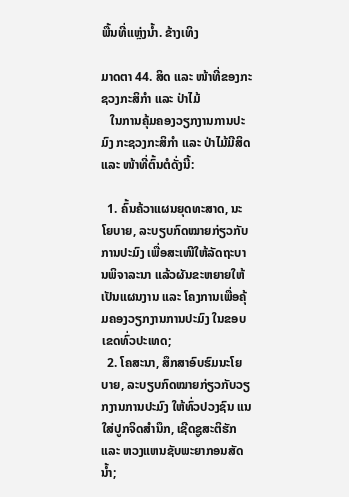ພື້ນທີ່ແຫຼ່ງນໍ້າ. ຂ້າງເທິງ

ມາດຕາ 44. ສິດ ແລະ ໜ້າທີ່ຂອງກະຊວງກະສິກໍາ ແລະ ປ່າໄມ້
   ໃນການຄຸ້ມຄອງວຽກງານການປະມົງ ກະຊວງກະສິກໍາ ແລະ ປ່າໄມ້ມີສິດ ແລະ ໜ້າທີ່ຕົ້ນຕໍດັ່ງນີ້:

  1. ຄົ້ນຄ້ວາແຜນຍຸດທະສາດ, ນະໂຍບາຍ, ລະບຽບກົດໝາຍກ່ຽວກັບການປະມົງ ເພື່ອສະເໜີໃຫ້ລັດຖະບານພິຈາລະນາ ແລ້ວຜັນຂະຫຍາຍໃຫ້ເປັນແຜນງານ ແລະ ໂຄງການເພື່ອຄຸ້ມຄອງວຽກງານການປະມົງ ໃນຂອບເຂດທົ່ວປະເທດ;
  2. ໂຄສະນາ, ສຶກສາອົບຮົມນະໂຍບາຍ, ລະບຽບກົດໝາຍກ່ຽວກັບວຽກງານການປະມົງ ໃຫ້ທົ່ວປວງຊົນ ແນໃສ່ປູກຈິດສໍານຶກ, ເຊີດຊູສະຕິຮັກ ແລະ ຫວງແຫນຊັບພະຍາກອນສັດນໍ້າ;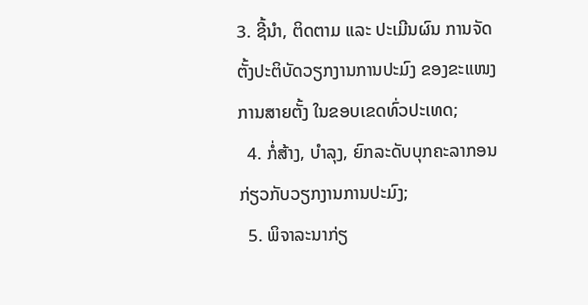3. ຊີ້ນໍາ, ຕິດຕາມ ແລະ ປະເມີນຜົນ ການຈັດຕັ້ງປະຕິບັດວຽກງານການປະມົງ ຂອງຂະແໜງການສາຍຕັ້ງ ໃນຂອບເຂດທົ່ວປະເທດ;
  4. ກໍ່ສ້າງ, ບໍາລຸງ, ຍົກລະດັບບຸກຄະລາກອນ ກ່ຽວກັບວຽກງານການປະມົງ;
  5. ພິຈາລະນາກ່ຽ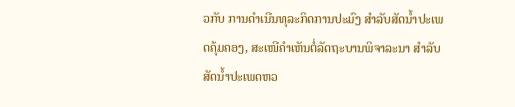ວກັບ ການດໍາເນີນທຸລະກິດການປະມົງ ສໍາລັບສັດນໍ້າປະເພດຄຸ້ມຄອງ, ສະເໜີຄໍາເຫັນຕໍ່ລັດຖະບານພິຈາລະນາ ສໍາລັບສັດນໍ້າປະເພດຫວ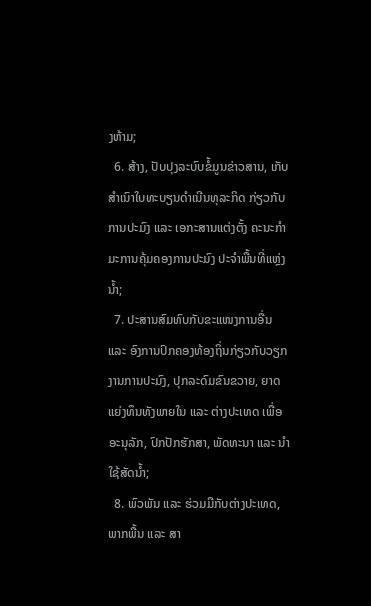ງຫ້າມ;
  6. ສ້າງ, ປັບປຸງລະບົບຂໍ້ມູນຂ່າວສານ, ເກັບສໍາເນົາໃບທະບຽນດໍາເນີນທຸລະກິດ ກ່ຽວກັບການປະມົງ ແລະ ເອກະສານແຕ່ງຕັ້ງ ຄະນະກໍາມະການຄຸ້ມຄອງການປະມົງ ປະຈໍາພື້ນທີ່ແຫຼ່ງນໍ້າ;
  7. ປະສານສົມທົບກັບຂະແໜງການອື່ນ ແລະ ອົງການປົກຄອງທ້ອງຖິ່ນກ່ຽວກັບວຽກງານການປະມົງ, ປຸກລະດົມຂົນຂວາຍ, ຍາດແຍ່ງທຶນທັງພາຍໃນ ແລະ ຕ່າງປະເທດ ເພື່ອອະນຸລັກ, ປົກປັກຮັກສາ, ພັດທະນາ ແລະ ນໍາໃຊ້ສັດນໍ້າ;
  8. ພົວພັນ ແລະ ຮ່ວມມືກັບຕ່າງປະເທດ, ພາກພື້ນ ແລະ ສາ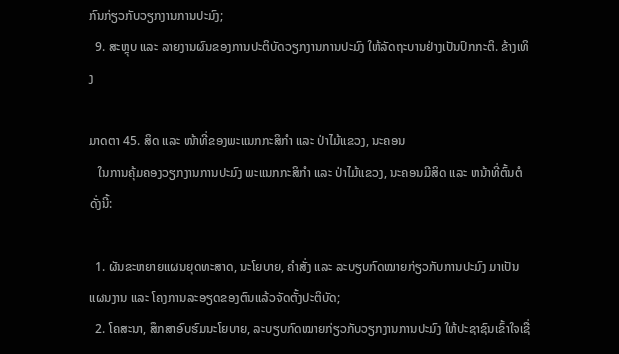ກົນກ່ຽວກັບວຽກງານການປະມົງ;
  9. ສະຫຼຸບ ແລະ ລາຍງານຜົນຂອງການປະຕິບັດວຽກງານການປະມົງ ໃຫ້ລັດຖະບານຢ່າງເປັນປົກກະຕິ. ຂ້າງເທິງ

ມາດຕາ 45. ສິດ ແລະ ໜ້າທີ່ຂອງພະແນກກະສິກໍາ ແລະ ປ່າໄມ້ແຂວງ, ນະຄອນ
   ໃນການຄຸ້ມຄອງວຽກງານການປະມົງ ພະແນກກະສິກໍາ ແລະ ປ່າໄມ້ແຂວງ, ນະຄອນມີສິດ ແລະ ຫນ້າທີ່ຕົ້ນຕໍດັ່ງນີ້:

  1. ຜັນຂະຫຍາຍແຜນຍຸດທະສາດ, ນະໂຍບາຍ, ຄໍາສັ່ງ ແລະ ລະບຽບກົດໝາຍກ່ຽວກັບການປະມົງ ມາເປັນແຜນງານ ແລະ ໂຄງການລະອຽດຂອງຕົນແລ້ວຈັດຕັ້ງປະຕິບັດ;
  2. ໂຄສະນາ, ສຶກສາອົບຮົມນະໂຍບາຍ, ລະບຽບກົດໝາຍກ່ຽວກັບວຽກງານການປະມົງ ໃຫ້ປະຊາຊົນເຂົ້າໃຈເຊື່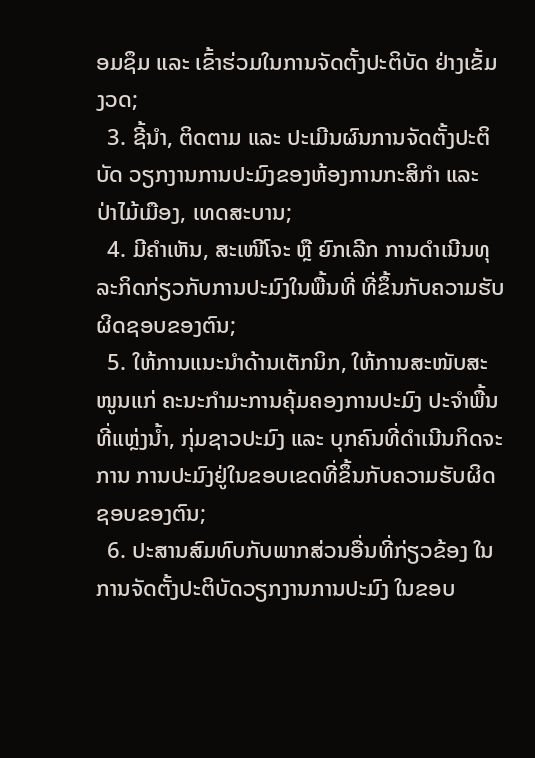ອມຊຶມ ແລະ ເຂົ້າຮ່ວມໃນການຈັດຕັ້ງປະຕິບັດ ຢ່າງເຂັ້ມງວດ;
  3. ຊີ້ນໍາ, ຕິດຕາມ ແລະ ປະເມີນຜົນການຈັດຕັ້ງປະຕິບັດ ວຽກງານການປະມົງຂອງຫ້ອງການກະສິກໍາ ແລະ ປ່າໄມ້ເມືອງ, ເທດສະບານ;
  4. ມີຄໍາເຫັນ, ສະເໜີໂຈະ ຫຼື ຍົກເລີກ ການດໍາເນີນທຸລະກິດກ່ຽວກັບການປະມົງໃນພື້ນທີ່ ທີ່ຂຶ້ນກັບຄວາມຮັບຜິດຊອບຂອງຕົນ;
  5. ໃຫ້ການແນະນໍາດ້ານເຕັກນິກ, ໃຫ້ການສະໜັບສະໜູນແກ່ ຄະນະກໍາມະການຄຸ້ມຄອງການປະມົງ ປະຈໍາພື້ນທີ່ແຫຼ່ງນໍ້າ, ກຸ່ມຊາວປະມົງ ແລະ ບຸກຄົນທີ່ດໍາເນີນກິດຈະການ ການປະມົງຢູ່ໃນຂອບເຂດທີ່ຂຶ້ນກັບຄວາມຮັບຜິດຊອບຂອງຕົນ;
  6. ປະສານສົມທົບກັບພາກສ່ວນອື່ນທີ່ກ່ຽວຂ້ອງ ໃນການຈັດຕັ້ງປະຕິບັດວຽກງານການປະມົງ ໃນຂອບ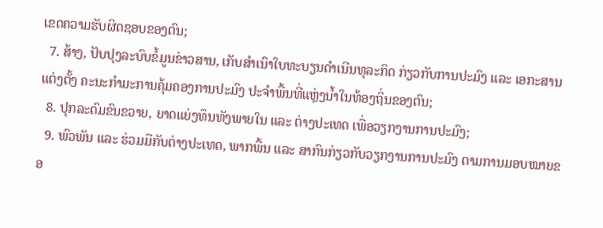ເຂດຄວາມຮັບຜິດຊອບຂອງຕົນ;
  7. ສ້າງ, ປັບປຸງລະບົບຂໍ້ມູນຂ່າວສານ, ເກັບສໍາເນົາໃບທະບຽນດໍາເນີນທຸລະກິດ ກ່ຽວກັບການປະມົງ ແລະ ເອກະສານແຕ່ງຕັ້ງ ຄະນະກໍາມະການຄຸ້ມຄອງການປະມົງ ປະຈໍາພື້ນທີ່ແຫຼ່ງນໍ້າໃນທ້ອງຖິ່ນຂອງຕົນ;
  8. ປຸກລະດົມຂົນຂວາຍ, ຍາດແຍ່ງທຶນທັງພາຍໃນ ແລະ ຕ່າງປະເທດ ເພື່ອວຽກງານການປະມົງ;
  9. ພົວພັນ ແລະ ຮ່ວມມືກັບຕ່າງປະເທດ, ພາກພື້ນ ແລະ ສາກົນກ່ຽວກັບວຽກງານການປະມົງ ຕາມການມອບໝາຍຂອ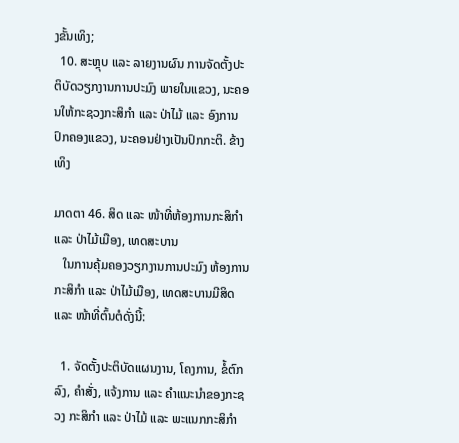ງຂັ້ນເທິງ;
  10. ສະຫຼຸບ ແລະ ລາຍງານຜົນ ການຈັດຕັ້ງປະຕິບັດວຽກງານການປະມົງ ພາຍໃນແຂວງ, ນະຄອນໃຫ້ກະຊວງກະສິກໍາ ແລະ ປ່າໄມ້ ແລະ ອົງການປົກຄອງແຂວງ, ນະຄອນຢ່າງເປັນປົກກະຕິ. ຂ້າງເທິງ

ມາດຕາ 46. ສິດ ແລະ ໜ້າທີ່ຫ້ອງການກະສິກໍາ ແລະ ປ່າໄມ້ເມືອງ, ເທດສະບານ
   ໃນການຄຸ້ມຄອງວຽກງານການປະມົງ ຫ້ອງການກະສິກໍາ ແລະ ປ່າໄມ້ເມືອງ, ເທດສະບານມີສິດ ແລະ ໜ້າທີ່ຕົ້ນຕໍດັ່ງນີ້:

  1. ຈັດຕັ້ງປະຕິບັດແຜນງານ, ໂຄງການ, ຂໍ້ຕົກລົງ, ຄໍາສັ່ງ, ແຈ້ງການ ແລະ ຄໍາແນະນໍາຂອງກະຊວງ ກະສິກໍາ ແລະ ປ່າໄມ້ ແລະ ພະແນກກະສິກໍາ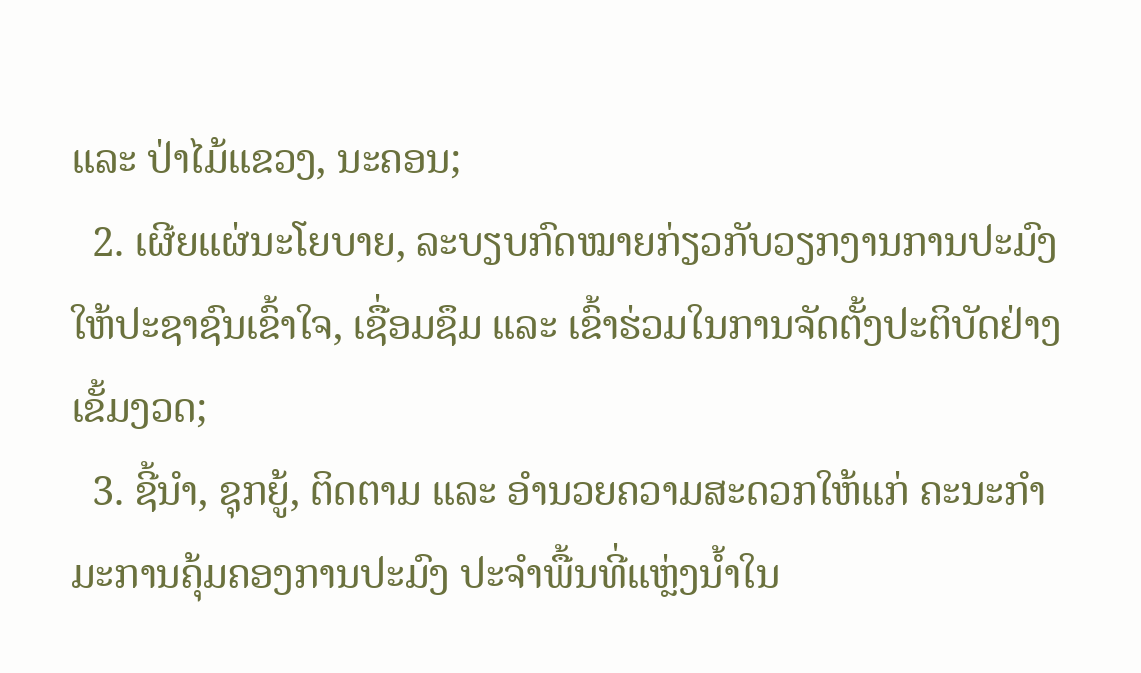ແລະ ປ່າໄມ້ແຂວງ, ນະຄອນ;
  2. ເຜີຍແຜ່ນະໂຍບາຍ, ລະບຽບກົດໝາຍກ່ຽວກັບວຽກງານການປະມົງ ໃຫ້ປະຊາຊົນເຂົ້າໃຈ, ເຊື່ອມຊຶມ ແລະ ເຂົ້າຮ່ວມໃນການຈັດຕັ້ງປະຕິບັດຢ່າງເຂັ້ມງວດ;
  3. ຊີ້ນໍາ, ຊຸກຍູ້, ຕິດຕາມ ແລະ ອໍານວຍຄວາມສະດວກໃຫ້ແກ່ ຄະນະກໍາມະການຄຸ້ມຄອງການປະມົງ ປະຈໍາພື້ນທີ່ແຫຼ່ງນໍ້າໃນ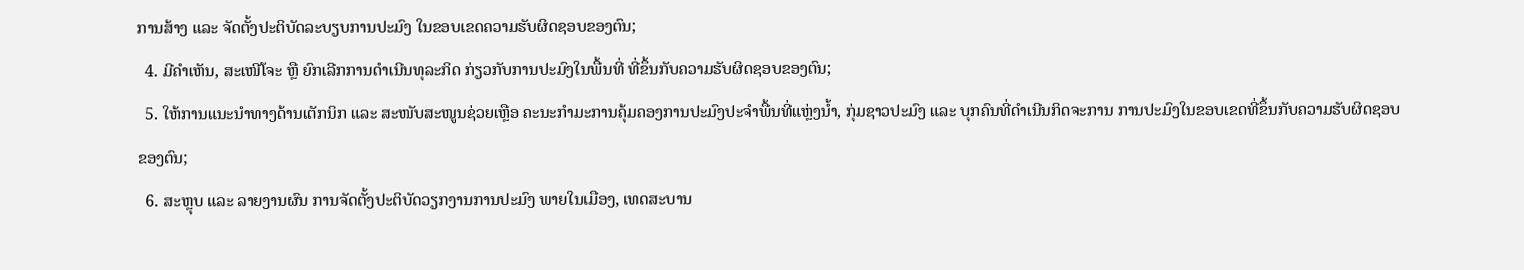ການສ້າງ ແລະ ຈັດຕັ້ງປະຕິບັດລະບຽບການປະມົງ ໃນຂອບເຂດຄວາມຮັບຜິດຊອບຂອງຕົນ;
  4. ມີຄໍາເຫັນ, ສະເໜີໂຈະ ຫຼື ຍົກເລີກການດໍາເນີນທຸລະກິດ ກ່ຽວກັບການປະມົງໃນພື້ນທີ່ ທີ່ຂຶ້ນກັບຄວາມຮັບຜິດຊອບຂອງຕົນ;
  5. ໃຫ້ການແນະນໍາທາງດ້ານເຕັກນິກ ແລະ ສະໜັບສະໜູນຊ່ວຍເຫຼືອ ຄະນະກໍາມະການຄຸ້ມຄອງການປະມົງປະຈໍາພື້ນທີ່ແຫຼ່ງນໍ້າ, ກຸ່ມຊາວປະມົງ ແລະ ບຸກຄົນທີ່ດໍາເນີນກິດຈະການ ການປະມົງໃນຂອບເຂດທີ່ຂຶ້ນກັບຄວາມຮັບຜິດຊອບຂອງຕົນ;
  6. ສະຫຼຸບ ແລະ ລາຍງານຜົນ ການຈັດຕັ້ງປະຕິບັດວຽກງານການປະມົງ ພາຍໃນເມືອງ, ເທດສະບານ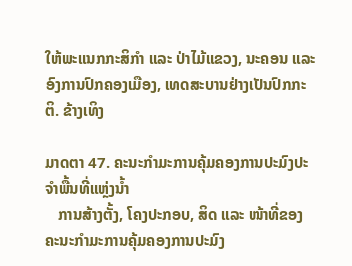ໃຫ້ພະແນກກະສິກໍາ ແລະ ປ່າໄມ້ແຂວງ, ນະຄອນ ແລະ ອົງການປົກຄອງເມືອງ, ເທດສະບານຢ່າງເປັນປົກກະຕິ. ຂ້າງເທິງ

ມາດຕາ 47. ຄະນະກໍາມະການຄຸ້ມຄອງການປະມົງປະຈໍາພື້ນທີ່ແຫຼ່ງນໍ້າ
   ການສ້າງຕັ້ງ, ໂຄງປະກອບ, ສິດ ແລະ ໜ້າທີ່ຂອງ ຄະນະກໍາມະການຄຸ້ມຄອງການປະມົງ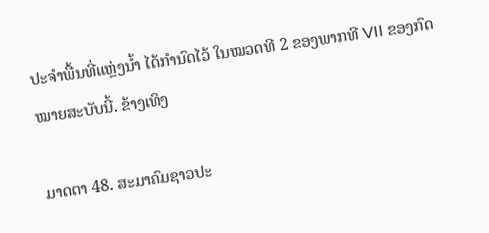ປະຈໍາພື້ນທີ່ແຫຼ່ງນໍ້າ ໄດ້ກໍານົດໄວ້ ໃນໝວດທີ 2 ຂອງພາກທີ VII ຂອງກົດໝາຍສະບັບນີ້. ຂ້າງເທິງ

ມາດຕາ 48. ສະມາຄົມຊາວປະ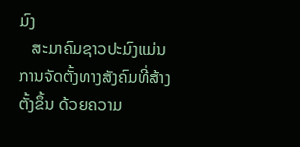ມົງ
   ສະມາຄົມຊາວປະມົງແມ່ນ ການຈັດຕັ້ງທາງສັງຄົມທີ່ສ້າງຕັ້ງຂຶ້ນ ດ້ວຍຄວາມ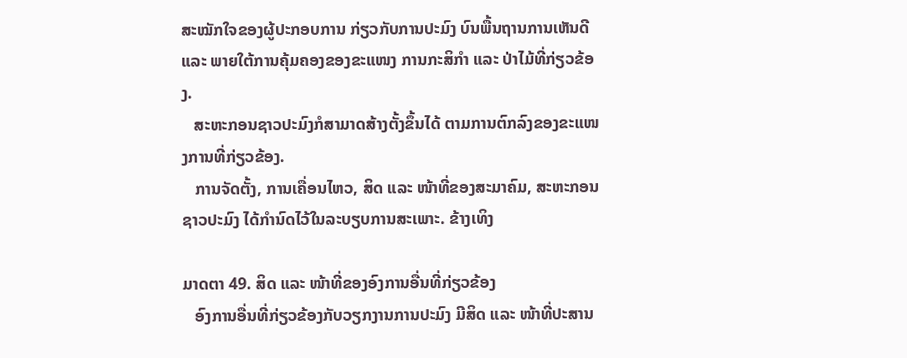ສະໝັກໃຈຂອງຜູ້ປະກອບການ ກ່ຽວກັບການປະມົງ ບົນພື້ນຖານການເຫັນດີ ແລະ ພາຍໃຕ້ການຄຸ້ມຄອງຂອງຂະແໜງ ການກະສິກໍາ ແລະ ປ່າໄມ້ທີ່ກ່ຽວຂ້ອງ.
   ສະຫະກອນຊາວປະມົງກໍສາມາດສ້າງຕັ້ງຂຶ້ນໄດ້ ຕາມການຕົກລົງຂອງຂະແໜງການທີ່ກ່ຽວຂ້ອງ.
   ການຈັດຕັ້ງ, ການເຄື່ອນໄຫວ, ສິດ ແລະ ໜ້າທີ່ຂອງສະມາຄົມ, ສະຫະກອນຊາວປະມົງ ໄດ້ກໍານົດໄວ້ໃນລະບຽບການສະເພາະ. ຂ້າງເທິງ

ມາດຕາ 49. ສິດ ແລະ ໜ້າທີ່ຂອງອົງການອື່ນທີ່ກ່ຽວຂ້ອງ
   ອົງການອື່ນທີ່ກ່ຽວຂ້ອງກັບວຽກງານການປະມົງ ມີສິດ ແລະ ໜ້າທີ່ປະສານ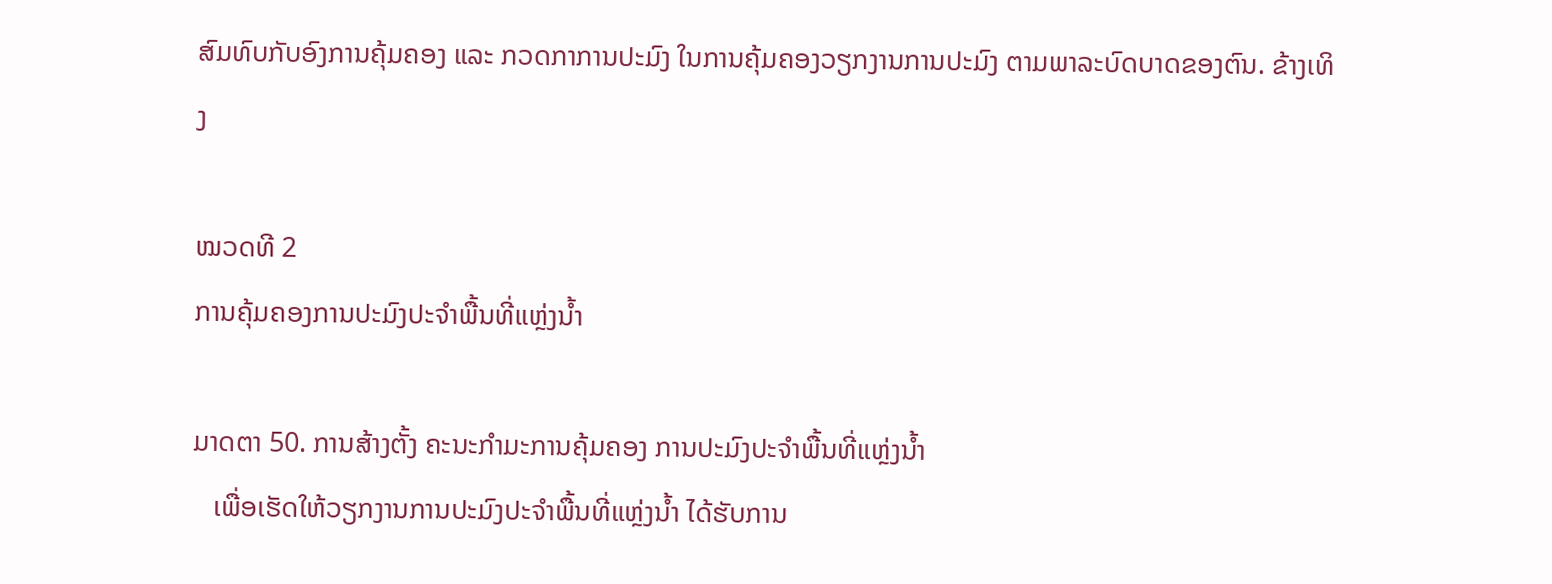ສົມທົບກັບອົງການຄຸ້ມຄອງ ແລະ ກວດກາການປະມົງ ໃນການຄຸ້ມຄອງວຽກງານການປະມົງ ຕາມພາລະບົດບາດຂອງຕົນ. ຂ້າງເທິງ

ໝວດທີ 2
ການຄຸ້ມຄອງການປະມົງປະຈໍາພື້ນທີ່ແຫຼ່ງນໍ້າ

ມາດຕາ 50. ການສ້າງຕັ້ງ ຄະນະກໍາມະການຄຸ້ມຄອງ ການປະມົງປະຈໍາພື້ນທີ່ແຫຼ່ງນໍ້າ
   ເພື່ອເຮັດໃຫ້ວຽກງານການປະມົງປະຈໍາພື້ນທີ່ແຫຼ່ງນໍ້າ ໄດ້ຮັບການ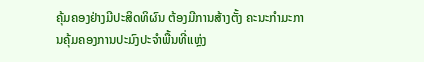ຄຸ້ມຄອງຢ່າງມີປະສິດທິຜົນ ຕ້ອງມີການສ້າງຕັ້ງ ຄະນະກໍາມະການຄຸ້ມຄອງການປະມົງປະຈໍາພື້ນທີ່ແຫຼ່ງ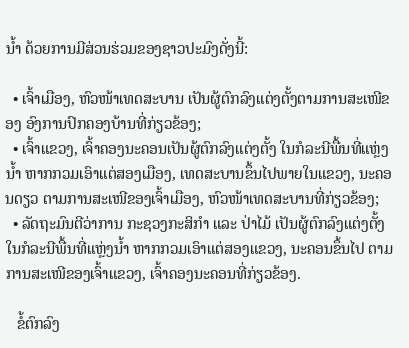ນໍ້າ ດ້ວຍການມີສ່ວນຮ່ວມຂອງຊາວປະມົງດັ່ງນີ້:

  • ເຈົ້າເມືອງ, ຫົວໜ້າເທດສະບານ ເປັນຜູ້ຕົກລົງແຕ່ງຕັ້ງຕາມການສະເໜີຂອງ ອົງການປົກຄອງບ້ານທີ່ກ່ຽວຂ້ອງ;
  • ເຈົ້າແຂວງ, ເຈົ້າຄອງນະຄອນເປັນຜູ້ຕົກລົງແຕ່ງຕັ້ງ ໃນກໍລະນີພື້ນທີ່ແຫຼ່ງນໍ້າ ຫາກກວມເອົາແຕ່ສອງເມືອງ, ເທດສະບານຂຶ້ນໄປພາຍໃນແຂວງ, ນະຄອນດຽວ ຕາມການສະເໜີຂອງເຈົ້າເມືອງ, ຫົວໜ້າເທດສະບານທີ່ກ່ຽວຂ້ອງ;
  • ລັດຖະມົນຕີວ່າການ ກະຊວງກະສິກໍາ ແລະ ປ່າໄມ້ ເປັນຜູ້ຕົກລົງແຕ່ງຕັ້ງ ໃນກໍລະນີພື້ນທີ່ແຫຼ່ງນໍ້າ ຫາກກວມເອົາແຕ່ສອງແຂວງ, ນະຄອນຂຶ້ນໄປ ຕາມການສະເໜີຂອງເຈົ້າແຂວງ, ເຈົ້າຄອງນະຄອນທີ່ກ່ຽວຂ້ອງ.

   ຂໍ້ຕົກລົງ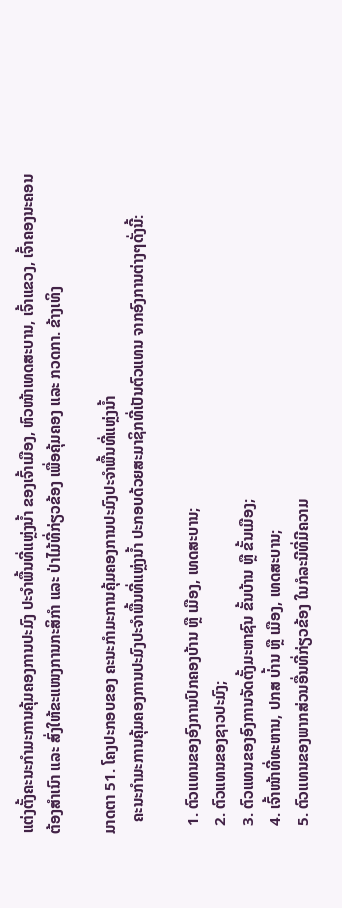ແຕ່ງຕັ້ງຄະນະກໍາມະການຄຸ້ມຄອງການປະມົງ ປະຈໍາພື້ນທີ່ແຫຼ່ງນໍ້າ ຂອງເຈົ້າເມືອງ, ຫົວໜ້າເທດສະບານ, ເຈົ້າແຂວງ, ເຈົ້າຄອງນະຄອນຕ້ອງສໍາເນົາ ແລະ ສົ່ງໃຫ້ຂະແໜງການກະສິກໍາ ແລະ ປ່າໄມ້ທີ່ກ່ຽວຂ້ອງ ເພື່ອຄຸ້ມຄອງ ແລະ ກວດກາ. ຂ້າງເທິງ

ມາດຕາ 51. ໂຄງປະກອບຂອງ ຄະນະກໍາມະການຄຸ້ມຄອງການປະມົງປະຈໍາພື້ນທີ່ແຫຼ່ງນໍ້າ
   ຄະນະກໍາມະການຄຸ້ມຄອງການປະມົງປະຈໍາພື້ນທີ່ແຫຼ່ງນໍ້າ ປະກອບດ້ວຍສະມາຊິກທີ່ເປັນຕົວແທນ ຈາກອົງການຕ່າງໆດັ່ງນີ້:

  1. ຕົວແທນຂອງອົງການປົກຄອງບ້ານ ຫຼື ເມືອງ, ເທດສະບານ;
  2. ຕົວແທນຂອງຊາວປະມົງ;
  3. ຕົວແທນຂອງອົງການຈັດຕັ້ງມະຫາຊົນ ຂັ້ນບ້ານ ຫຼື ຂັ້ນເມືອງ;
  4. ເຈົ້າໜ້າທີ່ທະຫານ, ປກສ ບ່້ານ ຫຼື ເມືອງ, ເທດສະບານ;
  5. ຕົວແທນຂອງພາກສ່ວນອື່ນທີ່ກ່ຽວຂ້ອງ ໃນກໍລະນີທີ່ມີຄວາມ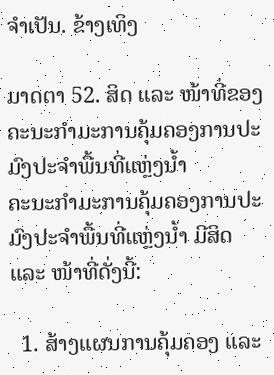ຈໍາເປັນ. ຂ້າງເທິງ

ມາດຕາ 52. ສິດ ແລະ ໜ້າທີ່ຂອງ ຄະນະກໍາມະການຄຸ້ມຄອງການປະມົງປະຈໍາພື້ນທີ່ແຫຼ່ງນໍ້າ
ຄະນະກໍາມະການຄຸ້ມຄອງການປະມົງປະຈໍາພື້ນທີ່ແຫຼ່ງນໍ້າ ມີສິດ ແລະ ໜ້າທີ່ດັ່ງນີ້:

  1. ສ້າງແຜນການຄຸ້ມຄອງ ແລະ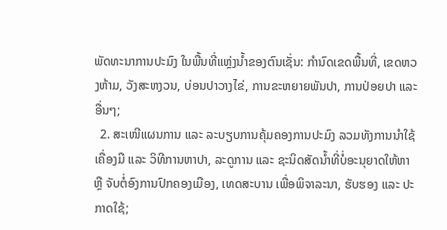ພັດທະນາການປະມົງ ໃນພື້ນທີ່ແຫຼ່ງນໍ້າຂອງຕົນເຊັ່ນ: ກໍານົດເຂດພື້ນທີ່, ເຂດຫວງຫ້າມ, ວັງສະຫງວນ, ບ່ອນປາວາງໄຂ່, ການຂະຫຍາຍພັນປາ, ການປ່ອຍປາ ແລະອື່ນໆ;
  2. ສະເໜີແຜນການ ແລະ ລະບຽບການຄຸ້ມຄອງການປະມົງ ລວມທັງການນໍາໃຊ້ເຄື່ອງມື ແລະ ວິທີການຫາປາ, ລະດູການ ແລະ ຊະນິດສັດນໍ້າທີ່ບໍ່ອະນຸຍາດໃຫ້ຫາ ຫຼື ຈັບຕໍ່ອົງການປົກຄອງເມືອງ, ເທດສະບານ ເພື່ອພິຈາລະນາ, ຮັບຮອງ ແລະ ປະກາດໃຊ້;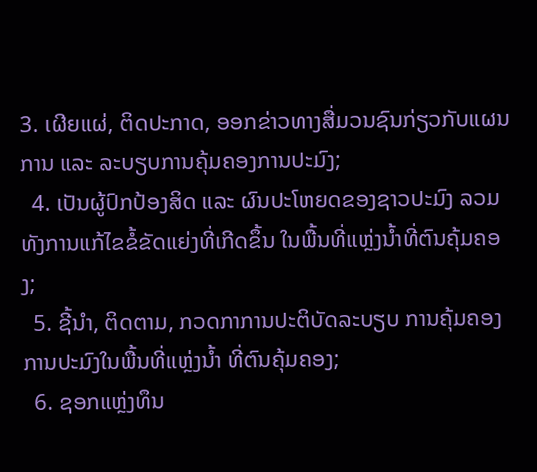3. ເຜີຍແຜ່, ຕິດປະກາດ, ອອກຂ່າວທາງສື່ມວນຊົນກ່ຽວກັບແຜນການ ແລະ ລະບຽບການຄຸ້ມຄອງການປະມົງ;
  4. ເປັນຜູ້ປົກປ້ອງສິດ ແລະ ຜົນປະໂຫຍດຂອງຊາວປະມົງ ລວມທັງການແກ້ໄຂຂໍ້ຂັດແຍ່ງທີ່ເກີດຂຶ້ນ ໃນພື້ນທີ່ແຫຼ່ງນໍ້າທີ່ຕົນຄຸ້ມຄອງ;
  5. ຊີ້ນໍາ, ຕິດຕາມ, ກວດກາການປະຕິບັດລະບຽບ ການຄຸ້ມຄອງການປະມົງໃນພື້ນທີ່ແຫຼ່ງນໍ້າ ທີ່ຕົນຄຸ້ມຄອງ;
  6. ຊອກແຫຼ່ງທຶນ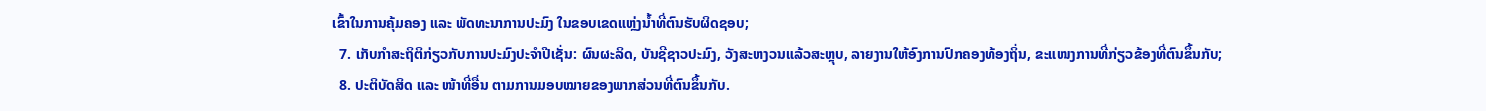ເຂົ້າໃນການຄຸ້ມຄອງ ແລະ ພັດທະນາການປະມົງ ໃນຂອບເຂດແຫຼ່ງນໍ້າທີ່ຕົນຮັບຜິດຊອບ;
  7. ເກັບກໍາສະຖິຕິກ່ຽວກັບການປະມົງປະຈໍາປີເຊັ່ນ: ຜົນຜະລິດ, ບັນຊີຊາວປະມົງ, ວັງສະຫງວນແລ້ວສະຫຼຸບ, ລາຍງານໃຫ້ອົງການປົກຄອງທ້ອງຖິ່ນ, ຂະແໜງການທີ່ກ່ຽວຂ້ອງທີ່ຕົນຂຶ້ນກັບ;
  8. ປະຕິບັດສິດ ແລະ ໜ້າທີ່ອື່ນ ຕາມການມອບໝາຍຂອງພາກສ່ວນທີ່ຕົນຂຶ້ນກັບ.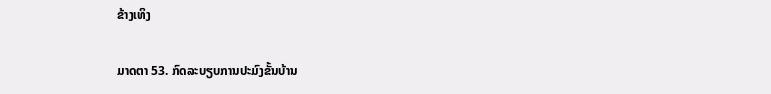ຂ້າງເທິງ

ມາດຕາ 53. ກົດລະບຽບການປະມົງຂັ້ນບ້ານ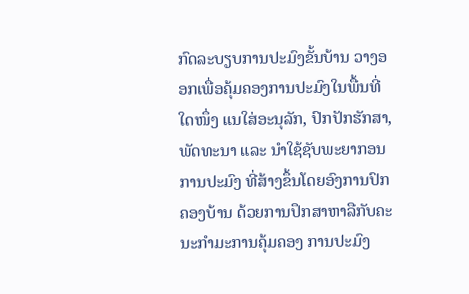ກົດລະບຽບການປະມົງຂັ້ນບ້ານ ວາງອອກເພື່ອຄຸ້ມຄອງການປະມົງໃນພື້ນທີ່ໃດໜຶ່ງ ແນໃສ່ອະນຸລັກ, ປົກປັກຮັກສາ, ພັດທະນາ ແລະ ນໍາໃຊ້ຊັບພະຍາກອນການປະມົງ ທີ່ສ້າງຂຶ້ນໂດຍອົງການປົກຄອງບ້ານ ດ້ວຍການປຶກສາຫາລືກັບຄະນະກໍາມະການຄຸ້ມຄອງ ການປະມົງ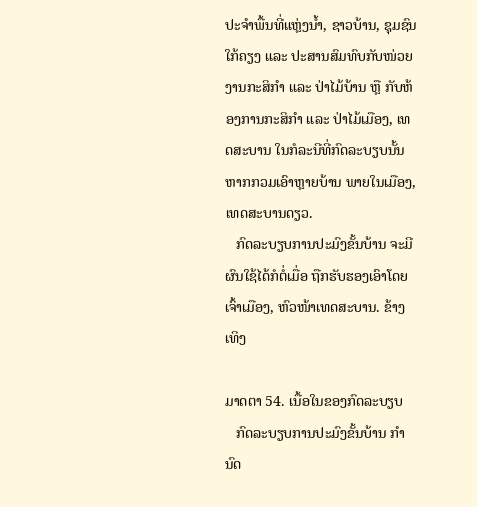ປະຈໍາພື້ນທີ່ແຫຼ່ງນໍ້າ, ຊາວບ້ານ, ຊຸມຊົນໃກ້ຄຽງ ແລະ ປະສານສົມທົບກັບໜ່ວຍງານກະສິກໍາ ແລະ ປ່າໄມ້ບ້ານ ຫຼື ກັບຫ້ອງການກະສິກໍາ ແລະ ປ່າໄມ້ເມືອງ, ເທດສະບານ ໃນກໍລະນີທີ່ກົດລະບຽບນັ້ນ ຫາກກວມເອົາຫຼາຍບ້ານ ພາຍໃນເມືອງ, ເທດສະບານດຽວ.
   ກົດລະບຽບການປະມົງຂັ້ນບ້ານ ຈະມີຜົນໃຊ້ໄດ້ກໍຕໍ່ເມື່ອ ຖືກຮັບຮອງເອົາໂດຍເຈົ້າເມືອງ, ຫົວໜ້າເທດສະບານ. ຂ້າງເທິງ

ມາດຕາ 54. ເນື້ອໃນຂອງກົດລະບຽບ
   ກົດລະບຽບການປະມົງຂັ້ນບ້ານ ກໍານົດ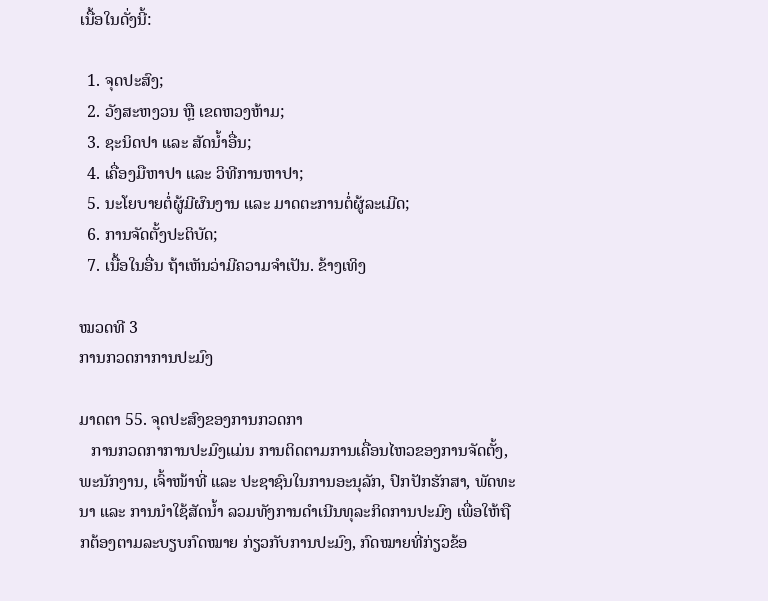ເນື້ອໃນດັ່ງນີ້:

  1. ຈຸດປະສົງ;
  2. ວັງສະຫງວນ ຫຼື ເຂດຫວງຫ້າມ;
  3. ຊະນິດປາ ແລະ ສັດນໍ້າອື່ນ;
  4. ເຄື່ອງມືຫາປາ ແລະ ວິທີການຫາປາ;
  5. ນະໂຍບາຍຕໍ່ຜູ້ມີຜົນງານ ແລະ ມາດຕະການຕໍ່ຜູ້ລະເມີດ;
  6. ການຈັດຕັ້ງປະຕິບັດ;
  7. ເນື້ອໃນອື່ນ ຖ້າເຫັນວ່າມີຄວາມຈໍາເປັນ. ຂ້າງເທິງ

ໝວດທີ 3
ການກວດກາການປະມົງ

ມາດຕາ 55. ຈຸດປະສົງຂອງການກວດກາ
   ການກວດກາການປະມົງແມ່ນ ການຕິດຕາມການເຄື່ອນໄຫວຂອງການຈັດຕັ້ງ, ພະນັກງານ, ເຈົ້າໜ້າທີ່ ແລະ ປະຊາຊົນໃນການອະນຸລັກ, ປົກປັກຮັກສາ, ພັດທະນາ ແລະ ການນໍາໃຊ້ສັດນໍ້າ ລວມທັງການດໍາເນີນທຸລະກິດການປະມົງ ເພື່ອໃຫ້ຖືກຕ້ອງຕາມລະບຽບກົດໝາຍ ກ່ຽວກັບການປະມົງ, ກົດໝາຍທີ່ກ່ຽວຂ້ອ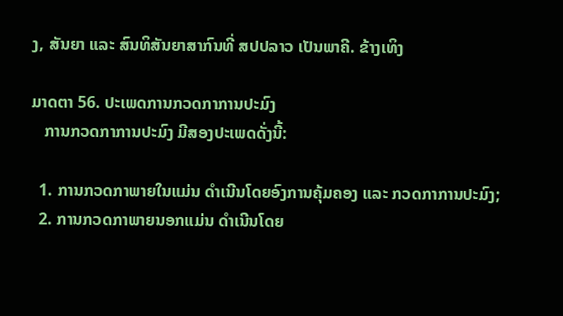ງ, ສັນຍາ ແລະ ສົນທິສັນຍາສາກົນທີ່ ສປປລາວ ເປັນພາຄີ. ຂ້າງເທິງ

ມາດຕາ 56. ປະເພດການກວດກາການປະມົງ
   ການກວດກາການປະມົງ ມີສອງປະເພດດັ່ງນີ້:

  1. ການກວດກາພາຍໃນແມ່ນ ດໍາເນີນໂດຍອົງການຄຸ້ມຄອງ ແລະ ກວດກາການປະມົງ;
  2. ການກວດກາພາຍນອກແມ່ນ ດໍາເນີນໂດຍ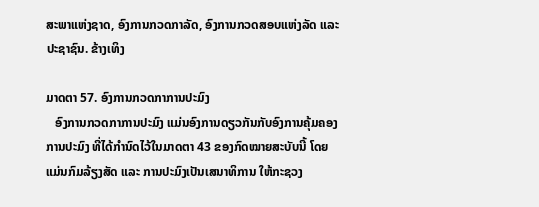ສະພາແຫ່ງຊາດ, ອົງການກວດກາລັດ, ອົງການກວດສອບແຫ່ງລັດ ແລະ ປະຊາຊົນ. ຂ້າງເທິງ

ມາດຕາ 57. ອົງການກວດກາການປະມົງ
   ອົງການກວດກາການປະມົງ ແມ່ນອົງການດຽວກັນກັບອົງການຄຸ້ມຄອງການປະມົງ ທີ່ໄດ້ກໍານົດໄວ້ໃນມາດຕາ 43 ຂອງກົດໝາຍສະບັບນີ້ ໂດຍແມ່ນກົມລ້ຽງສັດ ແລະ ການປະມົງເປັນເສນາທິການ ໃຫ້ກະຊວງ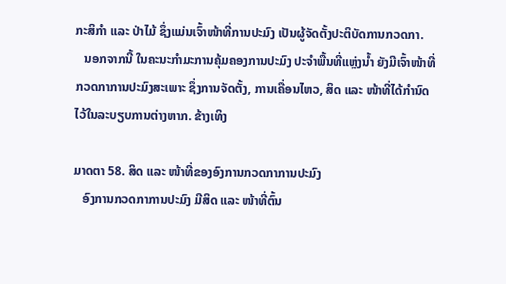ກະສິກໍາ ແລະ ປ່າໄມ້ ຊຶ່ງແມ່ນເຈົ້າໜ້າທີ່ການປະມົງ ເປັນຜູ້ຈັດຕັ້ງປະຕິບັດການກວດກາ.
   ນອກຈາກນີ້ ໃນຄະນະກໍາມະການຄຸ້ມຄອງການປະມົງ ປະຈໍາພື້ນທີ່ແຫຼ່ງນໍ້າ ຍັງມີເຈົ້າໜ້າທີ່ກວດກາການປະມົງສະເພາະ ຊຶ່ງການຈັດຕັ້ງ, ການເຄື່ອນໄຫວ, ສິດ ແລະ ໜ້າທີ່ໄດ້ກໍານົດໄວ້ໃນລະບຽບການຕ່າງຫາກ. ຂ້າງເທິງ

ມາດຕາ 58. ສິດ ແລະ ໜ້າທີ່ຂອງອົງການກວດກາການປະມົງ
   ອົງການກວດກາການປະມົງ ມີສິດ ແລະ ໜ້າທີ່ຕົ້ນ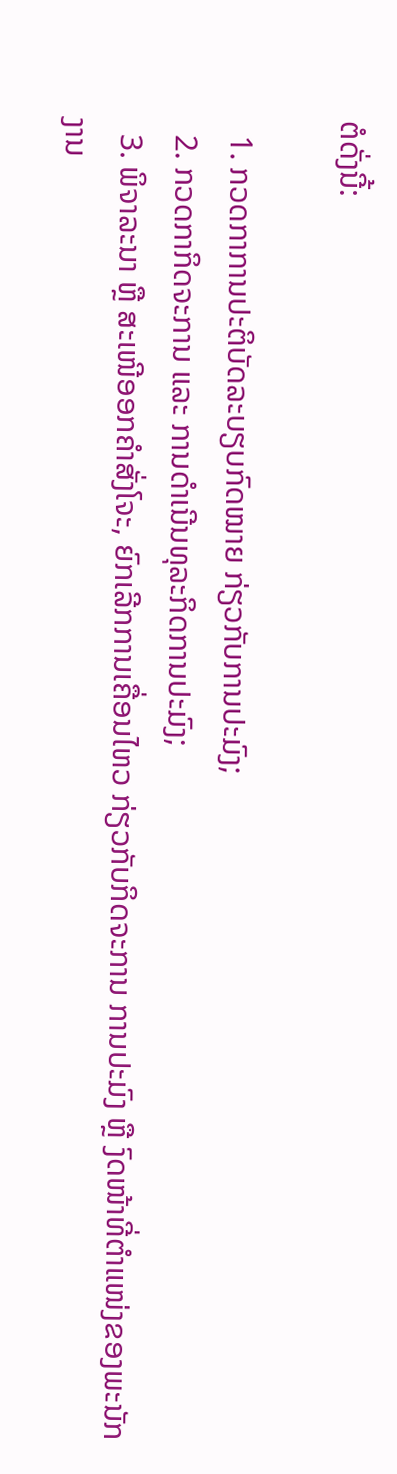ຕໍດັ່ງນີ້:

  1. ກວດກາການປະຕິບັດລະບຽບກົດໝາຍ ກ່ຽວກັບການປະມົງ;
  2. ກວດກາກິດຈະການ ແລະ ການດໍາເນີນທຸລະກິດການປະມົງ;
  3. ພິຈາລະນາ ຫຼື ສະເໜີອອກຄໍາສັ່ງໂຈະ, ຍົກເລີກການເຄື່ອນໄຫວ ກ່ຽວກັບກິດຈະການ ການປະມົງ ຫຼື ງົດໜ້າທີ່ຕໍາແໜ່ງຂອງພະນັກງານ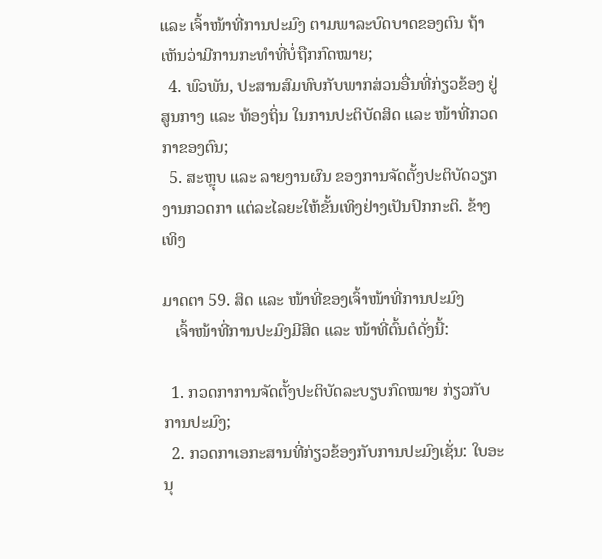ແລະ ເຈົ້າໜ້າທີ່ການປະມົງ ຕາມພາລະບົດບາດຂອງຕົນ ຖ້າເຫັນວ່າມີການກະທໍາທີ່ບໍ່ຖືກກົດໝາຍ;
  4. ພົວພັນ, ປະສານສົມທົບກັບພາກສ່ວນອື່ນທີ່ກ່ຽວຂ້ອງ ຢູ່ສູນກາງ ແລະ ທ້ອງຖິ່ນ ໃນການປະຕິບັດສິດ ແລະ ໜ້າທີ່ກວດກາຂອງຕົນ;
  5. ສະຫຼຸບ ແລະ ລາຍງານຜົນ ຂອງການຈັດຕັ້ງປະຕິບັດວຽກງານກວດກາ ແຕ່ລະໄລຍະໃຫ້ຂັ້ນເທິງຢ່າງເປັນປົກກະຕິ. ຂ້າງເທິງ

ມາດຕາ 59. ສິດ ແລະ ໜ້າທີ່ຂອງເຈົ້າໜ້າທີ່ການປະມົງ
   ເຈົ້າໜ້າທີ່ການປະມົງມີສິດ ແລະ ໜ້າທີ່ຕົ້ນຕໍດັ່ງນີ້:

  1. ກວດກາການຈັດຕັ້ງປະຕິບັດລະບຽບກົດໝາຍ ກ່ຽວກັບການປະມົງ;
  2. ກວດກາເອກະສານທີ່ກ່ຽວຂ້ອງກັບການປະມົງເຊັ່ນ: ໃບອະນຸ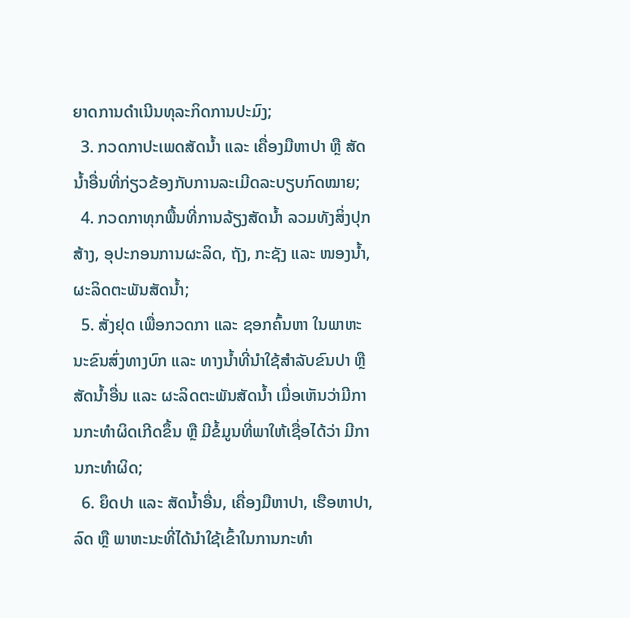ຍາດການດໍາເນີນທຸລະກິດການປະມົງ;
  3. ກວດກາປະເພດສັດນໍ້າ ແລະ ເຄື່ອງມືຫາປາ ຫຼື ສັດນໍ້າອື່ນທີ່ກ່ຽວຂ້ອງກັບການລະເມີດລະບຽບກົດໝາຍ;
  4. ກວດກາທຸກພື້ນທີ່ການລ້ຽງສັດນໍ້າ ລວມທັງສິ່ງປຸກສ້າງ, ອຸປະກອນການຜະລິດ, ຖັງ, ກະຊັງ ແລະ ໜອງນໍ້າ, ຜະລິດຕະພັນສັດນໍ້າ;
  5. ສັ່ງຢຸດ ເພື່ອກວດກາ ແລະ ຊອກຄົ້ນຫາ ໃນພາຫະນະຂົນສົ່ງທາງບົກ ແລະ ທາງນໍ້າທີ່ນໍາໃຊ້ສໍາລັບຂົນປາ ຫຼື ສັດນໍ້າອື່ນ ແລະ ຜະລິດຕະພັນສັດນໍ້າ ເມື່ອເຫັນວ່າມີການກະທໍາຜິດເກີດຂຶ້ນ ຫຼື ມີຂໍ້ມູນທີ່ພາໃຫ້ເຊື່ອໄດ້ວ່າ ມີການກະທໍາຜິດ;
  6. ຍຶດປາ ແລະ ສັດນໍ້າອື່ນ, ເຄື່ອງມືຫາປາ, ເຮືອຫາປາ, ລົດ ຫຼື ພາຫະນະທີ່ໄດ້ນໍາໃຊ້ເຂົ້າໃນການກະທໍາ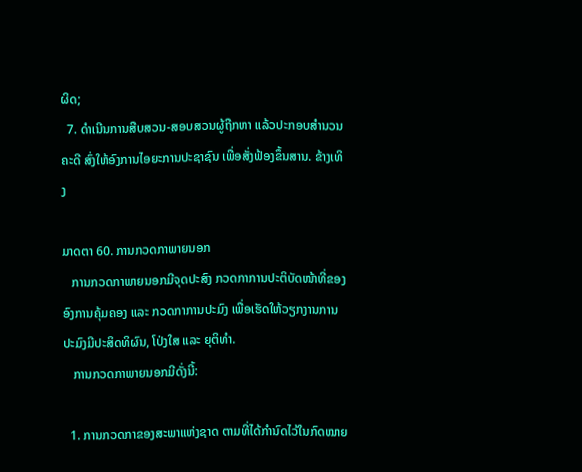ຜິດ;
  7. ດໍາເນີນການສືບສວນ-ສອບສວນຜູ້ຖືກຫາ ແລ້ວປະກອບສໍານວນຄະດີ ສົ່ງໃຫ້ອົງການໄອຍະການປະຊາຊົນ ເພື່ອສັ່ງຟ້ອງຂຶ້ນສານ. ຂ້າງເທິງ

ມາດຕາ 60. ການກວດກາພາຍນອກ
   ການກວດກາພາຍນອກມີຈຸດປະສົງ ກວດກາການປະຕິບັດໜ້າທີ່ຂອງ ອົງການຄຸ້ມຄອງ ແລະ ກວດກາການປະມົງ ເພື່ອເຮັດໃຫ້ວຽກງານການປະມົງມີປະສິດທິຜົນ, ໂປ່ງໃສ ແລະ ຍຸຕິທໍາ.
   ການກວດກາພາຍນອກມີດັ່ງນີ້:

  1. ການກວດກາຂອງສະພາແຫ່ງຊາດ ຕາມທີ່ໄດ້ກໍານົດໄວ້ໃນກົດໝາຍ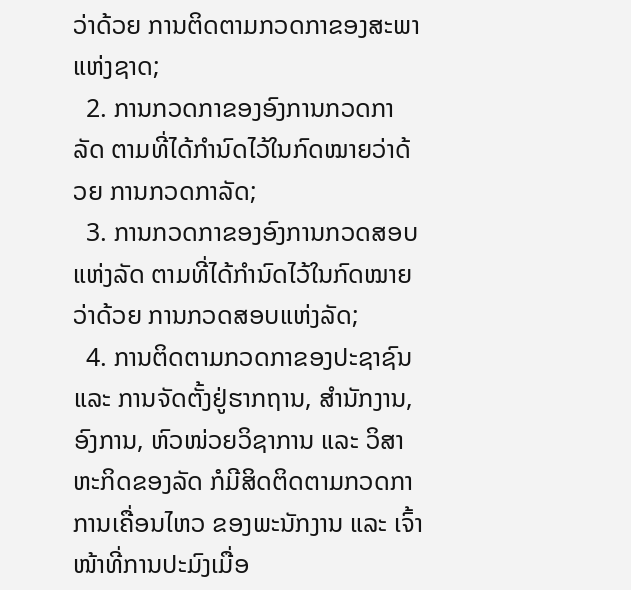ວ່າດ້ວຍ ການຕິດຕາມກວດກາຂອງສະພາແຫ່ງຊາດ;
  2. ການກວດກາຂອງອົງການກວດກາລັດ ຕາມທີ່ໄດ້ກໍານົດໄວ້ໃນກົດໝາຍວ່າດ້ວຍ ການກວດກາລັດ;
  3. ການກວດກາຂອງອົງການກວດສອບແຫ່ງລັດ ຕາມທີ່ໄດ້ກໍານົດໄວ້ໃນກົດໝາຍວ່າດ້ວຍ ການກວດສອບແຫ່ງລັດ;
  4. ການຕິດຕາມກວດກາຂອງປະຊາຊົນ ແລະ ການຈັດຕັ້ງຢູ່ຮາກຖານ, ສໍານັກງານ, ອົງການ, ຫົວໜ່ວຍວິຊາການ ແລະ ວິສາຫະກິດຂອງລັດ ກໍມີສິດຕິດຕາມກວດກາການເຄື່ອນໄຫວ ຂອງພະນັກງານ ແລະ ເຈົ້າໜ້າທີ່ການປະມົງເມື່ອ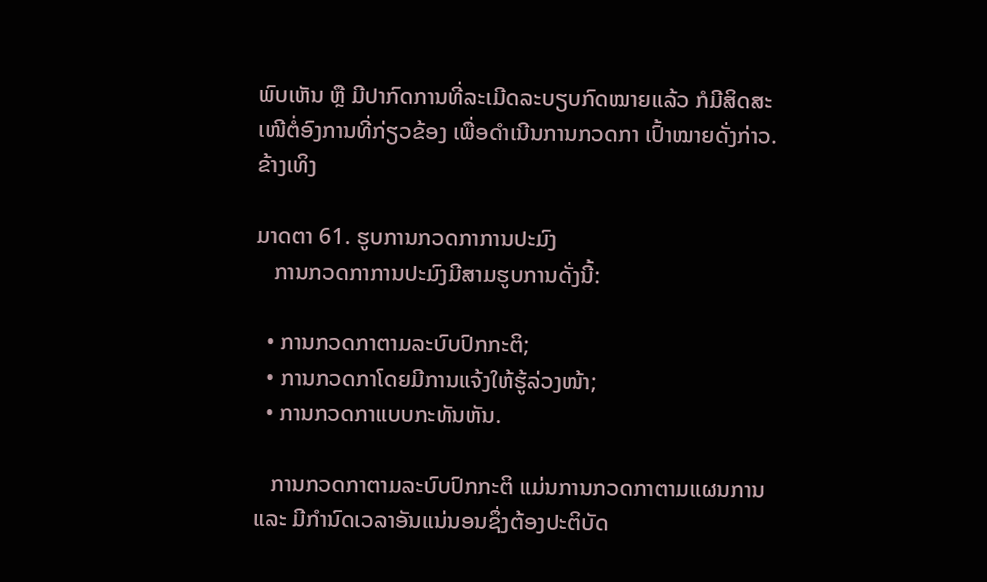ພົບເຫັນ ຫຼື ມີປາກົດການທີ່ລະເມີດລະບຽບກົດໝາຍແລ້ວ ກໍມີສິດສະເໜີຕໍ່ອົງການທີ່ກ່ຽວຂ້ອງ ເພື່ອດໍາເນີນການກວດກາ ເປົ້າໝາຍດັ່ງກ່າວ. ຂ້າງເທິງ

ມາດຕາ 61. ຮູບການກວດກາການປະມົງ
   ການກວດກາການປະມົງມີສາມຮູບການດັ່ງນີ້:

  • ການກວດກາຕາມລະບົບປົກກະຕິ;
  • ການກວດກາໂດຍມີການແຈ້ງໃຫ້ຮູ້ລ່ວງໜ້າ;
  • ການກວດກາແບບກະທັນຫັນ.

   ການກວດກາຕາມລະບົບປົກກະຕິ ແມ່ນການກວດກາຕາມແຜນການ ແລະ ມີກໍານົດເວລາອັນແນ່ນອນຊຶ່ງຕ້ອງປະຕິບັດ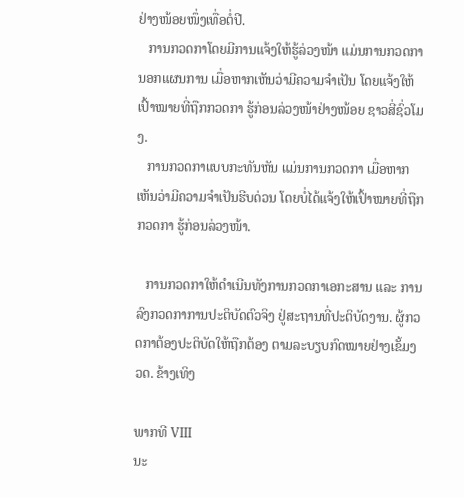ຢ່າງໜ້ອຍໜຶ່ງເທື່ອຕໍ່ປີ.
   ການກວດກາໂດຍມີການແຈ້ງໃຫ້ຮູ້ລ່ວງໜ້າ ແມ່ນການກວດການອກແຜນການ ເມື່ອຫາກເຫັນວ່າມີຄວາມຈໍາເປັນ ໂດຍແຈ້ງໃຫ້ເປົ້າໝາຍທີ່ຖືກກວດກາ ຮູ້ກ່ອນລ່ວງໜ້າຢ່າງໜ້ອຍ ຊາວສີ່ຊົ່ວໂມງ.
   ການກວດກາແບບກະທັນຫັນ ແມ່ນການກວດກາ ເມື່ອຫາກເຫັນວ່າມີຄວາມຈໍາເປັນຮີບດ່ວນ ໂດຍບໍ່ໄດ້ແຈ້ງໃຫ້ເປົ້າໝາຍທີ່ຖືກກວດກາ ຮູ້ກ່ອນລ່ວງໜ້າ.

   ການກວດກາໃຫ້ດໍາເນີນທັງການກວດກາເອກະສານ ແລະ ການລົງກວດກາການປະຕິບັດຕົວຈິງ ຢູ່ສະຖານທີ່ປະຕິບັດງານ. ຜູ້ກວດກາຕ້ອງປະຕິບັດໃຫ້ຖືກຕ້ອງ ຕາມລະບຽບກົດໝາຍຢ່າງເຂັ້ມງວດ. ຂ້າງເທິງ

ພາກທີ VIII
ນະ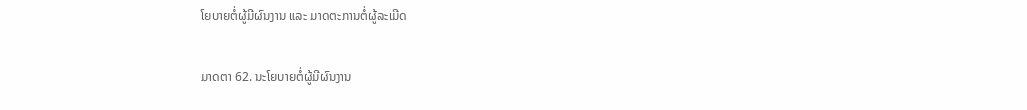ໂຍບາຍຕໍ່ຜູ້ມີຜົນງານ ແລະ ມາດຕະການຕໍ່ຜູ້ລະເມີດ

ມາດຕາ 62. ນະໂຍບາຍຕໍ່ຜູ້ມີຜົນງານ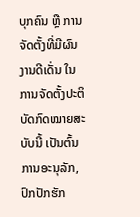ບຸກຄົນ ຫຼື ການຈັດຕັ້ງທີ່ມີຜົນງານດີເດັ່ນ ໃນການຈັດຕັ້ງປະຕິບັດກົດໝາຍສະບັບນີ້ ເປັນຕົ້ນການອະນຸລັກ, ປົກປັກຮັກ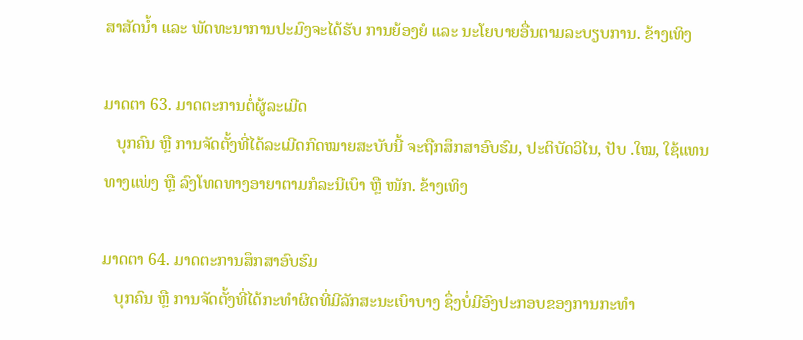ສາສັດນໍ້າ ແລະ ພັດທະນາການປະມົງຈະໄດ້ຮັບ ການຍ້ອງຍໍ ແລະ ນະໂຍບາຍອື່ນຕາມລະບຽບການ. ຂ້າງເທິງ

ມາດຕາ 63. ມາດຕະການຕໍ່ຜູ້ລະເມີດ
   ບຸກຄົນ ຫຼື ການຈັດຕັ້ງທີ່ໄດ້ລະເມີດກົດໝາຍສະບັບນີ້ ຈະຖືກສຶກສາອົບຮົມ, ປະຕິບັດວິໄນ, ປັບ .ໃໝ, ໃຊ້ແທນທາງແພ່ງ ຫຼື ລົງໂທດທາງອາຍາຕາມກໍລະນີເບົາ ຫຼື ໜັກ. ຂ້າງເທິງ

ມາດຕາ 64. ມາດຕະການສຶກສາອົບຮົມ
   ບຸກຄົນ ຫຼື ການຈັດຕັ້ງທີ່ໄດ້ກະທໍາຜິດທີ່ມີລັກສະນະເບົາບາງ ຊຶ່ງບໍ່ມີອົງປະກອບຂອງການກະທໍາ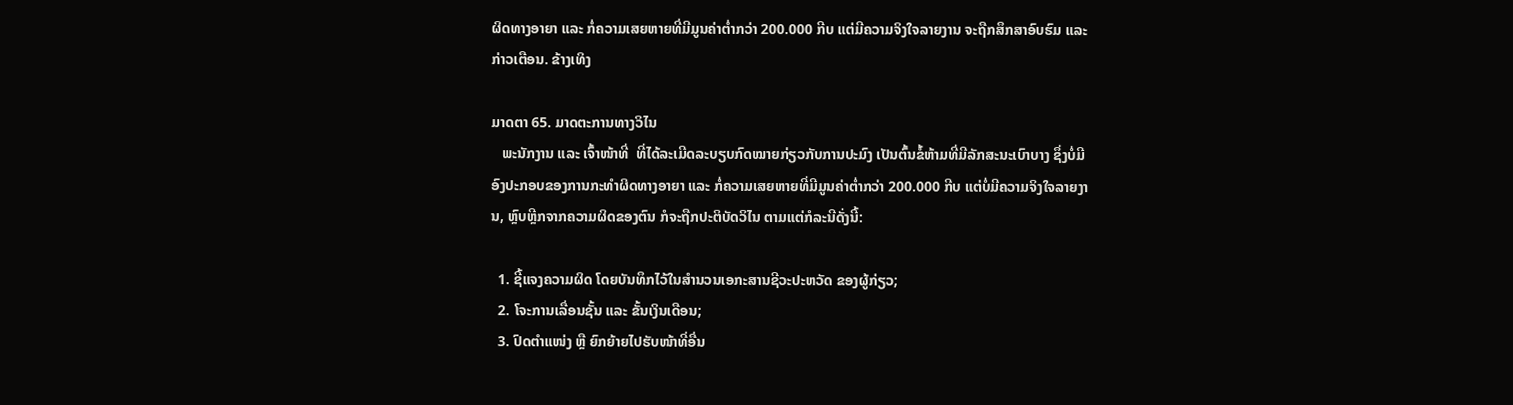ຜິດທາງອາຍາ ແລະ ກໍ່ຄວາມເສຍຫາຍທີ່ມີມູນຄ່າຕໍ່າກວ່າ 200.000 ກີບ ແຕ່ມີຄວາມຈິງໃຈລາຍງານ ຈະຖືກສຶກສາອົບຮົມ ແລະ ກ່າວເຕືອນ. ຂ້າງເທິງ

ມາດຕາ 65. ມາດຕະການທາງວິໄນ
   ພະນັກງານ ແລະ ເຈົ້າໜ້າທີ່  ທີ່ໄດ້ລະເມີດລະບຽບກົດໝາຍກ່ຽວກັບການປະມົງ ເປັນຕົ້ນຂໍ້ຫ້າມທີ່ມີລັກສະນະເບົາບາງ ຊຶ່ງບໍ່ມີອົງປະກອບຂອງການກະທໍາຜິດທາງອາຍາ ແລະ ກໍ່ຄວາມເສຍຫາຍທີ່ມີມູນຄ່າຕໍ່າກວ່າ 200.000 ກີບ ແຕ່ບໍ່ມີຄວາມຈິງໃຈລາຍງານ, ຫຼົບຫຼີກຈາກຄວາມຜິດຂອງຕົນ ກໍຈະຖືກປະຕິບັດວິໄນ ຕາມແຕ່ກໍລະນີດັ່ງນີ້:

  1. ຊີ້ແຈງຄວາມຜິດ ໂດຍບັນທຶກໄວ້ໃນສໍານວນເອກະສານຊີວະປະຫວັດ ຂອງຜູ້ກ່ຽວ;
  2. ໂຈະການເລື່ອນຊັ້ນ ແລະ ຂັ້ນເງິນເດືອນ;
  3. ປົດຕໍາແໜ່ງ ຫຼື ຍົກຍ້າຍໄປຮັບໜ້າທີ່ອື່ນ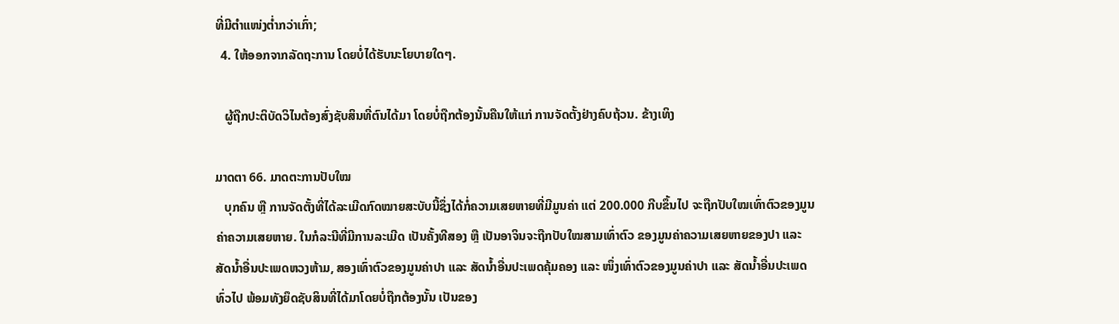ທີ່ມີຕໍາແໜ່ງຕໍ່າກວ່າເກົ່າ;
  4. ໃຫ້ອອກຈາກລັດຖະການ ໂດຍບໍ່ໄດ້ຮັບນະໂຍບາຍໃດໆ.

   ຜູ້ຖືກປະຕິບັດວິໄນຕ້ອງສົ່ງຊັບສິນທີ່ຕົນໄດ້ມາ ໂດຍບໍ່ຖືກຕ້ອງນັ້ນຄືນໃຫ້ແກ່ ການຈັດຕັ້ງຢ່າງຄົບຖ້ວນ. ຂ້າງເທິງ

ມາດຕາ 66. ມາດຕະການປັບໃໝ
   ບຸກຄົນ ຫຼື ການຈັດຕັ້ງທີ່ໄດ້ລະເມີດກົດໝາຍສະບັບນີ້ຊຶ່ງໄດ້ກໍ່ຄວາມເສຍຫາຍທີ່ມີມູນຄ່າ ແຕ່ 200.000 ກີບຂຶ້ນໄປ ຈະຖືກປັບໃໝເທົ່າຕົວຂອງມູນຄ່າຄວາມເສຍຫາຍ. ໃນກໍລະນີທີ່ມີການລະເມີດ ເປັນຄັ້ງທີສອງ ຫຼື ເປັນອາຈິນຈະຖືກປັບໃໝສາມເທົ່າຕົວ ຂອງມູນຄ່າຄວາມເສຍຫາຍຂອງປາ ແລະ ສັດນໍ້າອື່ນປະເພດຫວງຫ້າມ, ສອງເທົ່າຕົວຂອງມູນຄ່າປາ ແລະ ສັດນໍ້າອື່ນປະເພດຄຸ້ມຄອງ ແລະ ໜຶ່ງເທົ່າຕົວຂອງມູນຄ່າປາ ແລະ ສັດນໍ້າອື່ນປະເພດທົ່ວໄປ ພ້ອມທັງຍຶດຊັບສິນທີ່ໄດ້ມາໂດຍບໍ່ຖືກຕ້ອງນັ້ນ ເປັນຂອງ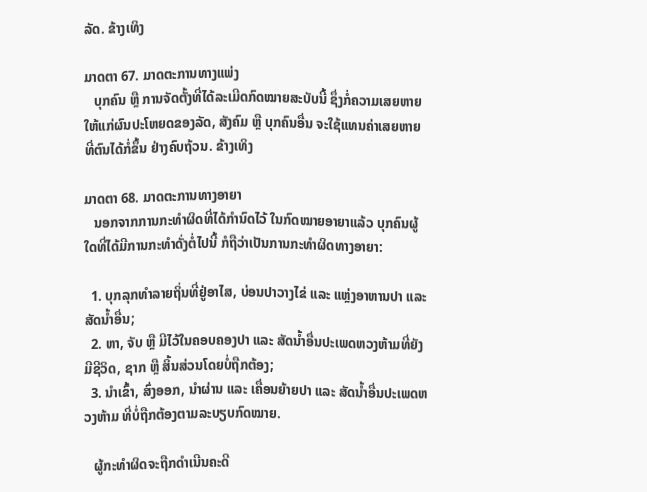ລັດ. ຂ້າງເທິງ

ມາດຕາ 67. ມາດຕະການທາງແພ່ງ
   ບຸກຄົນ ຫຼື ການຈັດຕັ້ງທີ່ໄດ້ລະເມີດກົດໝາຍສະບັບນີ້ ຊຶ່ງກໍ່ຄວາມເສຍຫາຍໃຫ້ແກ່ຜົນປະໂຫຍດຂອງລັດ, ສັງຄົມ ຫຼື ບຸກຄົນອື່ນ ຈະໃຊ້ແທນຄ່າເສຍຫາຍທີ່ຕົນໄດ້ກໍ່ຂຶ້ນ ຢ່າງຄົບຖ້ວນ. ຂ້າງເທິງ

ມາດຕາ 68. ມາດຕະການທາງອາຍາ
   ນອກຈາກການກະທໍາຜິດທີ່ໄດ້ກໍານົດໄວ້ ໃນກົດໝາຍອາຍາແລ້ວ ບຸກຄົນຜູ້ໃດທີ່ໄດ້ມີການກະທໍາດັ່ງຕໍ່ໄປນີ້ ກໍຖືວ່າເປັນການກະທໍາຜິດທາງອາຍາ:

  1. ບຸກລຸກທໍາລາຍຖິ່ນທີ່ຢູ່ອາໄສ, ບ່ອນປາວາງໄຂ່ ແລະ ແຫຼ່ງອາຫານປາ ແລະ ສັດນໍ້າອື່ນ;
  2. ຫາ, ຈັບ ຫຼື ມີໄວ້ໃນຄອບຄອງປາ ແລະ ສັດນໍ້າອື່ນປະເພດຫວງຫ້າມທີ່ຍັງມີຊີວິດ, ຊາກ ຫຼື ສິ້ນສ່ວນໂດຍບໍ່ຖືກຕ້ອງ;
  3. ນໍາເຂົ້າ, ສົ່ງອອກ, ນໍາຜ່ານ ແລະ ເຄື່ອນຍ້າຍປາ ແລະ ສັດນໍ້າອື່ນປະເພດຫວງຫ້າມ ທີ່ບໍ່ຖືກຕ້ອງຕາມລະບຽບກົດໝາຍ.

   ຜູ້ກະທໍາຜິດຈະຖືກດໍາເນີນຄະດີ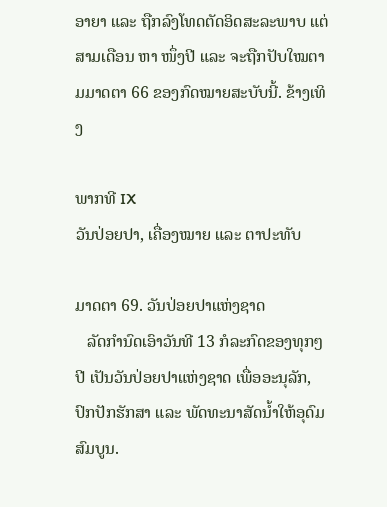ອາຍາ ແລະ ຖືກລົງໂທດຕັດອິດສະລະພາບ ແຕ່ສາມເດືອນ ຫາ ໜຶ່ງປີ ແລະ ຈະຖືກປັບໃໝຕາມມາດຕາ 66 ຂອງກົດໝາຍສະບັບນີ້. ຂ້າງເທິງ

ພາກທີ IX
ວັນປ່ອຍປາ, ເຄື່ອງໝາຍ ແລະ ຕາປະທັບ

ມາດຕາ 69. ວັນປ່ອຍປາແຫ່ງຊາດ
   ລັດກໍານົດເອົາວັນທີ 13 ກໍລະກົດຂອງທຸກໆປີ ເປັນວັນປ່ອຍປາແຫ່ງຊາດ ເພື່ອອະນຸລັກ, ປົກປັກຮັກສາ ແລະ ພັດທະນາສັດນໍ້າໃຫ້ອຸດົມສົມບູນ.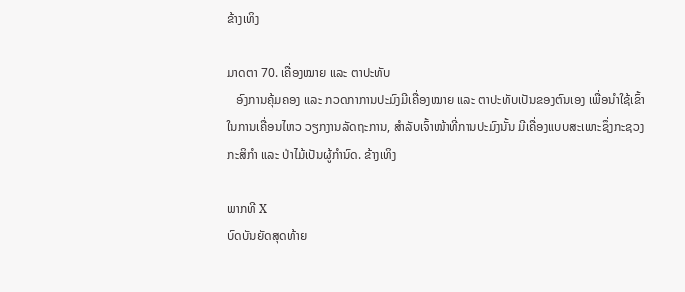ຂ້າງເທິງ

ມາດຕາ 70. ເຄື່ອງໝາຍ ແລະ ຕາປະທັບ
   ອົງການຄຸ້ມຄອງ ແລະ ກວດກາການປະມົງມີເຄື່ອງໝາຍ ແລະ ຕາປະທັບເປັນຂອງຕົນເອງ ເພື່ອນໍາໃຊ້ເຂົ້າໃນການເຄື່ອນໄຫວ ວຽກງານລັດຖະການ, ສໍາລັບເຈົ້າໜ້າທີ່ການປະມົງນັ້ນ ມີເຄື່ອງແບບສະເພາະຊຶ່ງກະຊວງກະສິກໍາ ແລະ ປ່າໄມ້ເປັນຜູ້ກໍານົດ. ຂ້າງເທິງ

ພາກທີ X
ບົດບັນຍັດສຸດທ້າຍ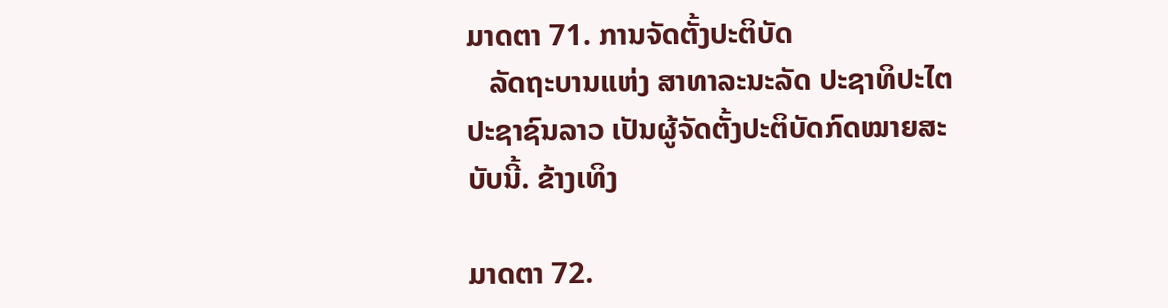ມາດຕາ 71. ການຈັດຕັ້ງປະຕິບັດ
   ລັດຖະບານແຫ່ງ ສາທາລະນະລັດ ປະຊາທິປະໄຕ ປະຊາຊົນລາວ ເປັນຜູ້ຈັດຕັ້ງປະຕິບັດກົດໝາຍສະບັບນີ້. ຂ້າງເທິງ

ມາດຕາ 72.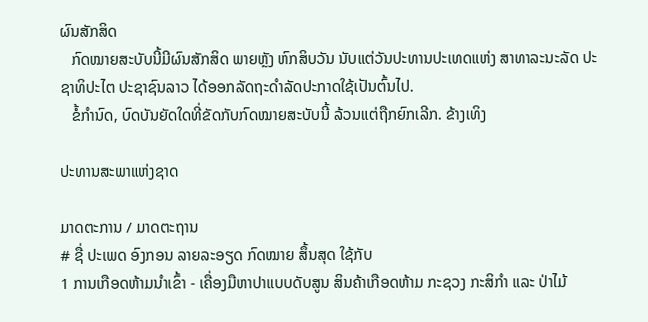ຜົນສັກສິດ
   ກົດໝາຍສະບັບນີ້ມີຜົນສັກສິດ ພາຍຫຼັງ ຫົກສິບວັນ ນັບແຕ່ວັນປະທານປະເທດແຫ່ງ ສາທາລະນະລັດ ປະຊາທິປະໄຕ ປະຊາຊົນລາວ ໄດ້ອອກລັດຖະດໍາລັດປະກາດໃຊ້ເປັນຕົ້ນໄປ.
   ຂໍ້ກໍານົດ, ບົດບັນຍັດໃດທີ່ຂັດກັບກົດໝາຍສະບັບນີ້ ລ້ວນແຕ່ຖືກຍົກເລີກ. ຂ້າງເທິງ

ປະທານສະພາແຫ່ງຊາດ

ມາດຕະການ / ມາດຕະຖານ
# ຊື່ ປະເພດ ອົງກອນ ລາຍລະອຽດ ກົດໝາຍ ສຶ້ນສຸດ ໃຊ້ກັບ
1 ການເກືອດຫ້າມນຳເຂົ້າ - ເຄື່ອງມືຫາປາແບບດັບສູນ ສິນຄ້າເກືອດຫ້າມ ກະຊວງ ກະສິກຳ ແລະ ປ່າໄມ້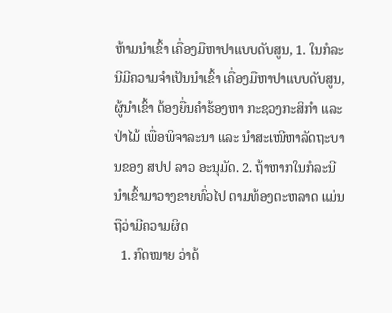ຫ້າມນຳເຂົ້າ ເຄື່ອງມືຫາປາແບບດັບສູນ, 1. ໃນກໍລະນີມີຄວາມຈຳເປັນນຳເຂົ້າ ເຄື່ອງມືຫາປາແບບດັບສູນ, ຜູ້ນຳເຂົ້າ ຕ້ອງຍື່ນຄຳຮ້ອງຫາ ກະຊວງກະສິກຳ ແລະ ປ່າໄມ້ ເພື່ອພິຈາລະນາ ແລະ ນຳສະເໜີຫາລັດຖະບານຂອງ ສປປ ລາວ ອະນຸມັດ. 2. ຖ້າຫາກໃນກໍລະນີ ນໍາເຂົ້າມາວາງຂາຍທົ່ວໄປ ຕາມທ້ອງຕະຫລາດ ແມ່ນຖືວ່າມີຄວາມຜິດ
  1. ກົດໝາຍ ວ່າດ້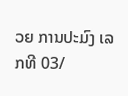ວຍ ການປະມົງ ເລກທີ 03/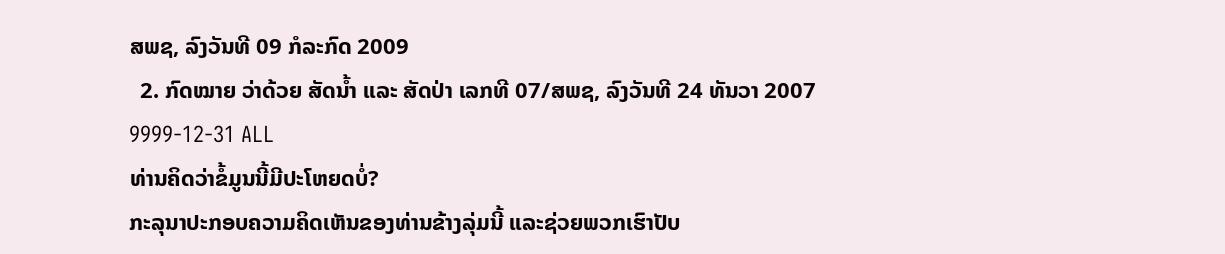ສພຊ, ລົງວັນທີ 09 ກໍລະກົດ 2009
  2. ກົດໝາຍ ວ່າດ້ວຍ ສັດນໍ້າ ແລະ ສັດປ່າ ເລກທີ 07/ສພຊ, ລົງວັນທີ 24 ທັນວາ 2007
9999-12-31 ALL
ທ່ານຄິດວ່າຂໍ້ມູນນີ້ມີປະໂຫຍດບໍ່?
ກະລຸນາປະກອບຄວາມຄິດເຫັນຂອງທ່ານຂ້າງລຸ່ມນີ້ ແລະຊ່ວຍພວກເຮົາປັບ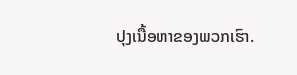ປຸງເນື້ອຫາຂອງພວກເຮົາ.